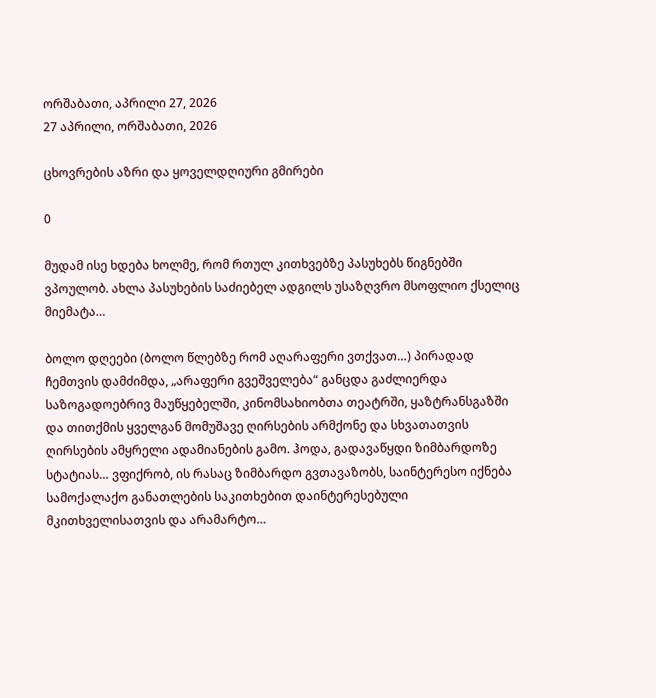ორშაბათი, აპრილი 27, 2026
27 აპრილი, ორშაბათი, 2026

ცხოვრების აზრი და ყოველდღიური გმირები

0

მუდამ ისე ხდება ხოლმე, რომ რთულ კითხვებზე პასუხებს წიგნებში ვპოულობ. ახლა პასუხების საძიებელ ადგილს უსაზღვრო მსოფლიო ქსელიც მიემატა…

ბოლო დღეები (ბოლო წლებზე რომ აღარაფერი ვთქვათ…) პირადად ჩემთვის დამძიმდა, „არაფერი გვეშველება“ განცდა გაძლიერდა საზოგადოებრივ მაუწყებელში, კინომსახიობთა თეატრში, ყაზტრანსგაზში და თითქმის ყველგან მომუშავე ღირსების არმქონე და სხვათათვის ღირსების ამყრელი ადამიანების გამო. ჰოდა, გადავაწყდი ზიმბარდოზე სტატიას… ვფიქრობ, ის რასაც ზიმბარდო გვთავაზობს, საინტერესო იქნება სამოქალაქო განათლების საკითხებით დაინტერესებული მკითხველისათვის და არამარტო…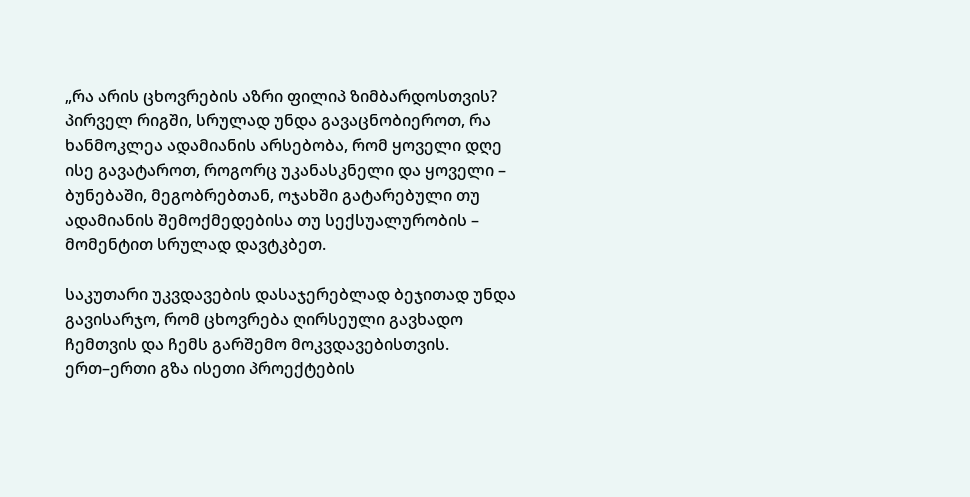„რა არის ცხოვრების აზრი ფილიპ ზიმბარდოსთვის? პირველ რიგში, სრულად უნდა გავაცნობიეროთ, რა ხანმოკლეა ადამიანის არსებობა, რომ ყოველი დღე ისე გავატაროთ, როგორც უკანასკნელი და ყოველი – ბუნებაში, მეგობრებთან, ოჯახში გატარებული თუ ადამიანის შემოქმედებისა თუ სექსუალურობის – მომენტით სრულად დავტკბეთ.

საკუთარი უკვდავების დასაჯერებლად ბეჯითად უნდა გავისარჯო, რომ ცხოვრება ღირსეული გავხადო ჩემთვის და ჩემს გარშემო მოკვდავებისთვის. ერთ–ერთი გზა ისეთი პროექტების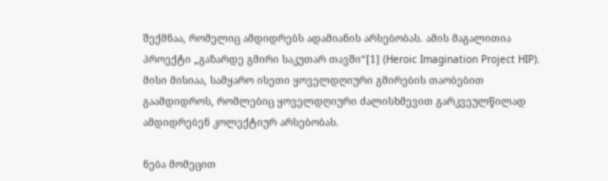შექმნაა, რომელიც ამდიდრებს ადამიანის არსებობას. ამის მაგალითია პროექტი „გაზარდე გმირი საკუთარ თავში“[1] (Heroic Imagination Project HIP). მისი მისიაა, სამყარო ისეთი ყოველდღიური გმირების თაობებით გაამდიდროს, რომლებიც ყოველდღიური ძალისხმევით გარკვეულწილად ამდიდრებენ კოლექტიურ არსებობას.

ნება მომეცით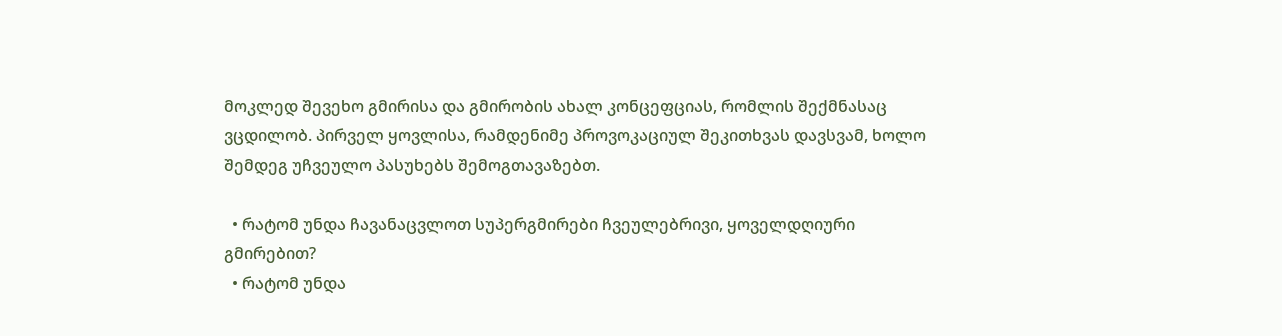მოკლედ შევეხო გმირისა და გმირობის ახალ კონცეფციას, რომლის შექმნასაც ვცდილობ. პირველ ყოვლისა, რამდენიმე პროვოკაციულ შეკითხვას დავსვამ, ხოლო შემდეგ უჩვეულო პასუხებს შემოგთავაზებთ.

  • რატომ უნდა ჩავანაცვლოთ სუპერგმირები ჩვეულებრივი, ყოველდღიური გმირებით?
  • რატომ უნდა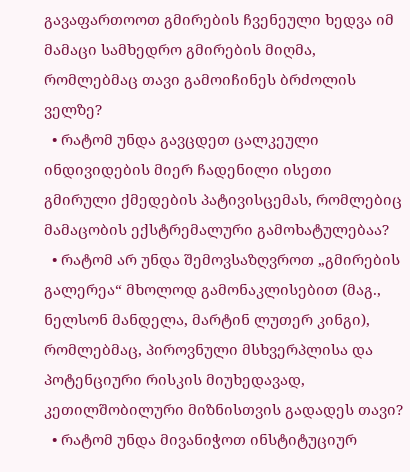გავაფართოოთ გმირების ჩვენეული ხედვა იმ მამაცი სამხედრო გმირების მიღმა, რომლებმაც თავი გამოიჩინეს ბრძოლის ველზე?
  • რატომ უნდა გავცდეთ ცალკეული ინდივიდების მიერ ჩადენილი ისეთი გმირული ქმედების პატივისცემას, რომლებიც მამაცობის ექსტრემალური გამოხატულებაა?
  • რატომ არ უნდა შემოვსაზღვროთ „გმირების გალერეა“ მხოლოდ გამონაკლისებით (მაგ., ნელსონ მანდელა, მარტინ ლუთერ კინგი), რომლებმაც, პიროვნული მსხვერპლისა და პოტენციური რისკის მიუხედავად, კეთილშობილური მიზნისთვის გადადეს თავი?
  • რატომ უნდა მივანიჭოთ ინსტიტუციურ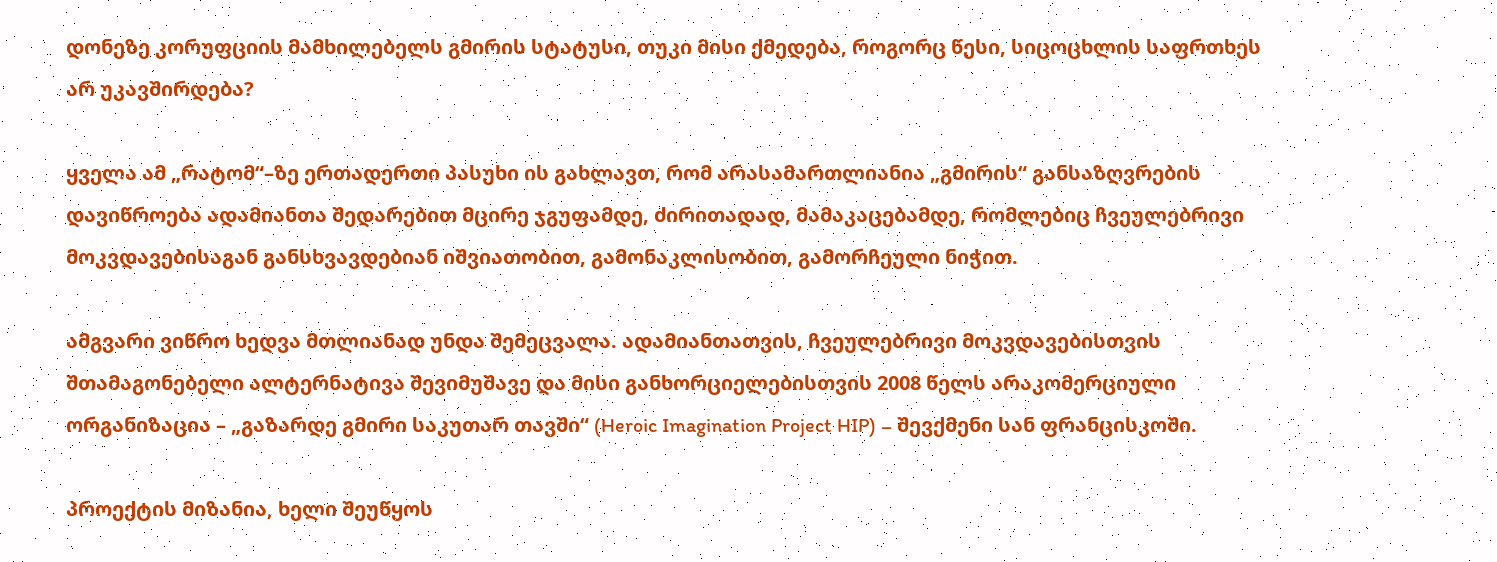დონეზე კორუფციის მამხილებელს გმირის სტატუსი, თუკი მისი ქმედება, როგორც წესი, სიცოცხლის საფრთხეს არ უკავშირდება?

ყველა ამ „რატომ“–ზე ერთადერთი პასუხი ის გახლავთ, რომ არასამართლიანია „გმირის“ განსაზღვრების დავიწროება ადამიანთა შედარებით მცირე ჯგუფამდე, ძირითადად, მამაკაცებამდე, რომლებიც ჩვეულებრივი მოკვდავებისაგან განსხვავდებიან იშვიათობით, გამონაკლისობით, გამორჩეული ნიჭით.

ამგვარი ვიწრო ხედვა მთლიანად უნდა შემეცვალა. ადამიანთათვის, ჩვეულებრივი მოკვდავებისთვის შთამაგონებელი ალტერნატივა შევიმუშავე და მისი განხორციელებისთვის 2008 წელს არაკომერციული ორგანიზაცია – „გაზარდე გმირი საკუთარ თავში“ (Heroic Imagination Project HIP) – შევქმენი სან ფრანცისკოში.

პროექტის მიზანია, ხელი შეუწყოს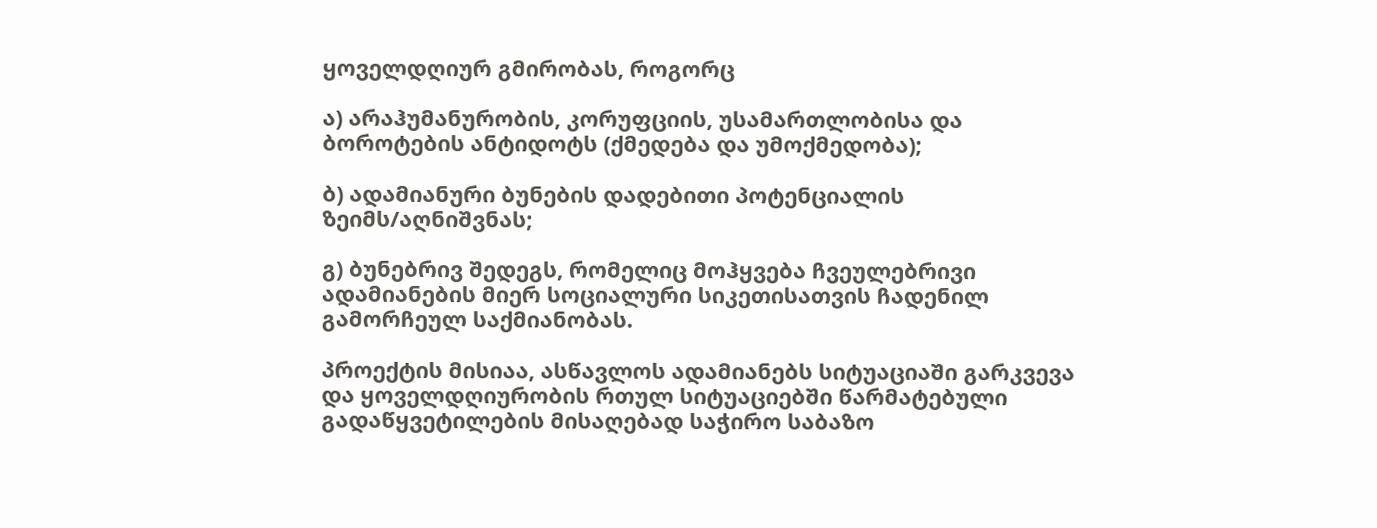ყოველდღიურ გმირობას, როგორც

ა) არაჰუმანურობის, კორუფციის, უსამართლობისა და ბოროტების ანტიდოტს (ქმედება და უმოქმედობა);

ბ) ადამიანური ბუნების დადებითი პოტენციალის ზეიმს/აღნიშვნას;

გ) ბუნებრივ შედეგს, რომელიც მოჰყვება ჩვეულებრივი ადამიანების მიერ სოციალური სიკეთისათვის ჩადენილ გამორჩეულ საქმიანობას.

პროექტის მისიაა, ასწავლოს ადამიანებს სიტუაციაში გარკვევა და ყოველდღიურობის რთულ სიტუაციებში წარმატებული გადაწყვეტილების მისაღებად საჭირო საბაზო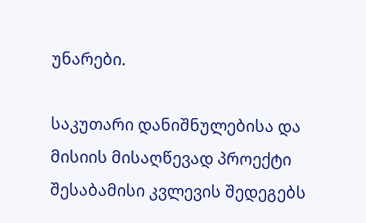უნარები.

საკუთარი დანიშნულებისა და მისიის მისაღწევად პროექტი შესაბამისი კვლევის შედეგებს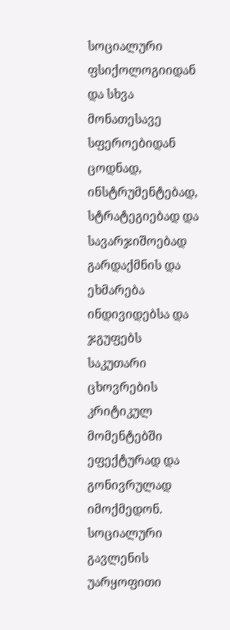სოციალური ფსიქოლოგიიდან და სხვა მონათესავე სფეროებიდან ცოდნად, ინსტრუმენტებად, სტრატეგიებად და სავარჯიშოებად გარდაქმნის და ეხმარება ინდივიდებსა და ჯგუფებს საკუთარი ცხოვრების კრიტიკულ მომენტებში ეფექტურად და გონივრულად იმოქმედონ. სოციალური გავლენის უარყოფითი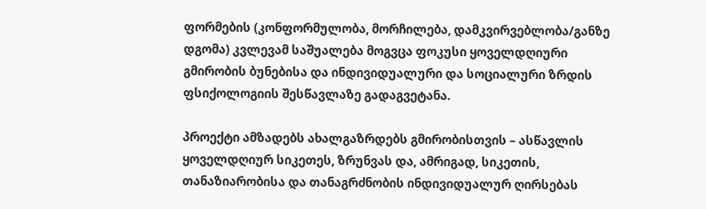ფორმების (კონფორმულობა, მორჩილება, დამკვირვებლობა/განზე დგომა) კვლევამ საშუალება მოგვცა ფოკუსი ყოველდღიური გმირობის ბუნებისა და ინდივიდუალური და სოციალური ზრდის ფსიქოლოგიის შესწავლაზე გადაგვეტანა.

პროექტი ამზადებს ახალგაზრდებს გმირობისთვის – ასწავლის ყოველდღიურ სიკეთეს, ზრუნვას და, ამრიგად, სიკეთის, თანაზიარობისა და თანაგრძნობის ინდივიდუალურ ღირსებას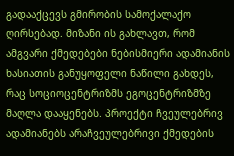გადააქცევს გმირობის სამოქალაქო ღირსებად. მიზანი ის გახლავთ, რომ ამგვარი ქმედებები ნებისმიერი ადამიანის ხასიათის განუყოფელი ნაწილი გახდეს, რაც სოციოცენტრიზმს ეგოცენტრიზმზე მაღლა დააყენებს. პროექტი ჩვეულებრივ ადამიანებს არაჩვეულებრივი ქმედების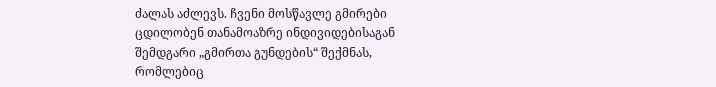ძალას აძლევს. ჩვენი მოსწავლე გმირები ცდილობენ თანამოაზრე ინდივიდებისაგან შემდგარი „გმირთა გუნდების“ შექმნას, რომლებიც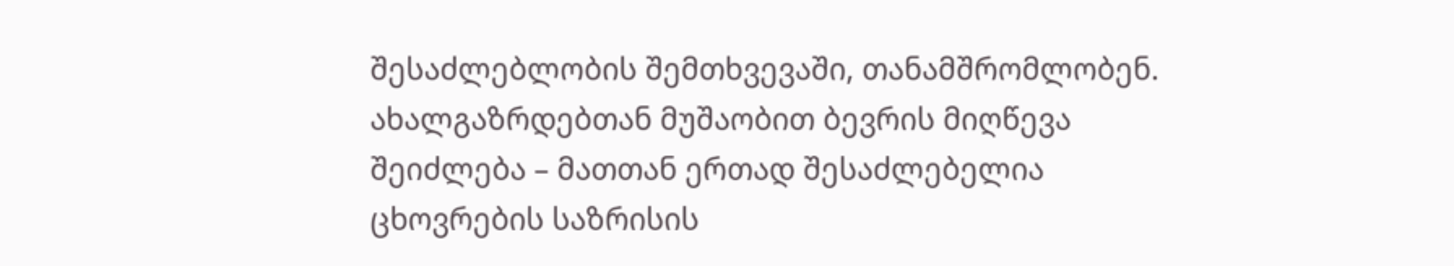შესაძლებლობის შემთხვევაში, თანამშრომლობენ. ახალგაზრდებთან მუშაობით ბევრის მიღწევა შეიძლება – მათთან ერთად შესაძლებელია ცხოვრების საზრისის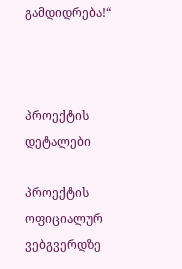გამდიდრება!“



პროექტის დეტალები

პროექტის ოფიციალურ ვებგვერდზე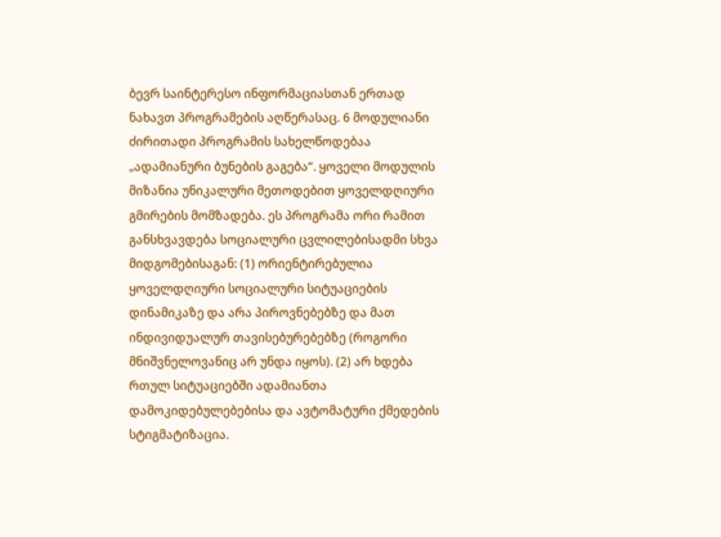ბევრ საინტერესო ინფორმაციასთან ერთად ნახავთ პროგრამების აღწერასაც. 6 მოდულიანი ძირითადი პროგრამის სახელწოდებაა „ადამიანური ბუნების გაგება“. ყოველი მოდულის მიზანია უნიკალური მეთოდებით ყოველდღიური გმირების მომზადება. ეს პროგრამა ორი რამით განსხვავდება სოციალური ცვლილებისადმი სხვა მიდგომებისაგან: (1) ორიენტირებულია ყოველდღიური სოციალური სიტუაციების დინამიკაზე და არა პიროვნებებზე და მათ ინდივიდუალურ თავისებურებებზე (როგორი მნიშვნელოვანიც არ უნდა იყოს). (2) არ ხდება რთულ სიტუაციებში ადამიანთა დამოკიდებულებებისა და ავტომატური ქმედების სტიგმატიზაცია.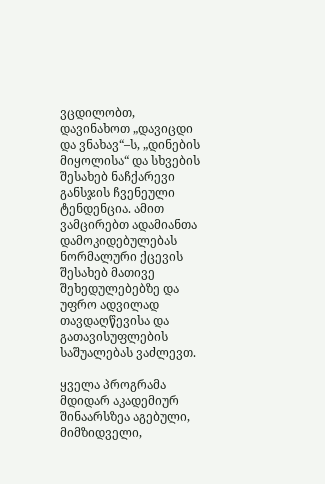ვცდილობთ, დავინახოთ „დავიცდი და ვნახავ“–ს, „დინების მიყოლისა“ და სხვების შესახებ ნაჩქარევი განსჯის ჩვენეული ტენდენცია. ამით ვამცირებთ ადამიანთა დამოკიდებულებას ნორმალური ქცევის შესახებ მათივე შეხედულებებზე და უფრო ადვილად თავდაღწევისა და გათავისუფლების საშუალებას ვაძლევთ.

ყველა პროგრამა მდიდარ აკადემიურ შინაარსზეა აგებული, მიმზიდველი,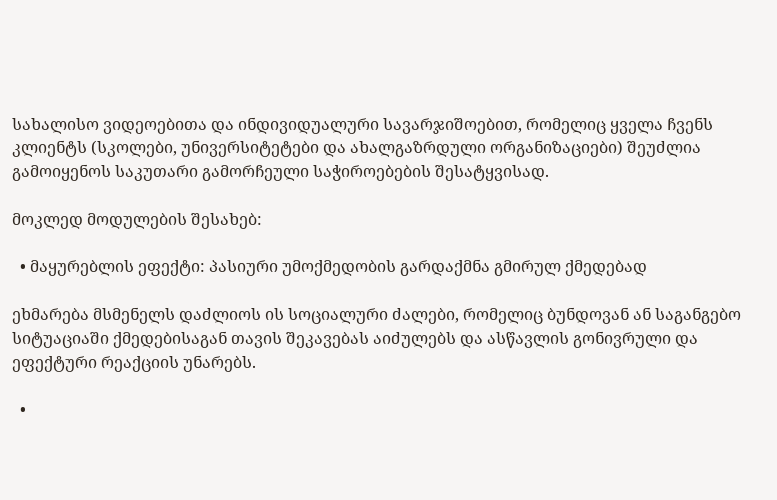სახალისო ვიდეოებითა და ინდივიდუალური სავარჯიშოებით, რომელიც ყველა ჩვენს კლიენტს (სკოლები, უნივერსიტეტები და ახალგაზრდული ორგანიზაციები) შეუძლია გამოიყენოს საკუთარი გამორჩეული საჭიროებების შესატყვისად.

მოკლედ მოდულების შესახებ:

  • მაყურებლის ეფექტი: პასიური უმოქმედობის გარდაქმნა გმირულ ქმედებად

ეხმარება მსმენელს დაძლიოს ის სოციალური ძალები, რომელიც ბუნდოვან ან საგანგებო სიტუაციაში ქმედებისაგან თავის შეკავებას აიძულებს და ასწავლის გონივრული და ეფექტური რეაქციის უნარებს.

  •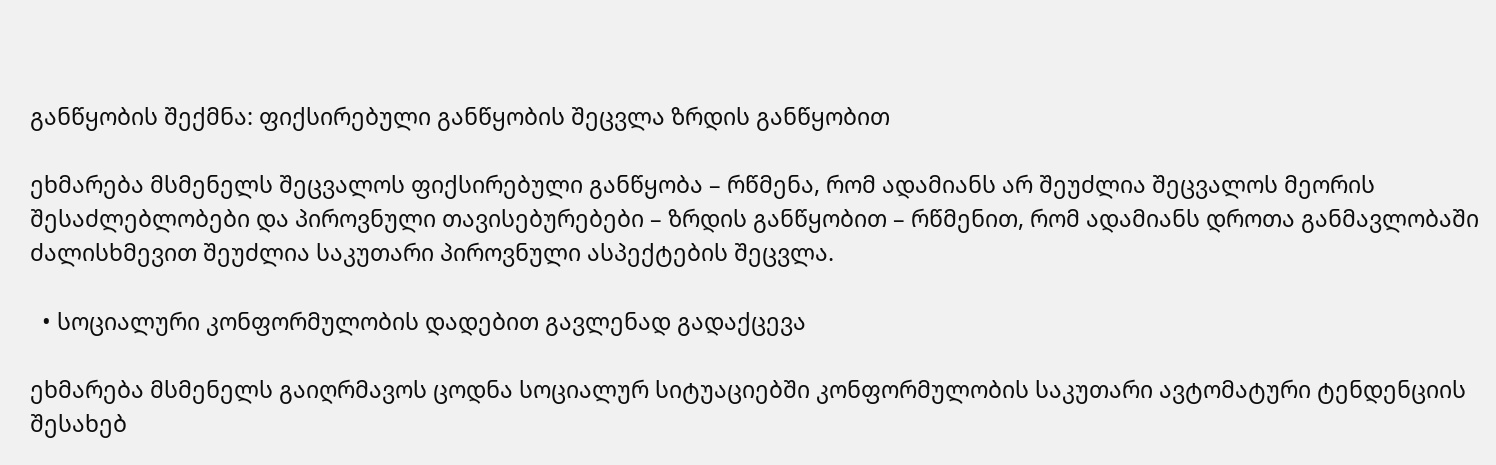განწყობის შექმნა: ფიქსირებული განწყობის შეცვლა ზრდის განწყობით

ეხმარება მსმენელს შეცვალოს ფიქსირებული განწყობა – რწმენა, რომ ადამიანს არ შეუძლია შეცვალოს მეორის შესაძლებლობები და პიროვნული თავისებურებები – ზრდის განწყობით – რწმენით, რომ ადამიანს დროთა განმავლობაში ძალისხმევით შეუძლია საკუთარი პიროვნული ასპექტების შეცვლა.

  • სოციალური კონფორმულობის დადებით გავლენად გადაქცევა

ეხმარება მსმენელს გაიღრმავოს ცოდნა სოციალურ სიტუაციებში კონფორმულობის საკუთარი ავტომატური ტენდენციის შესახებ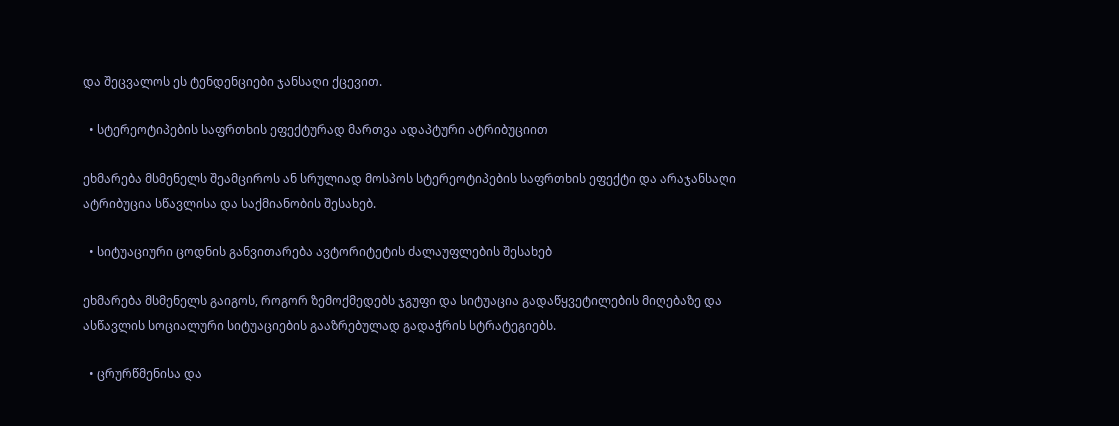და შეცვალოს ეს ტენდენციები ჯანსაღი ქცევით.

  • სტერეოტიპების საფრთხის ეფექტურად მართვა ადაპტური ატრიბუციით

ეხმარება მსმენელს შეამციროს ან სრულიად მოსპოს სტერეოტიპების საფრთხის ეფექტი და არაჯანსაღი ატრიბუცია სწავლისა და საქმიანობის შესახებ.

  • სიტუაციური ცოდნის განვითარება ავტორიტეტის ძალაუფლების შესახებ

ეხმარება მსმენელს გაიგოს, როგორ ზემოქმედებს ჯგუფი და სიტუაცია გადაწყვეტილების მიღებაზე და ასწავლის სოციალური სიტუაციების გააზრებულად გადაჭრის სტრატეგიებს.

  • ცრურწმენისა და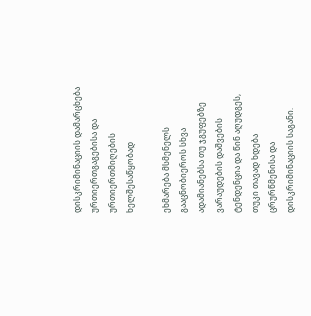დისკრიმინაციის დამარცხება ურთიერთგაგებისა და ურთიერთმიღების ხელშესაწყობად

ეხმარება მსმენელს გააცნობიეროს სხვა ადამიანებსა თუ ჯგუფებზე ვარაუდების დაშვების ტენდენცია და წინ აღუდგეს, თუკი თავად ხდება ცრურწმენისა და დისკრიმინაციის საგანი.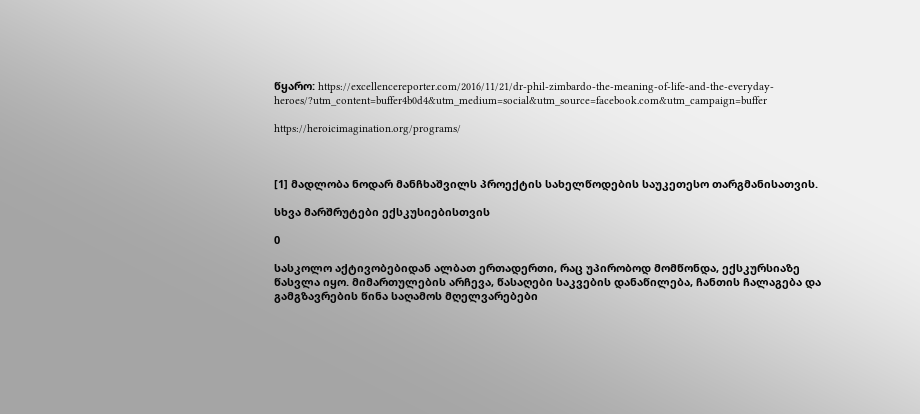წყარო: https://excellencereporter.com/2016/11/21/dr-phil-zimbardo-the-meaning-of-life-and-the-everyday-heroes/?utm_content=buffer4b0d4&utm_medium=social&utm_source=facebook.com&utm_campaign=buffer

https://heroicimagination.org/programs/



[1] მადლობა ნოდარ მანჩხაშვილს პროექტის სახელწოდების საუკეთესო თარგმანისათვის.

სხვა მარშრუტები ექსკუსიებისთვის

0

სასკოლო აქტივობებიდან ალბათ ერთადერთი, რაც უპირობოდ მომწონდა, ექსკურსიაზე წასვლა იყო. მიმართულების არჩევა, წასაღები საკვების დანაწილება, ჩანთის ჩალაგება და გამგზავრების წინა საღამოს მღელვარებები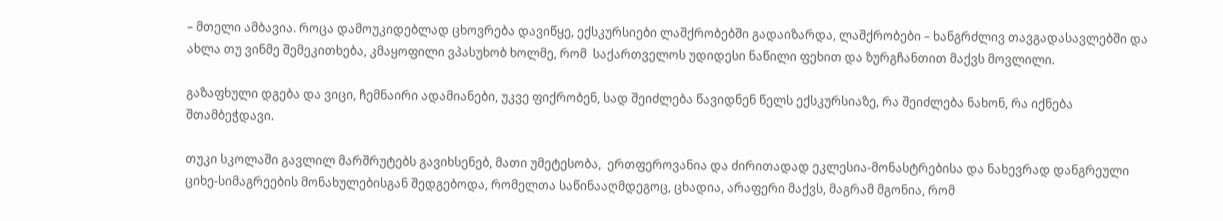– მთელი ამბავია. როცა დამოუკიდებლად ცხოვრება დავიწყე, ექსკურსიები ლაშქრობებში გადაიზარდა, ლაშქრობები – ხანგრძლივ თავგადასავლებში და ახლა თუ ვინმე შემეკითხება, კმაყოფილი ვპასუხობ ხოლმე, რომ  საქართველოს უდიდესი ნაწილი ფეხით და ზურგჩანთით მაქვს მოვლილი.

გაზაფხული დგება და ვიცი, ჩემნაირი ადამიანები, უკვე ფიქრობენ, სად შეიძლება წავიდნენ წელს ექსკურსიაზე, რა შეიძლება ნახონ, რა იქნება შთამბეჭდავი.

თუკი სკოლაში გავლილ მარშრუტებს გავიხსენებ, მათი უმეტესობა,  ერთფეროვანია და ძირითადად ეკლესია-მონასტრებისა და ნახევრად დანგრეული ციხე-სიმაგრეების მონახულებისგან შედგებოდა, რომელთა საწინააღმდეგოც, ცხადია, არაფერი მაქვს, მაგრამ მგონია, რომ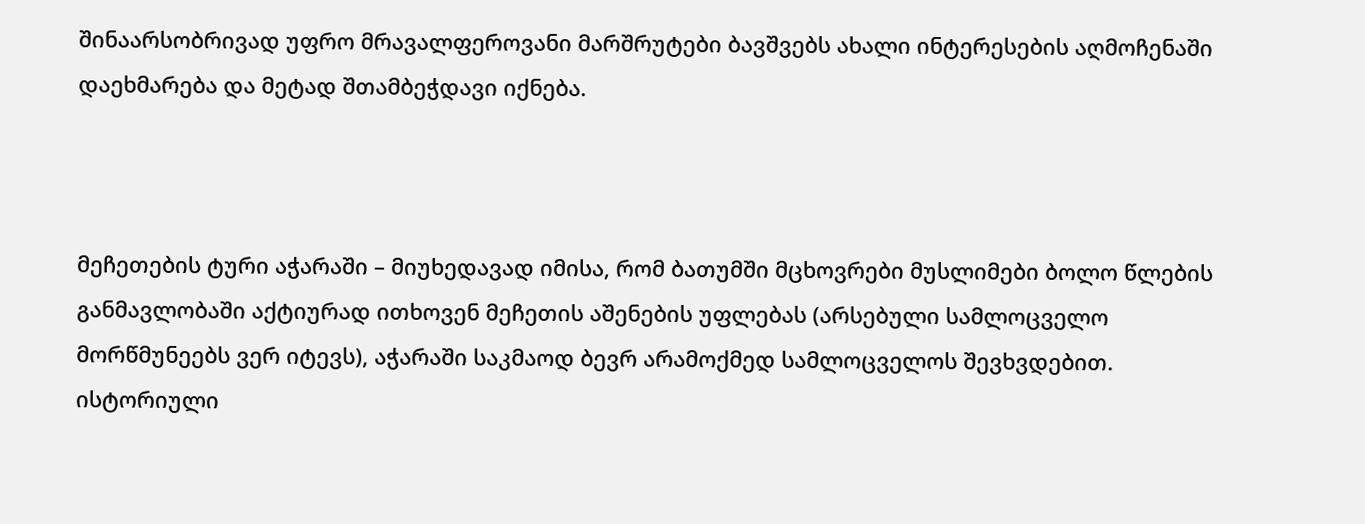შინაარსობრივად უფრო მრავალფეროვანი მარშრუტები ბავშვებს ახალი ინტერესების აღმოჩენაში დაეხმარება და მეტად შთამბეჭდავი იქნება.



მეჩეთების ტური აჭარაში – მიუხედავად იმისა, რომ ბათუმში მცხოვრები მუსლიმები ბოლო წლების განმავლობაში აქტიურად ითხოვენ მეჩეთის აშენების უფლებას (არსებული სამლოცველო მორწმუნეებს ვერ იტევს), აჭარაში საკმაოდ ბევრ არამოქმედ სამლოცველოს შევხვდებით. ისტორიული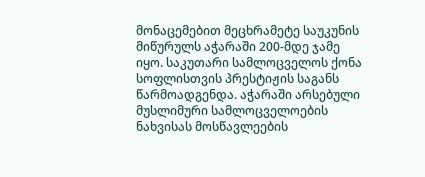მონაცემებით მეცხრამეტე საუკუნის მიწურულს აჭარაში 200-მდე ჯამე იყო. საკუთარი სამლოცველოს ქონა სოფლისთვის პრესტიჟის საგანს წარმოადგენდა. აჭარაში არსებული მუსლიმური სამლოცველოების ნახვისას მოსწავლეების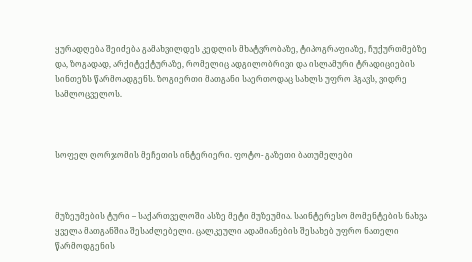ყურადღება შეიძება გამახვილდეს კედლის მხატვრობაზე, ტიპოგრაფიაზე, ჩუქურთმებზე და, ზოგადად, არქიტექტურაზე, რომელიც ადგილობრივი და ისლამური ტრადიციების სინთეზს წარმოადგენს. ზოგიერთი მათგანი საერთოდაც სახლს უფრო ჰგავს, ვიდრე სამლოცველოს.



სოფელ ღორჯომის მეჩეთის ინტერიერი. ფოტო- გაზეთი ბათუმელები



მუზეუმების ტური – საქართველოში ასზე მეტი მუზეუმია. საინტერესო მომენტების ნახვა ყველა მათგანშია შესაძლებელი. ცალკეული ადამიანების შესახებ უფრო ნათელი წარმოდგენის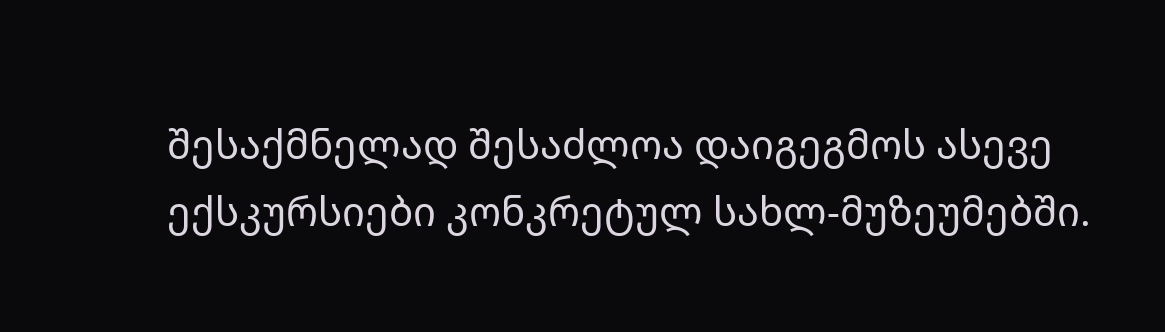შესაქმნელად შესაძლოა დაიგეგმოს ასევე ექსკურსიები კონკრეტულ სახლ-მუზეუმებში.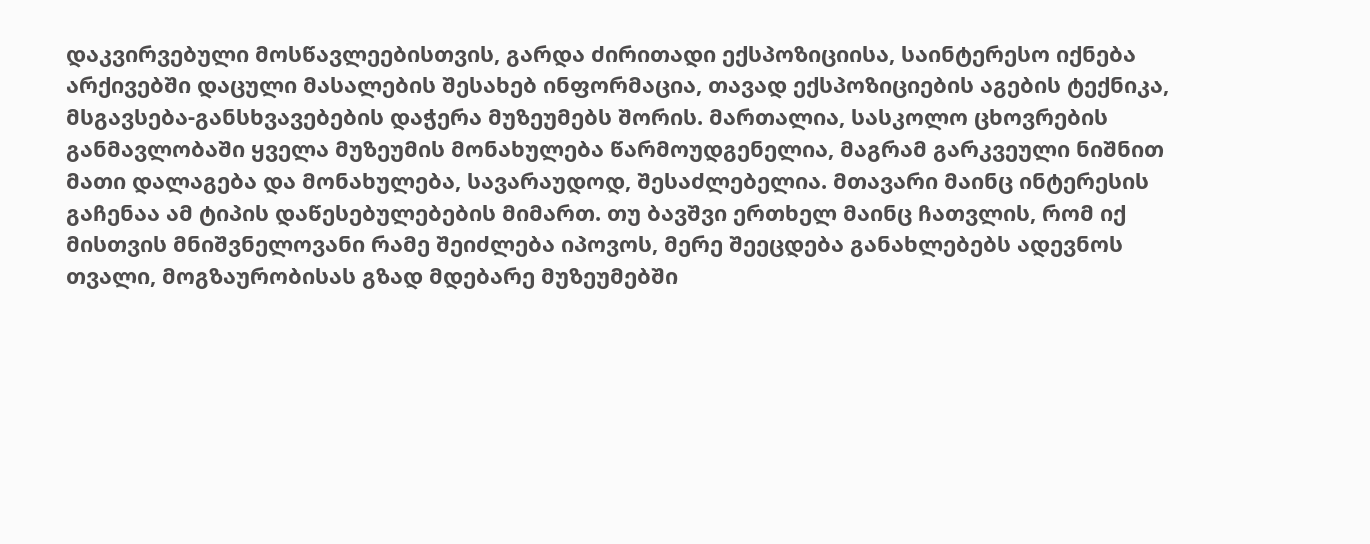დაკვირვებული მოსწავლეებისთვის, გარდა ძირითადი ექსპოზიციისა, საინტერესო იქნება არქივებში დაცული მასალების შესახებ ინფორმაცია, თავად ექსპოზიციების აგების ტექნიკა, მსგავსება-განსხვავებების დაჭერა მუზეუმებს შორის. მართალია, სასკოლო ცხოვრების განმავლობაში ყველა მუზეუმის მონახულება წარმოუდგენელია, მაგრამ გარკვეული ნიშნით მათი დალაგება და მონახულება, სავარაუდოდ, შესაძლებელია. მთავარი მაინც ინტერესის გაჩენაა ამ ტიპის დაწესებულებების მიმართ. თუ ბავშვი ერთხელ მაინც ჩათვლის, რომ იქ მისთვის მნიშვნელოვანი რამე შეიძლება იპოვოს, მერე შეეცდება განახლებებს ადევნოს თვალი, მოგზაურობისას გზად მდებარე მუზეუმებში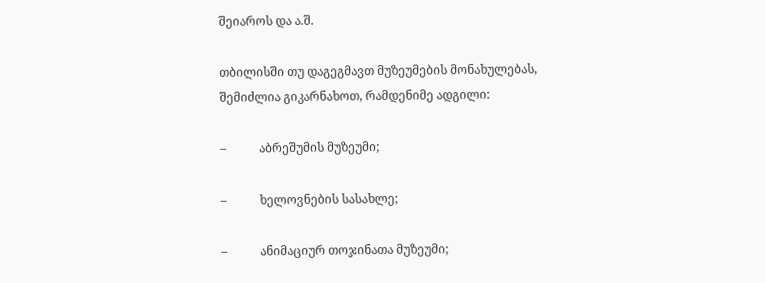შეიაროს და ა.შ.

თბილისში თუ დაგეგმავთ მუზეუმების მონახულებას, შემიძლია გიკარნახოთ, რამდენიმე ადგილი:

–           აბრეშუმის მუზეუმი;

–           ხელოვნების სასახლე;

–           ანიმაციურ თოჯინათა მუზეუმი;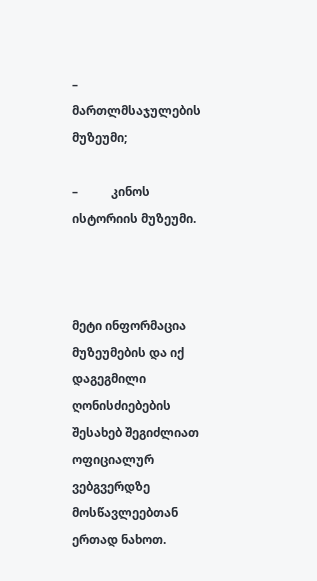–           მართლმსაჯულების მუზეუმი;

–           კინოს ისტორიის მუზეუმი.



მეტი ინფორმაცია მუზეუმების და იქ დაგეგმილი ღონისძიებების შესახებ შეგიძლიათ ოფიციალურ ვებგვერდზე მოსწავლეებთან ერთად ნახოთ.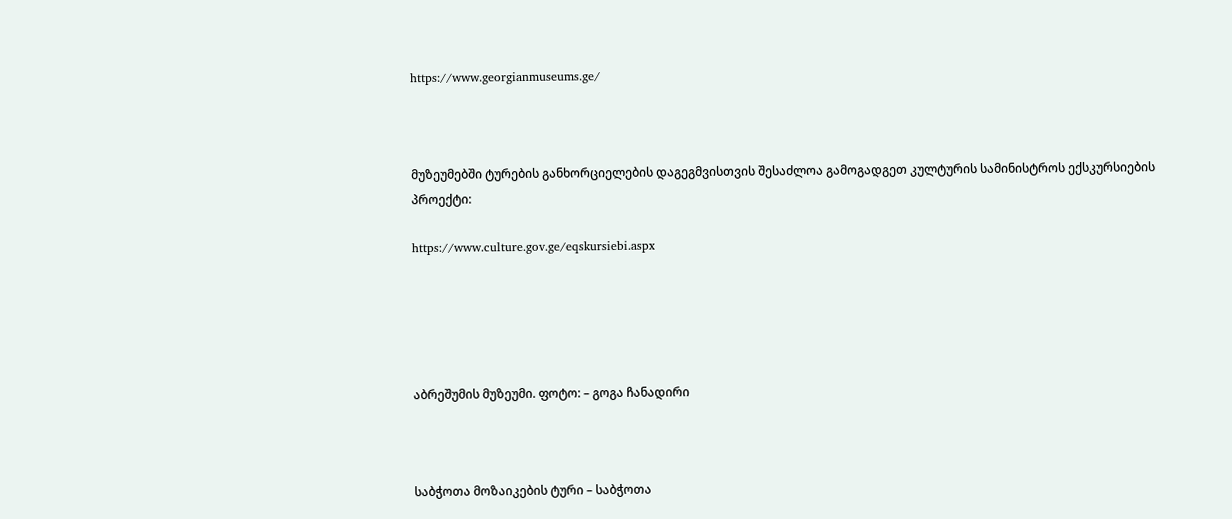https://www.georgianmuseums.ge/



მუზეუმებში ტურების განხორციელების დაგეგმვისთვის შესაძლოა გამოგადგეთ კულტურის სამინისტროს ექსკურსიების პროექტი:

https://www.culture.gov.ge/eqskursiebi.aspx





აბრეშუმის მუზეუმი. ფოტო: – გოგა ჩანადირი



საბჭოთა მოზაიკების ტური – საბჭოთა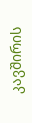კავშირის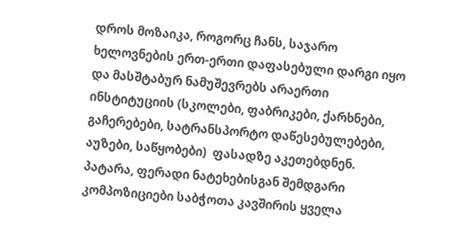დროს მოზაიკა, როგორც ჩანს, საჯარო ხელოვნების ერთ-ერთი დაფასებული დარგი იყო და მასშტაბურ ნამუშევრებს არაერთი ინსტიტუციის (სკოლები, ფაბრიკები, ქარხნები, გაჩერებები, სატრანსპორტო დაწესებულებები, აუზები, საწყობები)  ფასადზე აკეთებდნენ. პატარა, ფერადი ნატეხებისგან შემდგარი კომპოზიციები საბჭოთა კავშირის ყველა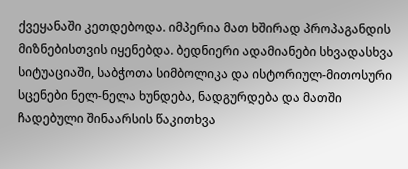ქვეყანაში კეთდებოდა. იმპერია მათ ხშირად პროპაგანდის მიზნებისთვის იყენებდა. ბედნიერი ადამიანები სხვადასხვა სიტუაციაში, საბჭოთა სიმბოლიკა და ისტორიულ-მითოსური სცენები ნელ-ნელა ხუნდება, ნადგურდება და მათში ჩადებული შინაარსის წაკითხვა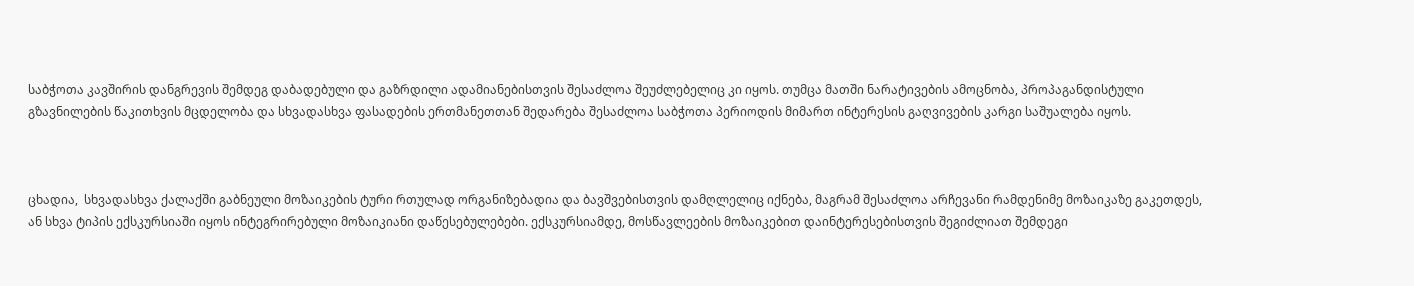საბჭოთა კავშირის დანგრევის შემდეგ დაბადებული და გაზრდილი ადამიანებისთვის შესაძლოა შეუძლებელიც კი იყოს. თუმცა მათში ნარატივების ამოცნობა, პროპაგანდისტული გზავნილების წაკითხვის მცდელობა და სხვადასხვა ფასადების ერთმანეთთან შედარება შესაძლოა საბჭოთა პერიოდის მიმართ ინტერესის გაღვივების კარგი საშუალება იყოს.



ცხადია,  სხვადასხვა ქალაქში გაბნეული მოზაიკების ტური რთულად ორგანიზებადია და ბავშვებისთვის დამღლელიც იქნება, მაგრამ შესაძლოა არჩევანი რამდენიმე მოზაიკაზე გაკეთდეს, ან სხვა ტიპის ექსკურსიაში იყოს ინტეგრირებული მოზაიკიანი დაწესებულებები. ექსკურსიამდე, მოსწავლეების მოზაიკებით დაინტერესებისთვის შეგიძლიათ შემდეგი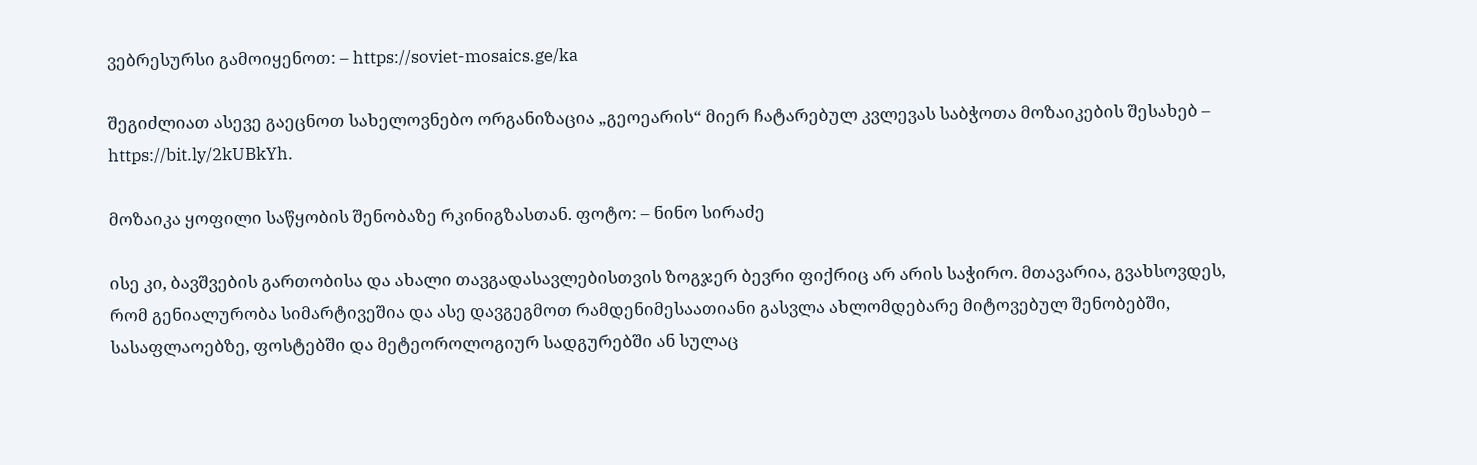ვებრესურსი გამოიყენოთ: – https://soviet-mosaics.ge/ka

შეგიძლიათ ასევე გაეცნოთ სახელოვნებო ორგანიზაცია „გეოეარის“ მიერ ჩატარებულ კვლევას საბჭოთა მოზაიკების შესახებ – https://bit.ly/2kUBkYh.

მოზაიკა ყოფილი საწყობის შენობაზე რკინიგზასთან. ფოტო: – ნინო სირაძე

ისე კი, ბავშვების გართობისა და ახალი თავგადასავლებისთვის ზოგჯერ ბევრი ფიქრიც არ არის საჭირო. მთავარია, გვახსოვდეს, რომ გენიალურობა სიმარტივეშია და ასე დავგეგმოთ რამდენიმესაათიანი გასვლა ახლომდებარე მიტოვებულ შენობებში, სასაფლაოებზე, ფოსტებში და მეტეოროლოგიურ სადგურებში ან სულაც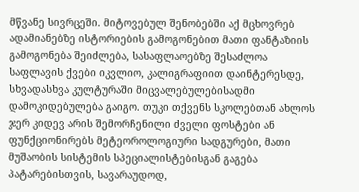მწვანე სივრცეში. მიტოვებულ შენობებში აქ მცხოვრებ ადამიანებზე ისტორიების გამოგონებით მათი ფანტაზიის გამოგონება შეიძლება, სასაფლაოებზე შესაძლოა საფლავის ქვები იკვლიო, კალიგრაფიით დაინტერესდე, სხვადასხვა კულტურაში მიცვალებულებისადმი დამოკიდებულება გაიგო. თუკი თქვენს სკოლებთან ახლოს ჯერ კიდევ არის შემორჩენილი ძველი ფოსტები ან ფუნქციონირებს მეტეოროლოგიური სადგურები, მათი მუშაობის სისტემის სპეციალისტებისგან გაგება პატარებისთვის, სავარაუდოდ,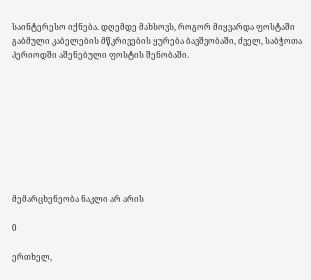საინტერესო იქნება. დღემდე მახსოვს, როგორ მიყვარდა ფოსტაში გაბმული კაბელების მწკრივების ყურება ბავშვობაში, ძველ, საბჭოთა პერიოდში აშენებული ფოსტის შენობაში.









მემარცხენეობა ნაკლი არ არის

0

ერთხელ,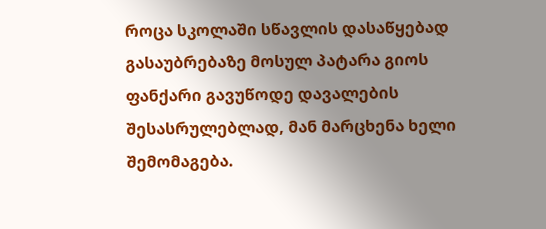როცა სკოლაში სწავლის დასაწყებად გასაუბრებაზე მოსულ პატარა გიოს ფანქარი გავუწოდე დავალების შესასრულებლად, მან მარცხენა ხელი შემომაგება.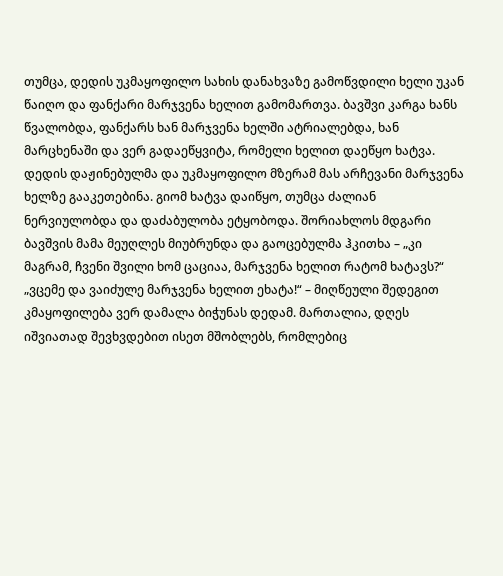თუმცა, დედის უკმაყოფილო სახის დანახვაზე გამოწვდილი ხელი უკან წაიღო და ფანქარი მარჯვენა ხელით გამომართვა. ბავშვი კარგა ხანს წვალობდა, ფანქარს ხან მარჯვენა ხელში ატრიალებდა, ხან მარცხენაში და ვერ გადაეწყვიტა, რომელი ხელით დაეწყო ხატვა. დედის დაჟინებულმა და უკმაყოფილო მზერამ მას არჩევანი მარჯვენა ხელზე გააკეთებინა. გიომ ხატვა დაიწყო, თუმცა ძალიან ნერვიულობდა და დაძაბულობა ეტყობოდა. შორიახლოს მდგარი ბავშვის მამა მეუღლეს მიუბრუნდა და გაოცებულმა ჰკითხა – „კი მაგრამ, ჩვენი შვილი ხომ ცაციაა, მარჯვენა ხელით რატომ ხატავს?“ „ვცემე და ვაიძულე მარჯვენა ხელით ეხატა!“ – მიღწეული შედეგით კმაყოფილება ვერ დამალა ბიჭუნას დედამ. მართალია, დღეს იშვიათად შევხვდებით ისეთ მშობლებს, რომლებიც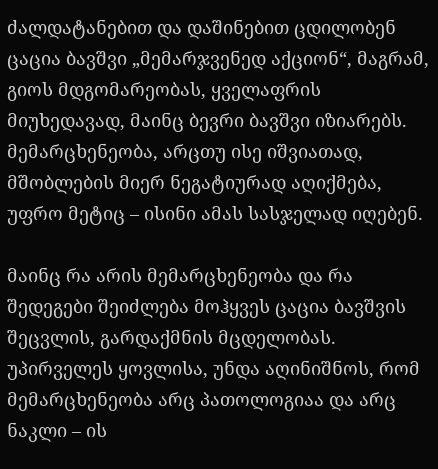ძალდატანებით და დაშინებით ცდილობენ ცაცია ბავშვი „მემარჯვენედ აქციონ“, მაგრამ, გიოს მდგომარეობას, ყველაფრის მიუხედავად, მაინც ბევრი ბავშვი იზიარებს. მემარცხენეობა, არცთუ ისე იშვიათად, მშობლების მიერ ნეგატიურად აღიქმება, უფრო მეტიც – ისინი ამას სასჯელად იღებენ.

მაინც რა არის მემარცხენეობა და რა შედეგები შეიძლება მოჰყვეს ცაცია ბავშვის შეცვლის, გარდაქმნის მცდელობას. უპირველეს ყოვლისა, უნდა აღინიშნოს, რომ მემარცხენეობა არც პათოლოგიაა და არც ნაკლი – ის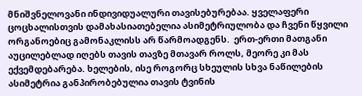მნიშვნელოვანი ინდივიდუალური თავისებურებაა. ყველაფერი ცოცხალისთვის დამახასიათებელია ასიმეტრიულობა და ჩვენი წყვილი ორგანოებიც გამონაკლისს არ წარმოადგენს.  ერთ-ერთი მათგანი აუცილებლად იღებს თავის თავზე მთავარ როლს, მეორე კი მას ექვემდებარება. ხელების, ისე როგორც სხეულის სხვა ნაწილების ასიმეტრია განპირობებულია თავის ტვინის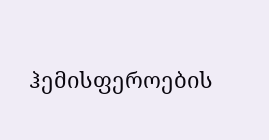ჰემისფეროების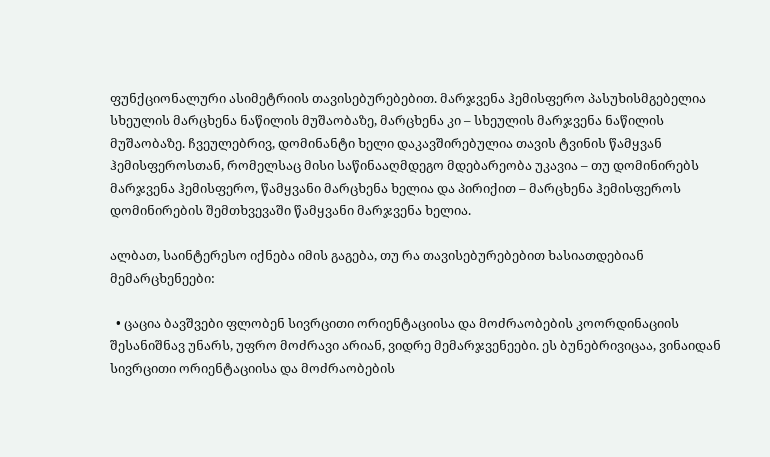ფუნქციონალური ასიმეტრიის თავისებურებებით. მარჯვენა ჰემისფერო პასუხისმგებელია სხეულის მარცხენა ნაწილის მუშაობაზე, მარცხენა კი – სხეულის მარჯვენა ნაწილის მუშაობაზე. ჩვეულებრივ, დომინანტი ხელი დაკავშირებულია თავის ტვინის წამყვან ჰემისფეროსთან, რომელსაც მისი საწინააღმდეგო მდებარეობა უკავია – თუ დომინირებს მარჯვენა ჰემისფერო, წამყვანი მარცხენა ხელია და პირიქით – მარცხენა ჰემისფეროს დომინირების შემთხვევაში წამყვანი მარჯვენა ხელია.

ალბათ, საინტერესო იქნება იმის გაგება, თუ რა თავისებურებებით ხასიათდებიან მემარცხენეები:

  • ცაცია ბავშვები ფლობენ სივრცითი ორიენტაციისა და მოძრაობების კოორდინაციის შესანიშნავ უნარს, უფრო მოძრავი არიან, ვიდრე მემარჯვენეები. ეს ბუნებრივიცაა, ვინაიდან სივრცითი ორიენტაციისა და მოძრაობების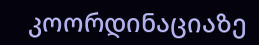კოორდინაციაზე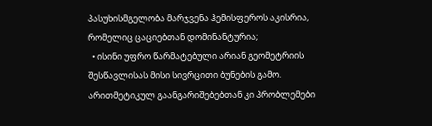პასუხისმგელობა მარჯვენა ჰემისფეროს აკისრია, რომელიც ცაციებთან დომინანტურია;
  • ისინი უფრო წარმატებული არიან გეომეტრიის შესწავლისას მისი სივრცითი ბუნების გამო. არითმეტიკულ გაანგარიშებებთან კი პრობლემები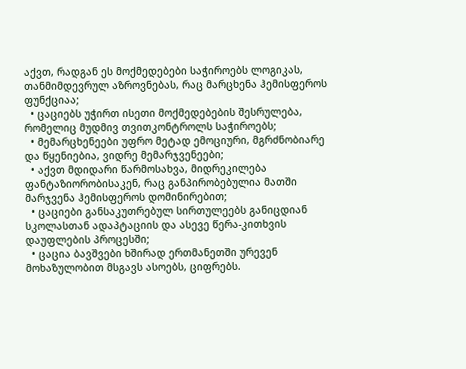აქვთ, რადგან ეს მოქმედებები საჭიროებს ლოგიკას, თანმიმდევრულ აზროვნებას, რაც მარცხენა ჰემისფეროს ფუნქციაა;
  • ცაციებს უჭირთ ისეთი მოქმედებების შესრულება, რომელიც მუდმივ თვითკონტროლს საჭიროებს;
  • მემარცხენეები უფრო მეტად ემოციური, მგრძნობიარე და წყენიებია, ვიდრე მემარჯვენეები;
  • აქვთ მდიდარი წარმოსახვა, მიდრეკილება ფანტაზიორობისაკენ, რაც განპირობებულია მათში მარჯვენა ჰემისფეროს დომინირებით;
  • ცაციები განსაკუთრებულ სირთულეებს განიცდიან სკოლასთან ადაპტაციის და ასევე წერა-კითხვის დაუფლების პროცესში;
  • ცაცია ბავშვები ხშირად ერთმანეთში ურევენ მოხაზულობით მსგავს ასოებს, ციფრებს.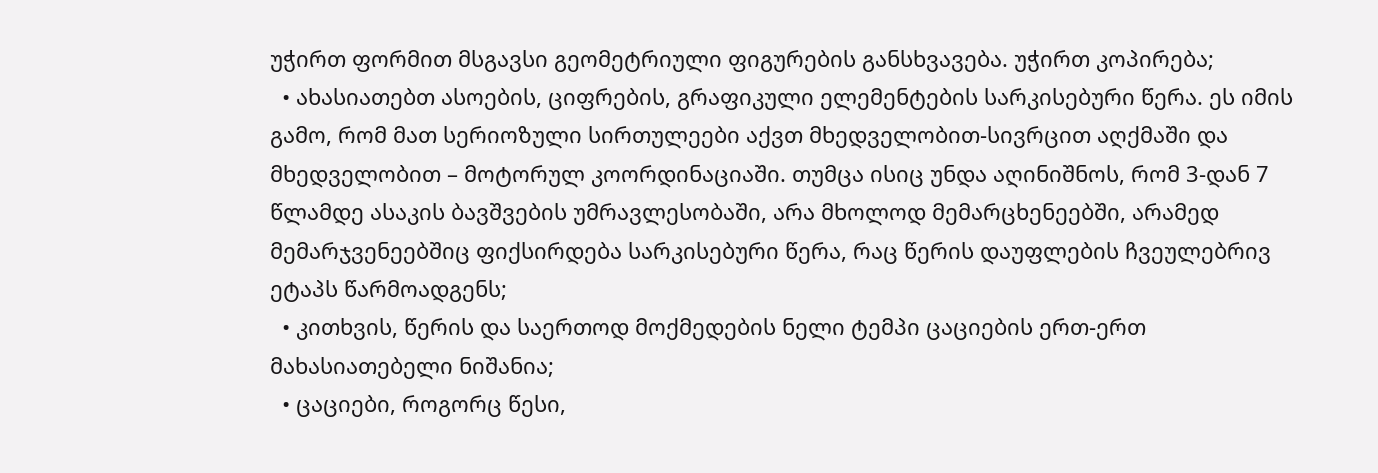უჭირთ ფორმით მსგავსი გეომეტრიული ფიგურების განსხვავება. უჭირთ კოპირება;
  • ახასიათებთ ასოების, ციფრების, გრაფიკული ელემენტების სარკისებური წერა. ეს იმის გამო, რომ მათ სერიოზული სირთულეები აქვთ მხედველობით-სივრცით აღქმაში და მხედველობით – მოტორულ კოორდინაციაში. თუმცა ისიც უნდა აღინიშნოს, რომ 3-დან 7 წლამდე ასაკის ბავშვების უმრავლესობაში, არა მხოლოდ მემარცხენეებში, არამედ მემარჯვენეებშიც ფიქსირდება სარკისებური წერა, რაც წერის დაუფლების ჩვეულებრივ ეტაპს წარმოადგენს;
  • კითხვის, წერის და საერთოდ მოქმედების ნელი ტემპი ცაციების ერთ-ერთ მახასიათებელი ნიშანია;
  • ცაციები, როგორც წესი,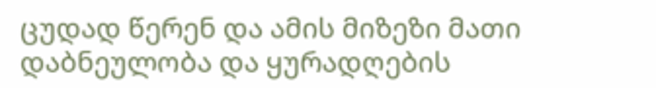ცუდად წერენ და ამის მიზეზი მათი დაბნეულობა და ყურადღების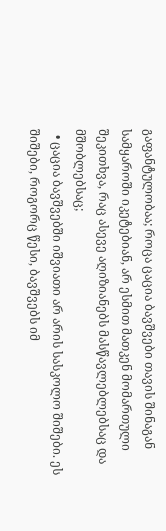გაფანტულობაა; როცა ცაცია ბავშვები თავის შინაგან სამყაროში იკეტებიან, არ ესმით მათკენ მომართული შეკითხვა, რაც ასევე აღიზიანებს მასწავლებლებსაც და მშობლებსაც;
  • ცაცია ბავშვებში იშვიათი არ არის სასკოლო შიშები. ეს შიშები, როგორც წესი, ბავშვებს იმ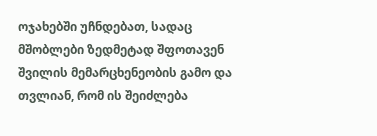ოჯახებში უჩნდებათ, სადაც მშობლები ზედმეტად შფოთავენ შვილის მემარცხენეობის გამო და თვლიან, რომ ის შეიძლება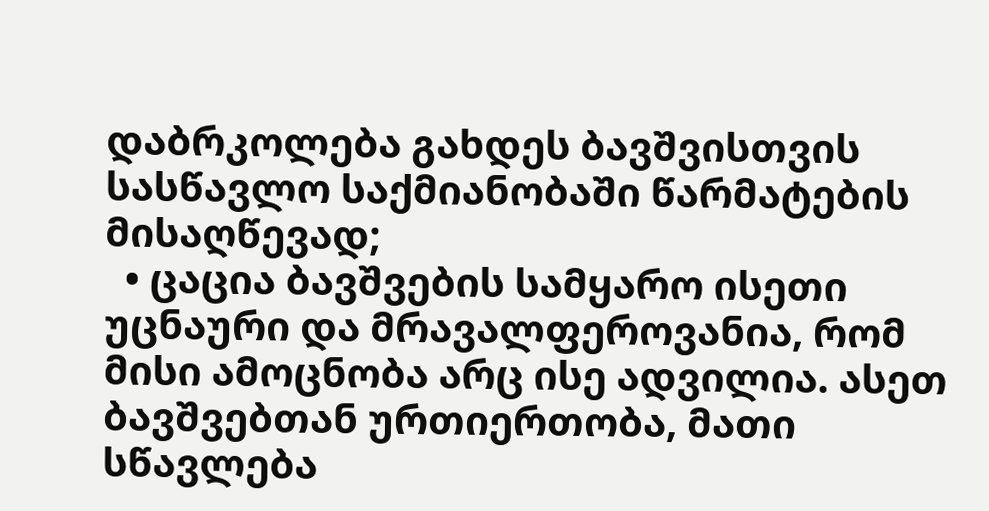დაბრკოლება გახდეს ბავშვისთვის სასწავლო საქმიანობაში წარმატების მისაღწევად;
  • ცაცია ბავშვების სამყარო ისეთი უცნაური და მრავალფეროვანია, რომ მისი ამოცნობა არც ისე ადვილია. ასეთ ბავშვებთან ურთიერთობა, მათი სწავლება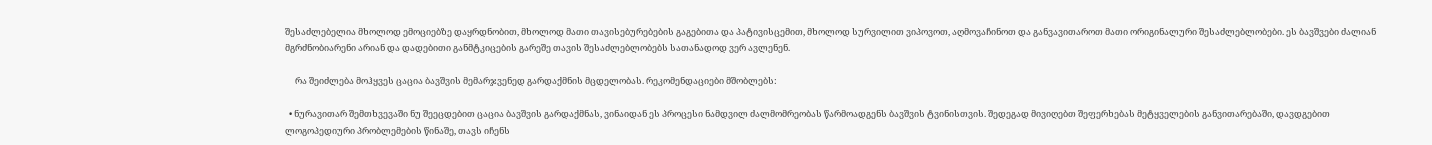შესაძლებელია მხოლოდ ემოციებზე დაყრდნობით, მხოლოდ მათი თავისებურებების გაგებითა და პატივისცემით, მხოლოდ სურვილით ვიპოვოთ, აღმოვაჩინოთ და განვავითაროთ მათი ორიგინალური შესაძლებლობები. ეს ბავშვები ძალიან მგრძნობიარენი არიან და დადებითი განმტკიცების გარეშე თავის შესაძლებლობებს სათანადოდ ვერ ავლენენ.

     რა შეიძლება მოჰყვეს ცაცია ბავშვის მემარჯვენედ გარდაქმნის მცდელობას. რეკომენდაციები მშობლებს:

  • ნურავითარ შემთხვევაში ნუ შეეცდებით ცაცია ბავშვის გარდაქმნას, ვინაიდან ეს პროცესი ნამდვილ ძალმომრეობას წარმოადგენს ბავშვის ტვინისთვის. შედეგად მივიღებთ შეფერხებას მეტყველების განვითარებაში, დავდგებით ლოგოპედიური პრობლემების წინაშე, თავს იჩენს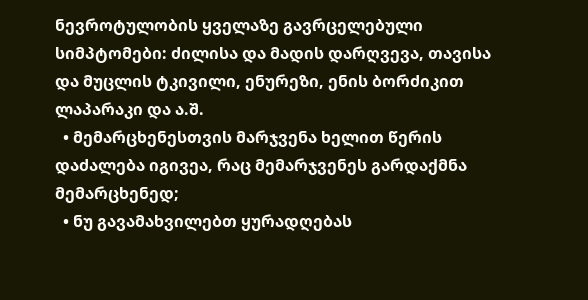ნევროტულობის ყველაზე გავრცელებული სიმპტომები: ძილისა და მადის დარღვევა, თავისა და მუცლის ტკივილი, ენურეზი, ენის ბორძიკით ლაპარაკი და ა.შ.
  • მემარცხენესთვის მარჯვენა ხელით წერის დაძალება იგივეა, რაც მემარჯვენეს გარდაქმნა მემარცხენედ;
  • ნუ გავამახვილებთ ყურადღებას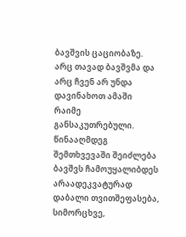ბავშვის ცაციობაზე. არც თავად ბავშვმა და არც ჩვენ არ უნდა დავინახოთ ამაში რაიმე განსაკუთრებული. წინააღმდეგ შემთხვევაში შეიძლება ბავშვს ჩამოუყალიბდეს არაადეკვატურად დაბალი თვითშეფასება, სიმორცხვე,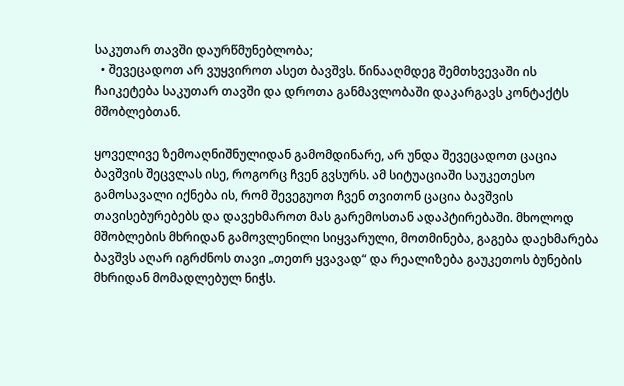საკუთარ თავში დაურწმუნებლობა;
  • შევეცადოთ არ ვუყვიროთ ასეთ ბავშვს. წინააღმდეგ შემთხვევაში ის ჩაიკეტება საკუთარ თავში და დროთა განმავლობაში დაკარგავს კონტაქტს მშობლებთან.

ყოველივე ზემოაღნიშნულიდან გამომდინარე, არ უნდა შევეცადოთ ცაცია ბავშვის შეცვლას ისე, როგორც ჩვენ გვსურს. ამ სიტუაციაში საუკეთესო გამოსავალი იქნება ის, რომ შევეგუოთ ჩვენ თვითონ ცაცია ბავშვის თავისებურებებს და დავეხმაროთ მას გარემოსთან ადაპტირებაში. მხოლოდ მშობლების მხრიდან გამოვლენილი სიყვარული, მოთმინება, გაგება დაეხმარება ბავშვს აღარ იგრძნოს თავი „თეთრ ყვავად“ და რეალიზება გაუკეთოს ბუნების მხრიდან მომადლებულ ნიჭს.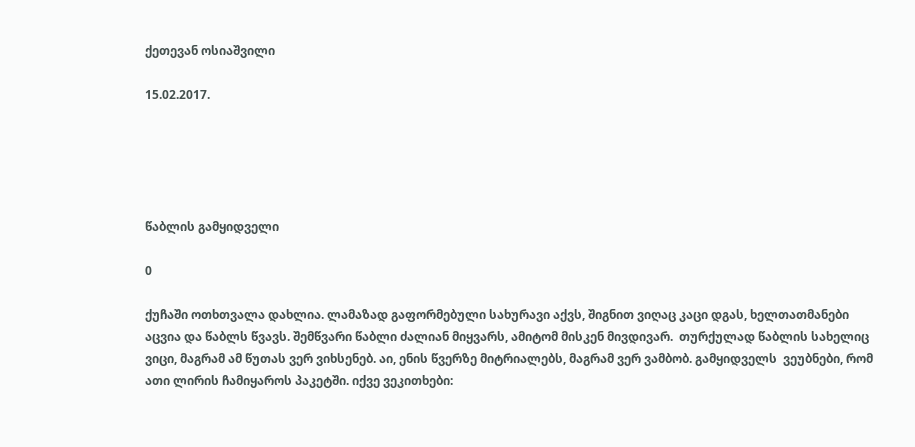ქეთევან ოსიაშვილი

15.02.2017.





წაბლის გამყიდველი

0

ქუჩაში ოთხთვალა დახლია. ლამაზად გაფორმებული სახურავი აქვს, შიგნით ვიღაც კაცი დგას, ხელთათმანები აცვია და წაბლს წვავს. შემწვარი წაბლი ძალიან მიყვარს, ამიტომ მისკენ მივდივარ.  თურქულად წაბლის სახელიც ვიცი, მაგრამ ამ წუთას ვერ ვიხსენებ. აი, ენის წვერზე მიტრიალებს, მაგრამ ვერ ვამბობ. გამყიდველს  ვეუბნები, რომ ათი ლირის ჩამიყაროს პაკეტში. იქვე ვეკითხები: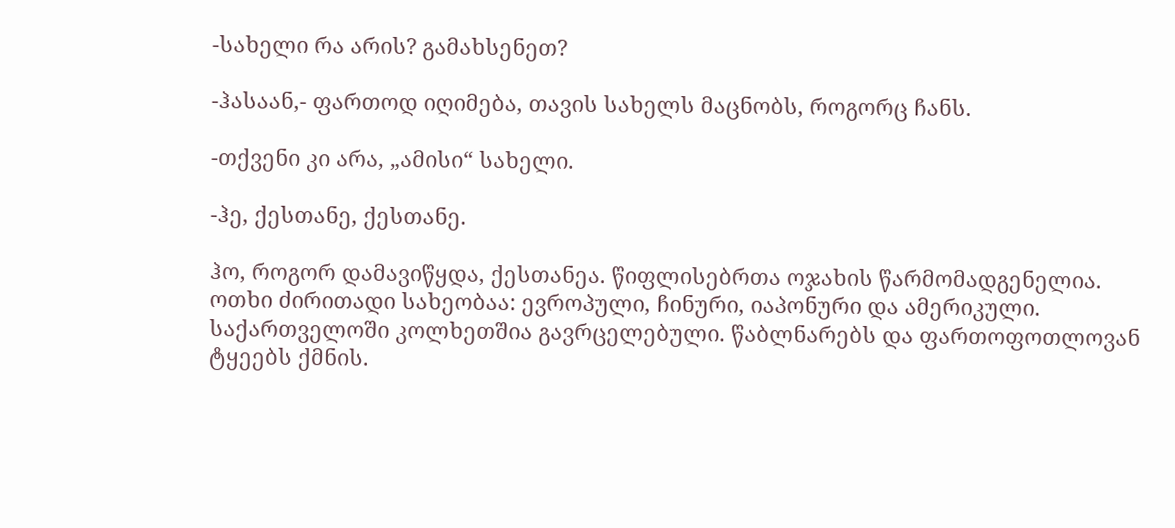-სახელი რა არის? გამახსენეთ?

-ჰასაან,- ფართოდ იღიმება, თავის სახელს მაცნობს, როგორც ჩანს.

-თქვენი კი არა, „ამისი“ სახელი.

-ჰე, ქესთანე, ქესთანე.

ჰო, როგორ დამავიწყდა, ქესთანეა. წიფლისებრთა ოჯახის წარმომადგენელია. ოთხი ძირითადი სახეობაა: ევროპული, ჩინური, იაპონური და ამერიკული. საქართველოში კოლხეთშია გავრცელებული. წაბლნარებს და ფართოფოთლოვან ტყეებს ქმნის.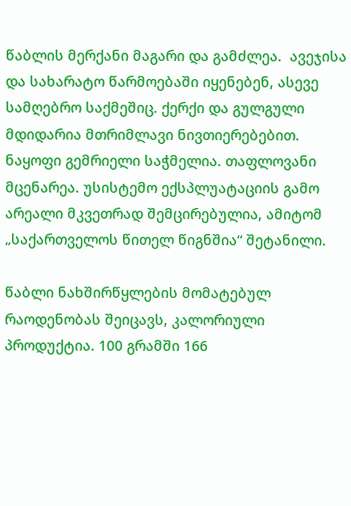წაბლის მერქანი მაგარი და გამძლეა.  ავეჯისა და სახარატო წარმოებაში იყენებენ, ასევე  სამღებრო საქმეშიც. ქერქი და გულგული მდიდარია მთრიმლავი ნივთიერებებით. ნაყოფი გემრიელი საჭმელია. თაფლოვანი მცენარეა. უსისტემო ექსპლუატაციის გამო არეალი მკვეთრად შემცირებულია, ამიტომ „საქართველოს წითელ წიგნშია“ შეტანილი.

წაბლი ნახშირწყლების მომატებულ რაოდენობას შეიცავს, კალორიული პროდუქტია. 100 გრამში 166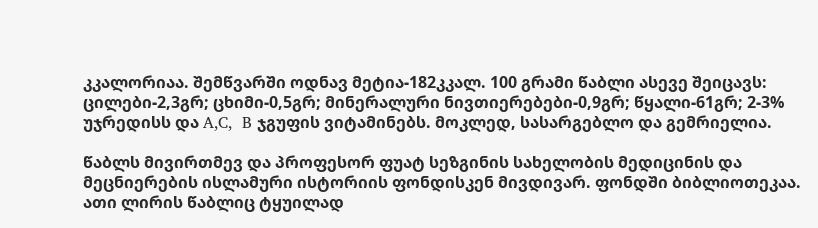კკალორიაა. შემწვარში ოდნავ მეტია-182კკალ. 100 გრამი წაბლი ასევე შეიცავს: ცილები-2,3გრ; ცხიმი-0,5გრ; მინერალური ნივთიერებები-0,9გრ; წყალი-61გრ; 2-3% უჯრედისს და A,C,  B ჯგუფის ვიტამინებს. მოკლედ, სასარგებლო და გემრიელია.

წაბლს მივირთმევ და პროფესორ ფუატ სეზგინის სახელობის მედიცინის და მეცნიერების ისლამური ისტორიის ფონდისკენ მივდივარ. ფონდში ბიბლიოთეკაა. ათი ლირის წაბლიც ტყუილად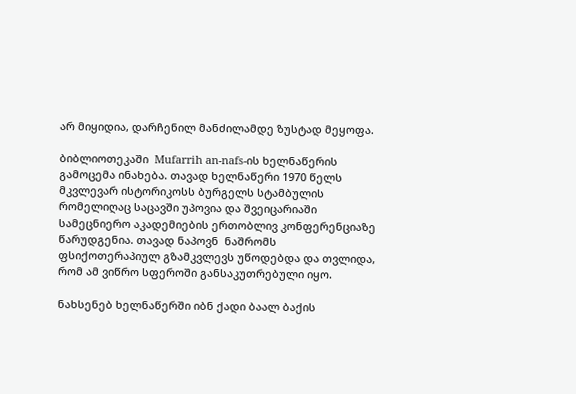არ მიყიდია, დარჩენილ მანძილამდე ზუსტად მეყოფა.

ბიბლიოთეკაში  Mufarrih an-nafs-ის ხელნაწერის გამოცემა ინახება. თავად ხელნაწერი 1970 წელს მკვლევარ ისტორიკოსს ბურგელს სტამბულის რომელიღაც საცავში უპოვია და შვეიცარიაში სამეცნიერო აკადემიების ერთობლივ კონფერენციაზე წარუდგენია. თავად ნაპოვნ  ნაშრომს ფსიქოთერაპიულ გზამკვლევს უწოდებდა და თვლიდა, რომ ამ ვიწრო სფეროში განსაკუთრებული იყო.

ნახსენებ ხელნაწერში იბნ ქადი ბაალ ბაქის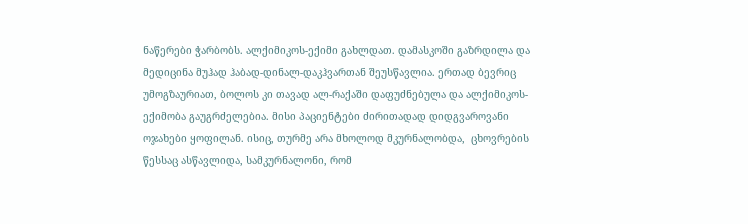ნაწერები ჭარბობს. ალქიმიკოს-ექიმი გახლდათ. დამასკოში გაზრდილა და მედიცინა მუჰად ჰაბად-დინალ-დაკჰვართან შეუსწავლია. ერთად ბევრიც უმოგზაურიათ, ბოლოს კი თავად ალ-რაქაში დაფუძნებულა და ალქიმიკოს-ექიმობა გაუგრძელებია. მისი პაციენტები ძირითადად დიდგვაროვანი ოჯახები ყოფილან. ისიც, თურმე არა მხოლოდ მკურნალობდა,  ცხოვრების წესსაც ასწავლიდა, სამკურნალონი, რომ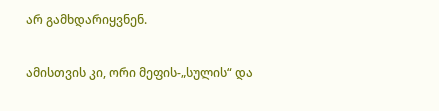არ გამხდარიყვნენ.

ამისთვის კი, ორი მეფის-„სულის“ და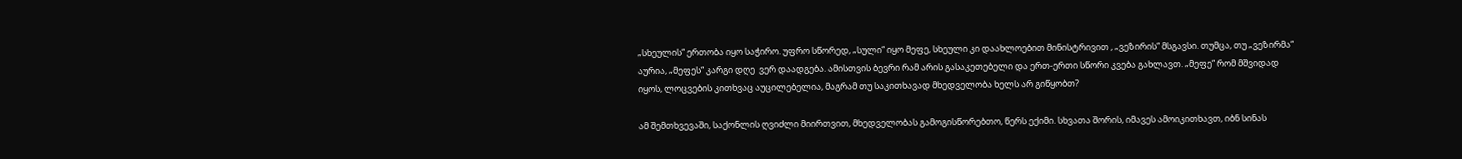„სხეულის“ ერთობა იყო საჭირო. უფრო სწორედ, „სული“ იყო მეფე, სხეული კი დაახლოებით მინისტრივით , „ვეზირის“ მსგავსი. თუმცა, თუ „ვეზირმა“ აურია, „მეფეს“ კარგი დღე  ვერ დაადგება. ამისთვის ბევრი რამ არის გასაკეთებელი და ერთ-ერთი სწორი კვება გახლავთ. „მეფე“ რომ მშვიდად იყოს, ლოცვების კითხვაც აუცილებელია, მაგრამ თუ საკითხავად მხედველობა ხელს არ გიწყობთ?

ამ შემთხვევაში, საქონლის ღვიძლი მიირთვით, მხედველობას გამოგისწორებთო, წერს ექიმი. სხვათა შორის, იმავეს ამოიკითხავთ, იბნ სინას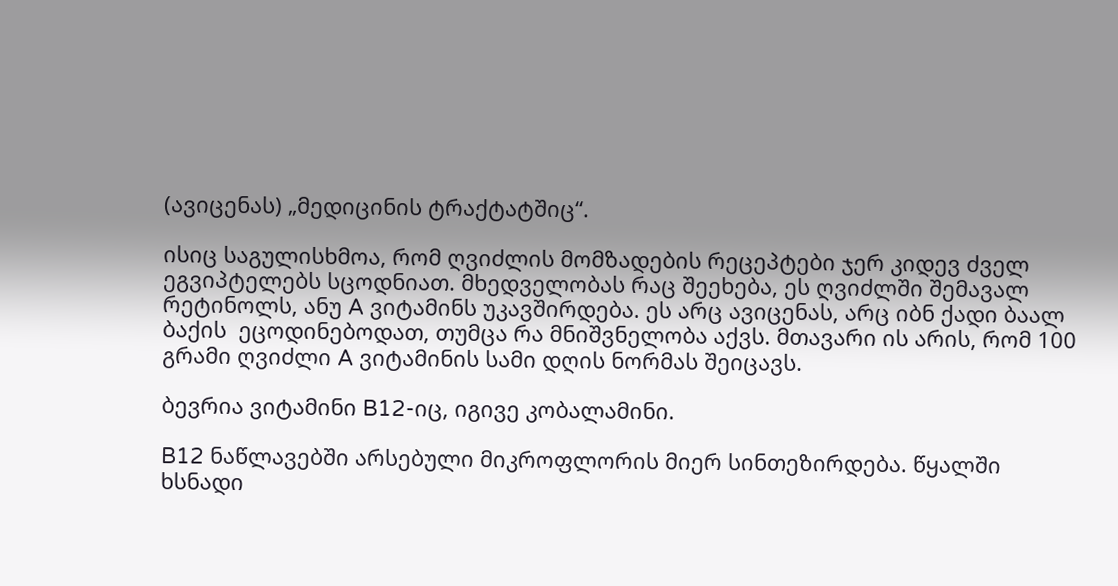(ავიცენას) „მედიცინის ტრაქტატშიც“.

ისიც საგულისხმოა, რომ ღვიძლის მომზადების რეცეპტები ჯერ კიდევ ძველ ეგვიპტელებს სცოდნიათ. მხედველობას რაც შეეხება, ეს ღვიძლში შემავალ რეტინოლს, ანუ A ვიტამინს უკავშირდება. ეს არც ავიცენას, არც იბნ ქადი ბაალ ბაქის  ეცოდინებოდათ, თუმცა რა მნიშვნელობა აქვს. მთავარი ის არის, რომ 100 გრამი ღვიძლი A ვიტამინის სამი დღის ნორმას შეიცავს.

ბევრია ვიტამინი B12-იც, იგივე კობალამინი.

B12 ნაწლავებში არსებული მიკროფლორის მიერ სინთეზირდება. წყალში ხსნადი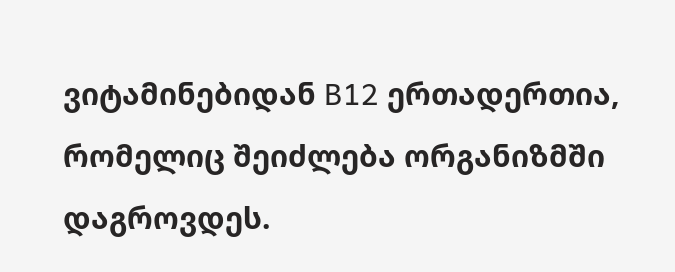ვიტამინებიდან B12 ერთადერთია, რომელიც შეიძლება ორგანიზმში დაგროვდეს.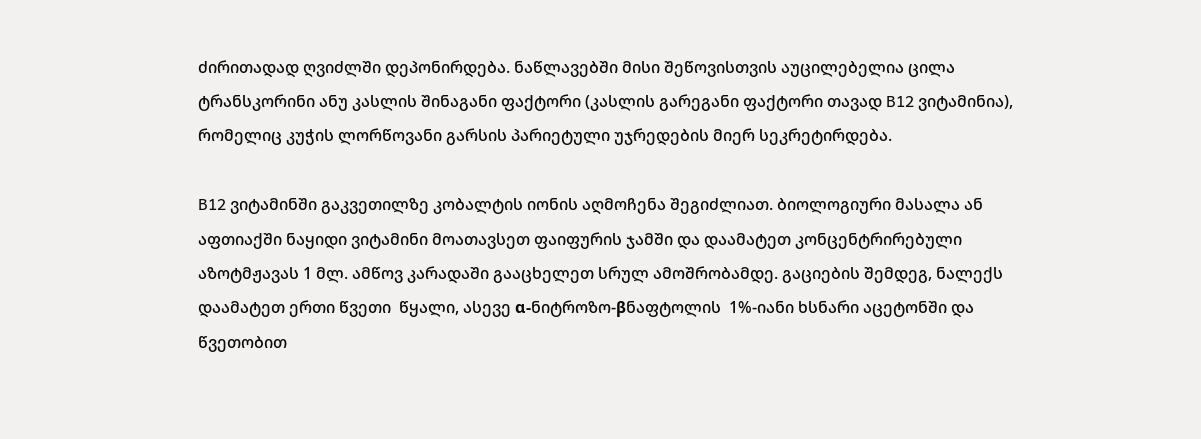ძირითადად ღვიძლში დეპონირდება. ნაწლავებში მისი შეწოვისთვის აუცილებელია ცილა ტრანსკორინი ანუ კასლის შინაგანი ფაქტორი (კასლის გარეგანი ფაქტორი თავად B12 ვიტამინია), რომელიც კუჭის ლორწოვანი გარსის პარიეტული უჯრედების მიერ სეკრეტირდება.

B12 ვიტამინში გაკვეთილზე კობალტის იონის აღმოჩენა შეგიძლიათ. ბიოლოგიური მასალა ან აფთიაქში ნაყიდი ვიტამინი მოათავსეთ ფაიფურის ჯამში და დაამატეთ კონცენტრირებული აზოტმჟავას 1 მლ. ამწოვ კარადაში გააცხელეთ სრულ ამოშრობამდე. გაციების შემდეგ, ნალექს დაამატეთ ერთი წვეთი  წყალი, ასევე α-ნიტროზო-βნაფტოლის  1%-იანი ხსნარი აცეტონში და წვეთობით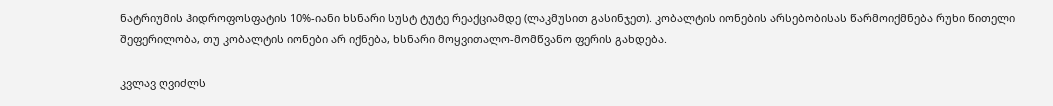ნატრიუმის ჰიდროფოსფატის 10%-იანი ხსნარი სუსტ ტუტე რეაქციამდე (ლაკმუსით გასინჯეთ). კობალტის იონების არსებობისას წარმოიქმნება რუხი წითელი შეფერილობა, თუ კობალტის იონები არ იქნება, ხსნარი მოყვითალო-მომწვანო ფერის გახდება.

კვლავ ღვიძლს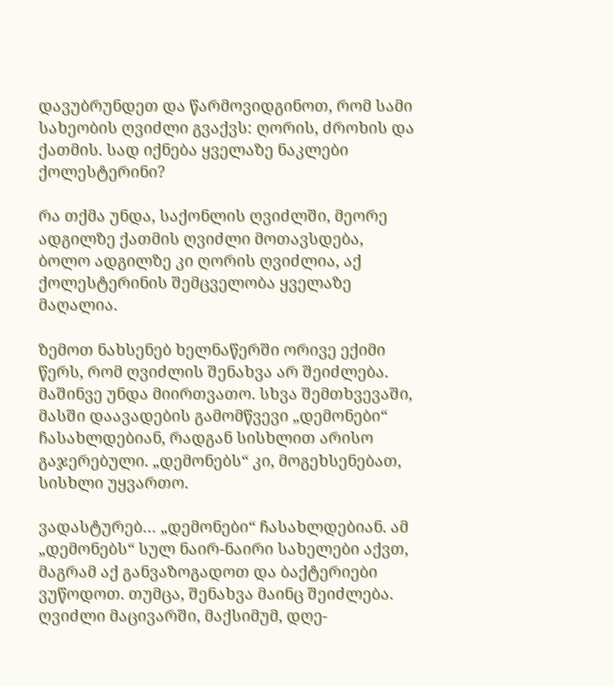დავუბრუნდეთ და წარმოვიდგინოთ, რომ სამი სახეობის ღვიძლი გვაქვს: ღორის, ძროხის და ქათმის. სად იქნება ყველაზე ნაკლები ქოლესტერინი?

რა თქმა უნდა, საქონლის ღვიძლში, მეორე ადგილზე ქათმის ღვიძლი მოთავსდება, ბოლო ადგილზე კი ღორის ღვიძლია, აქ ქოლესტერინის შემცველობა ყველაზე მაღალია.

ზემოთ ნახსენებ ხელნაწერში ორივე ექიმი წერს, რომ ღვიძლის შენახვა არ შეიძლება. მაშინვე უნდა მიირთვათო. სხვა შემთხვევაში, მასში დაავადების გამომწვევი „დემონები“ ჩასახლდებიან, რადგან სისხლით არისო გაჯერებული. „დემონებს“ კი, მოგეხსენებათ, სისხლი უყვართო.

ვადასტურებ… „დემონები“ ჩასახლდებიან. ამ „დემონებს“ სულ ნაირ-ნაირი სახელები აქვთ, მაგრამ აქ განვაზოგადოთ და ბაქტერიები ვუწოდოთ. თუმცა, შენახვა მაინც შეიძლება. ღვიძლი მაცივარში, მაქსიმუმ, დღე-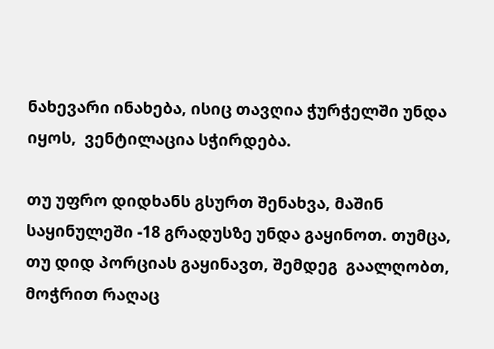ნახევარი ინახება, ისიც თავღია ჭურჭელში უნდა იყოს,  ვენტილაცია სჭირდება.

თუ უფრო დიდხანს გსურთ შენახვა, მაშინ საყინულეში -18 გრადუსზე უნდა გაყინოთ. თუმცა, თუ დიდ პორციას გაყინავთ, შემდეგ  გაალღობთ, მოჭრით რაღაც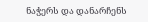ნაჭერს და დანარჩენს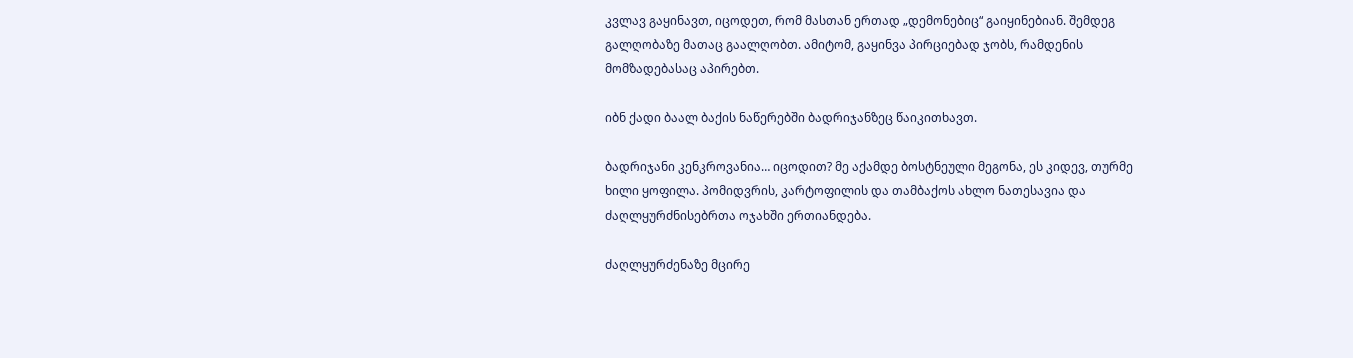კვლავ გაყინავთ, იცოდეთ, რომ მასთან ერთად „დემონებიც“ გაიყინებიან. შემდეგ გალღობაზე მათაც გაალღობთ. ამიტომ, გაყინვა პირციებად ჯობს, რამდენის მომზადებასაც აპირებთ.

იბნ ქადი ბაალ ბაქის ნაწერებში ბადრიჯანზეც წაიკითხავთ.

ბადრიჯანი კენკროვანია… იცოდით? მე აქამდე ბოსტნეული მეგონა, ეს კიდევ, თურმე ხილი ყოფილა. პომიდვრის, კარტოფილის და თამბაქოს ახლო ნათესავია და ძაღლყურძნისებრთა ოჯახში ერთიანდება.

ძაღლყურძენაზე მცირე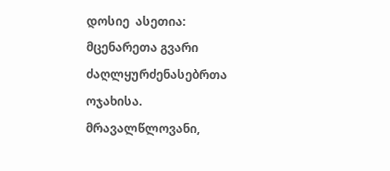დოსიე  ასეთია: მცენარეთა გვარი ძაღლყურძენასებრთა ოჯახისა. მრავალწლოვანი,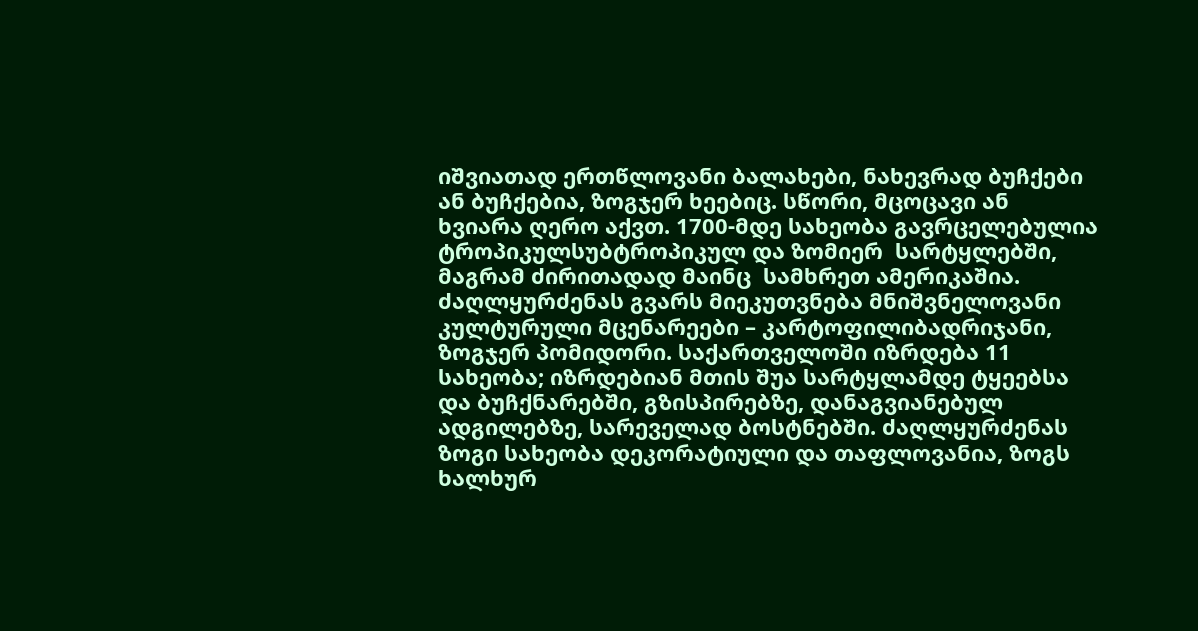იშვიათად ერთწლოვანი ბალახები, ნახევრად ბუჩქები  ან ბუჩქებია, ზოგჯერ ხეებიც. სწორი, მცოცავი ან ხვიარა ღერო აქვთ. 1700-მდე სახეობა გავრცელებულია ტროპიკულსუბტროპიკულ და ზომიერ  სარტყლებში, მაგრამ ძირითადად მაინც  სამხრეთ ამერიკაშია.   ძაღლყურძენას გვარს მიეკუთვნება მნიშვნელოვანი კულტურული მცენარეები – კარტოფილიბადრიჯანი, ზოგჯერ პომიდორი. საქართველოში იზრდება 11 სახეობა; იზრდებიან მთის შუა სარტყლამდე ტყეებსა და ბუჩქნარებში, გზისპირებზე, დანაგვიანებულ ადგილებზე, სარეველად ბოსტნებში. ძაღლყურძენას ზოგი სახეობა დეკორატიული და თაფლოვანია, ზოგს ხალხურ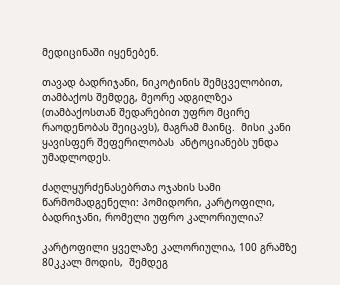მედიცინაში იყენებენ.

თავად ბადრიჯანი, ნიკოტინის შემცველობით, თამბაქოს შემდეგ, მეორე ადგილზეა (თამბაქოსთან შედარებით უფრო მცირე რაოდენობას შეიცავს), მაგრამ მაინც.  მისი კანი ყავისფერ შეფერილობას  ანტოციანებს უნდა უმადლოდეს.

ძაღლყურძენასებრთა ოჯახის სამი წარმომადგენელი: პომიდორი, კარტოფილი, ბადრიჯანი, რომელი უფრო კალორიულია?

კარტოფილი ყველაზე კალორიულია, 100 გრამზე 80კკალ მოდის,  შემდეგ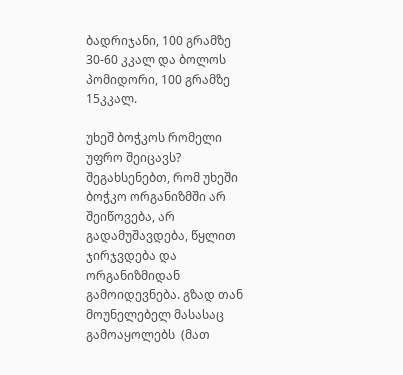ბადრიჯანი, 100 გრამზე 30-60 კკალ და ბოლოს პომიდორი, 100 გრამზე 15კკალ.

უხეშ ბოჭკოს რომელი უფრო შეიცავს? შეგახსენებთ, რომ უხეში ბოჭკო ორგანიზმში არ შეიწოვება, არ გადამუშავდება, წყლით ჯირჯვდება და ორგანიზმიდან გამოიდევნება. გზად თან მოუნელებელ მასასაც გამოაყოლებს  (მათ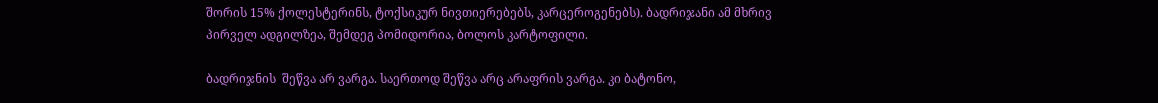შორის 15% ქოლესტერინს, ტოქსიკურ ნივთიერებებს, კარცეროგენებს). ბადრიჯანი ამ მხრივ პირველ ადგილზეა, შემდეგ პომიდორია, ბოლოს კარტოფილი.

ბადრიჯნის  შეწვა არ ვარგა. საერთოდ შეწვა არც არაფრის ვარგა. კი ბატონო,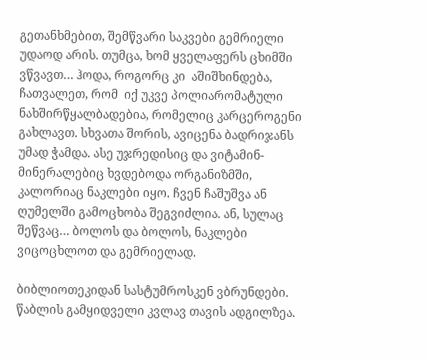გეთანხმებით, შემწვარი საკვები გემრიელი უდაოდ არის. თუმცა, ხომ ყველაფერს ცხიმში ვწვავთ… ჰოდა, როგორც კი  აშიშხინდება, ჩათვალეთ, რომ  იქ უკვე პოლიარომატული ნახშირწყალბადებია, რომელიც კარცეროგენი გახლავთ. სხვათა შორის, ავიცენა ბადრიჯანს უმად ჭამდა. ასე უჯრედისიც და ვიტამინ- მინერალებიც ხვდებოდა ორგანიზმში, კალორიაც ნაკლები იყო. ჩვენ ჩაშუშვა ან ღუმელში გამოცხობა შეგვიძლია. ან, სულაც შეწვაც… ბოლოს და ბოლოს, ნაკლები ვიცოცხლოთ და გემრიელად.

ბიბლიოთეკიდან სასტუმროსკენ ვბრუნდები. წაბლის გამყიდველი კვლავ თავის ადგილზეა.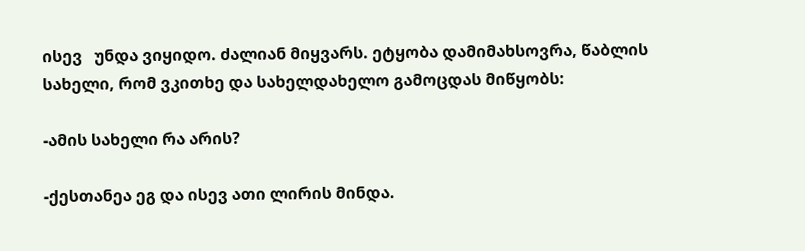ისევ   უნდა ვიყიდო. ძალიან მიყვარს. ეტყობა დამიმახსოვრა, წაბლის სახელი, რომ ვკითხე და სახელდახელო გამოცდას მიწყობს:

-ამის სახელი რა არის?

-ქესთანეა ეგ და ისევ ათი ლირის მინდა.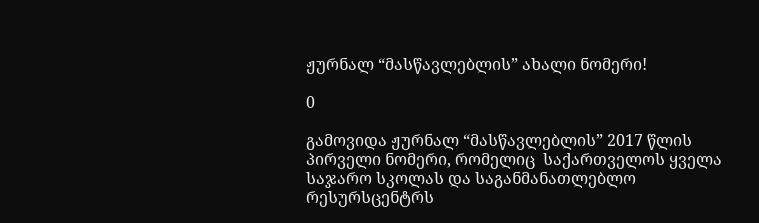ჟურნალ “მასწავლებლის” ახალი ნომერი!

0

გამოვიდა ჟურნალ “მასწავლებლის” 2017 წლის პირველი ნომერი, რომელიც  საქართველოს ყველა საჯარო სკოლას და საგანმანათლებლო რესურსცენტრს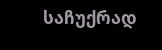საჩუქრად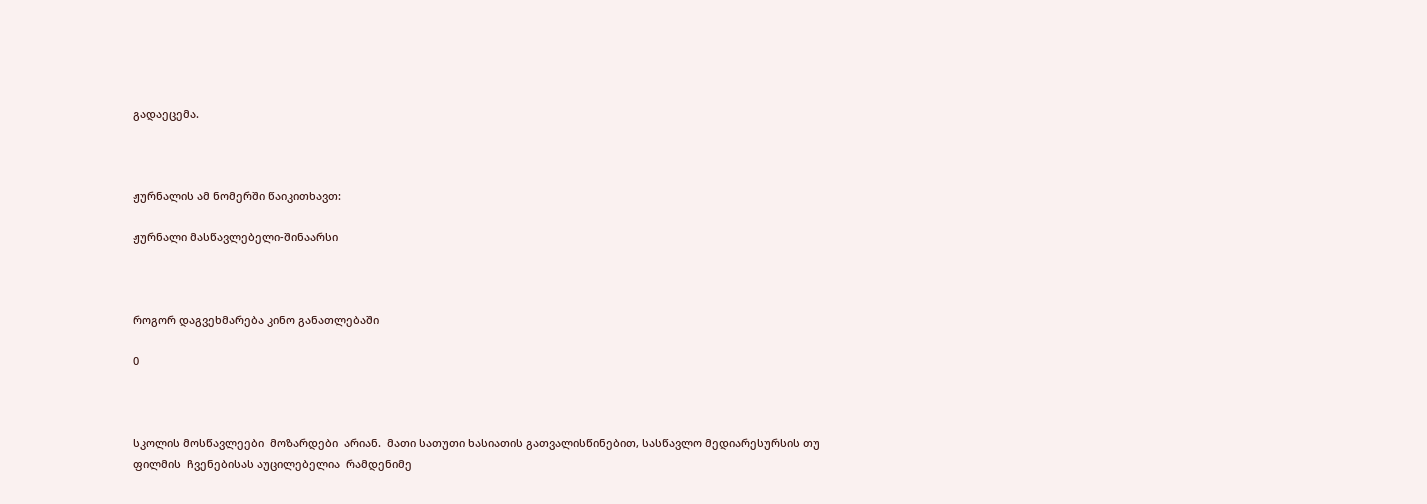გადაეცემა.



ჟურნალის ამ ნომერში წაიკითხავთ:

ჟურნალი მასწავლებელი-შინაარსი



როგორ დაგვეხმარება კინო განათლებაში

0



სკოლის მოსწავლეები  მოზარდები  არიან.  მათი სათუთი ხასიათის გათვალისწინებით, სასწავლო მედიარესურსის თუ ფილმის  ჩვენებისას აუცილებელია  რამდენიმე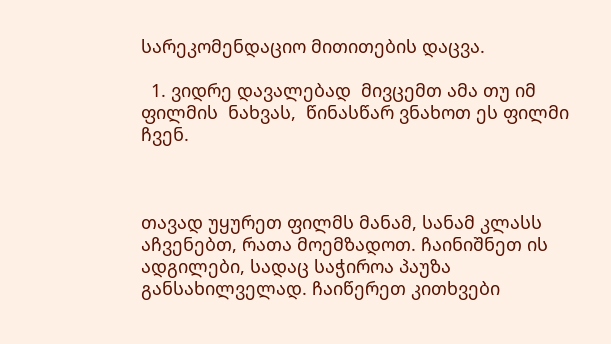სარეკომენდაციო მითითების დაცვა.

  1. ვიდრე დავალებად  მივცემთ ამა თუ იმ ფილმის  ნახვას,  წინასწარ ვნახოთ ეს ფილმი ჩვენ.



თავად უყურეთ ფილმს მანამ, სანამ კლასს აჩვენებთ, რათა მოემზადოთ. ჩაინიშნეთ ის ადგილები, სადაც საჭიროა პაუზა განსახილველად. ჩაიწერეთ კითხვები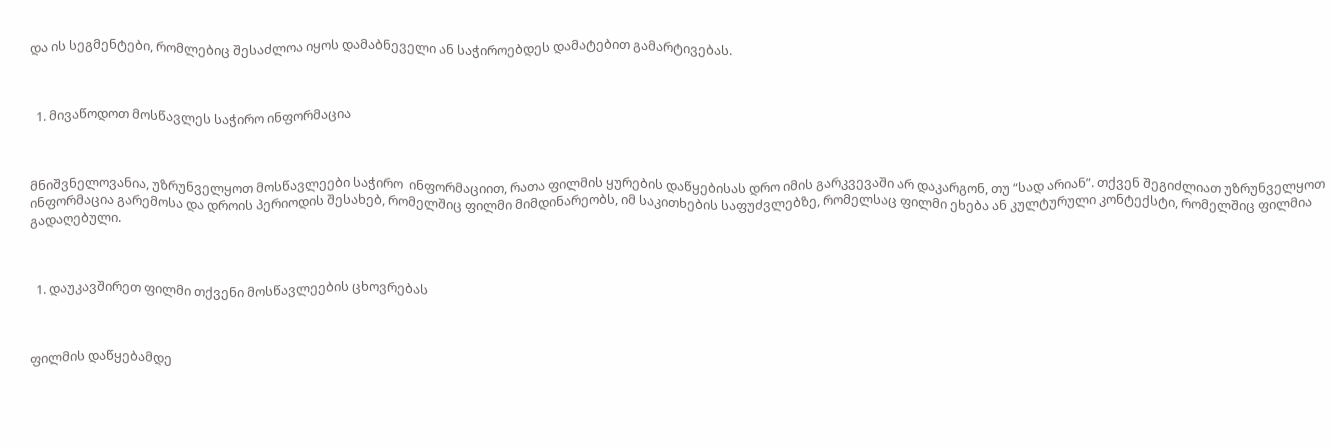და ის სეგმენტები, რომლებიც შესაძლოა იყოს დამაბნეველი ან საჭიროებდეს დამატებით გამარტივებას.



  1. მივაწოდოთ მოსწავლეს საჭირო ინფორმაცია



მნიშვნელოვანია, უზრუნველყოთ მოსწავლეები საჭირო  ინფორმაციით, რათა ფილმის ყურების დაწყებისას დრო იმის გარკვევაში არ დაკარგონ, თუ “სად არიან”. თქვენ შეგიძლიათ უზრუნველყოთ ინფორმაცია გარემოსა და დროის პერიოდის შესახებ, რომელშიც ფილმი მიმდინარეობს, იმ საკითხების საფუძვლებზე, რომელსაც ფილმი ეხება ან კულტურული კონტექსტი, რომელშიც ფილმია გადაღებული.



  1. დაუკავშირეთ ფილმი თქვენი მოსწავლეების ცხოვრებას



ფილმის დაწყებამდე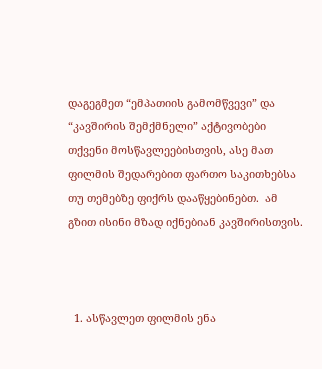დაგეგმეთ “ემპათიის გამომწვევი” და “კავშირის შემქმნელი” აქტივობები თქვენი მოსწავლეებისთვის, ასე მათ ფილმის შედარებით ფართო საკითხებსა თუ თემებზე ფიქრს დააწყებინებთ.  ამ გზით ისინი მზად იქნებიან კავშირისთვის.



  1. ასწავლეთ ფილმის ენა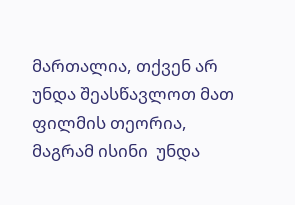მართალია, თქვენ არ უნდა შეასწავლოთ მათ ფილმის თეორია, მაგრამ ისინი  უნდა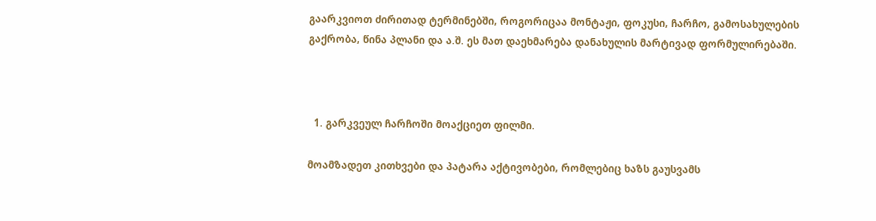გაარკვიოთ ძირითად ტერმინებში, როგორიცაა მონტაჟი, ფოკუსი, ჩარჩო, გამოსახულების გაქრობა, წინა პლანი და ა.შ. ეს მათ დაეხმარება დანახულის მარტივად ფორმულირებაში.



  1. გარკვეულ ჩარჩოში მოაქციეთ ფილმი.

მოამზადეთ კითხვები და პატარა აქტივობები, რომლებიც ხაზს გაუსვამს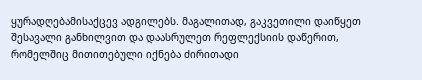ყურადღებამისაქცევ ადგილებს. მაგალითად, გაკვეთილი დაიწყეთ შესავალი განხილვით და დაასრულეთ რეფლექსიის დაწერით, რომელშიც მითითებული იქნება ძირითადი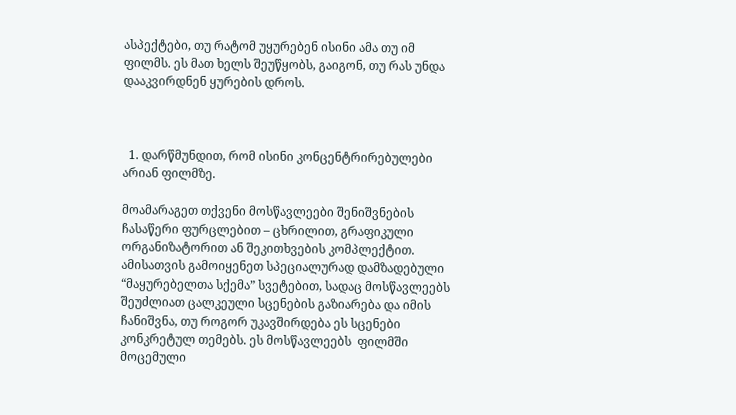ასპექტები, თუ რატომ უყურებენ ისინი ამა თუ იმ ფილმს. ეს მათ ხელს შეუწყობს, გაიგონ, თუ რას უნდა დააკვირდნენ ყურების დროს.



  1. დარწმუნდით, რომ ისინი კონცენტრირებულები არიან ფილმზე.

მოამარაგეთ თქვენი მოსწავლეები შენიშვნების ჩასაწერი ფურცლებით – ცხრილით, გრაფიკული ორგანიზატორით ან შეკითხვების კომპლექტით. ამისათვის გამოიყენეთ სპეციალურად დამზადებული “მაყურებელთა სქემა” სვეტებით, სადაც მოსწავლეებს შეუძლიათ ცალკეული სცენების გაზიარება და იმის ჩანიშვნა, თუ როგორ უკავშირდება ეს სცენები კონკრეტულ თემებს. ეს მოსწავლეებს  ფილმში მოცემული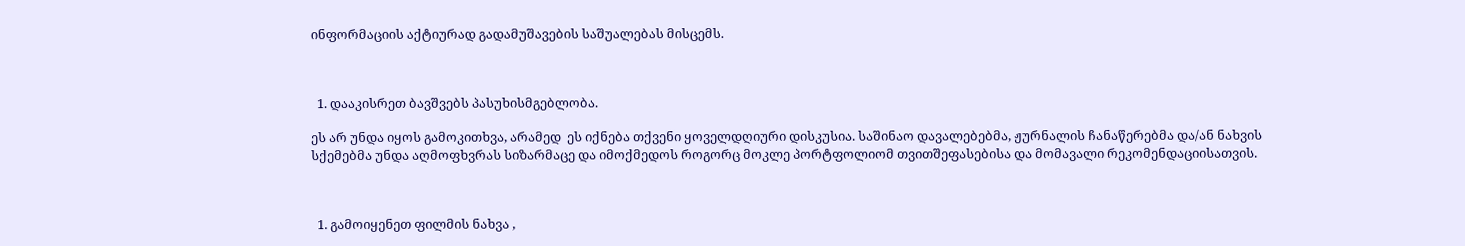ინფორმაციის აქტიურად გადამუშავების საშუალებას მისცემს.



  1. დააკისრეთ ბავშვებს პასუხისმგებლობა.

ეს არ უნდა იყოს გამოკითხვა, არამედ  ეს იქნება თქვენი ყოველდღიური დისკუსია. საშინაო დავალებებმა, ჟურნალის ჩანაწერებმა და/ან ნახვის სქემებმა უნდა აღმოფხვრას სიზარმაცე და იმოქმედოს როგორც მოკლე პორტფოლიომ თვითშეფასებისა და მომავალი რეკომენდაციისათვის.



  1. გამოიყენეთ ფილმის ნახვა ,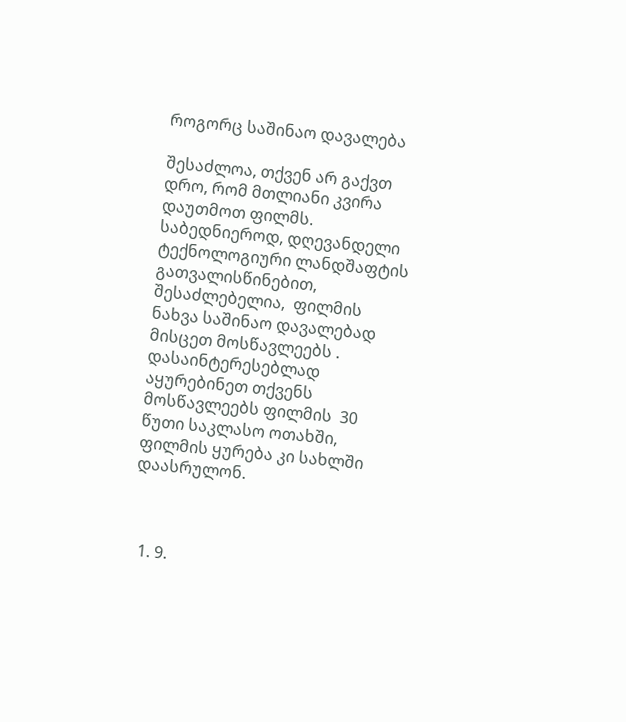როგორც საშინაო დავალება

შესაძლოა, თქვენ არ გაქვთ დრო, რომ მთლიანი კვირა დაუთმოთ ფილმს. საბედნიეროდ, დღევანდელი ტექნოლოგიური ლანდშაფტის გათვალისწინებით, შესაძლებელია,  ფილმის ნახვა საშინაო დავალებად მისცეთ მოსწავლეებს . დასაინტერესებლად  აყურებინეთ თქვენს მოსწავლეებს ფილმის  30 წუთი საკლასო ოთახში, ფილმის ყურება კი სახლში დაასრულონ.



  1. 9.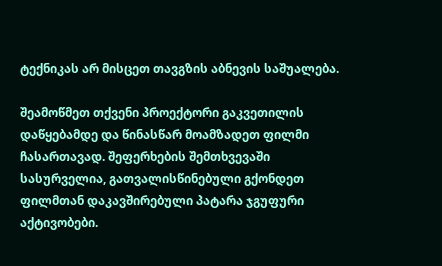ტექნიკას არ მისცეთ თავგზის აბნევის საშუალება.

შეამოწმეთ თქვენი პროექტორი გაკვეთილის დაწყებამდე და წინასწარ მოამზადეთ ფილმი ჩასართავად. შეფერხების შემთხვევაში სასურველია, გათვალისწინებული გქონდეთ ფილმთან დაკავშირებული პატარა ჯგუფური აქტივობები.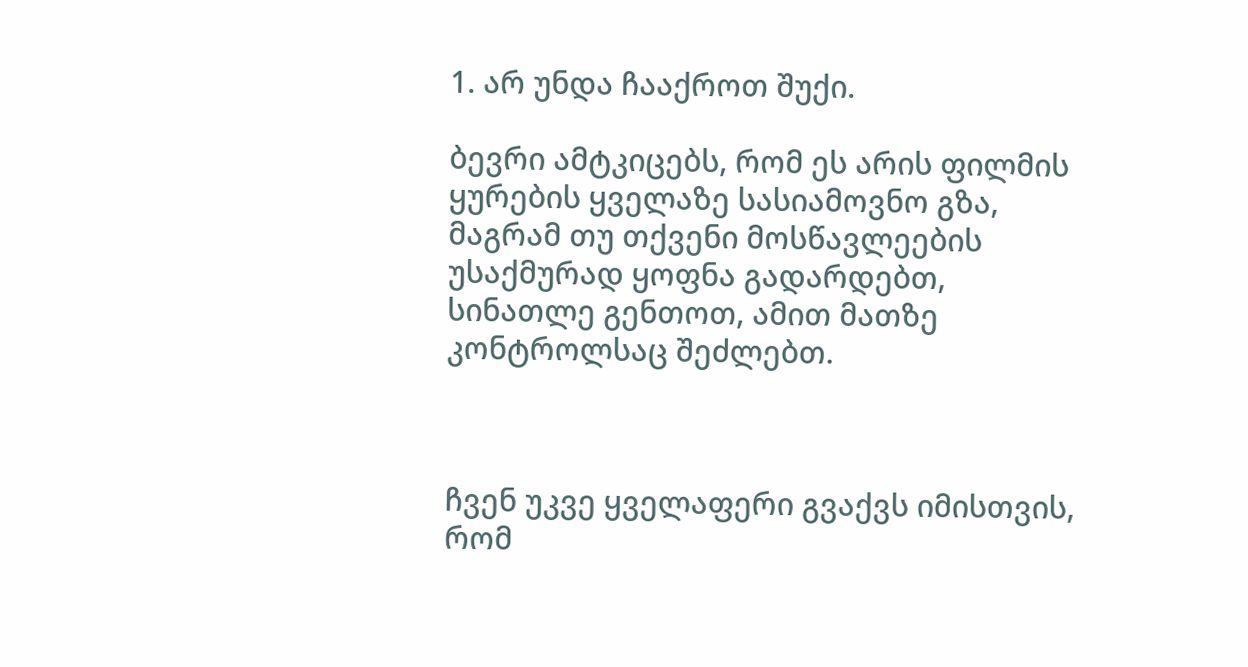1. არ უნდა ჩააქროთ შუქი.

ბევრი ამტკიცებს, რომ ეს არის ფილმის ყურების ყველაზე სასიამოვნო გზა, მაგრამ თუ თქვენი მოსწავლეების უსაქმურად ყოფნა გადარდებთ, სინათლე გენთოთ, ამით მათზე კონტროლსაც შეძლებთ.



ჩვენ უკვე ყველაფერი გვაქვს იმისთვის, რომ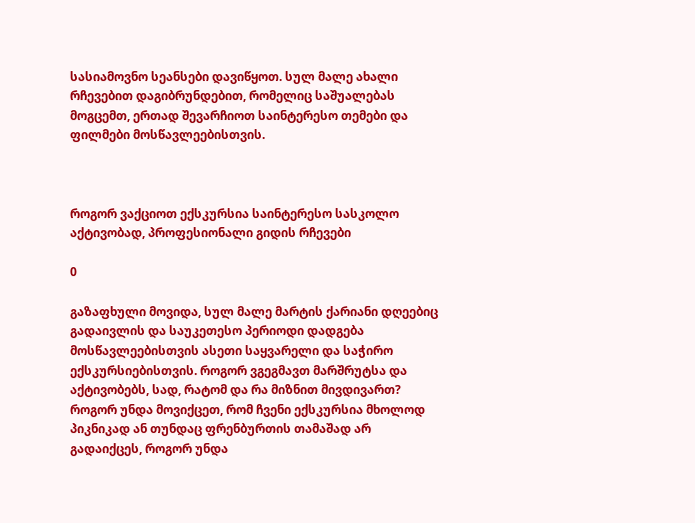სასიამოვნო სეანსები დავიწყოთ. სულ მალე ახალი  რჩევებით დაგიბრუნდებით, რომელიც საშუალებას მოგცემთ, ერთად შევარჩიოთ საინტერესო თემები და ფილმები მოსწავლეებისთვის.



როგორ ვაქციოთ ექსკურსია საინტერესო სასკოლო აქტივობად, პროფესიონალი გიდის რჩევები

0

გაზაფხული მოვიდა, სულ მალე მარტის ქარიანი დღეებიც გადაივლის და საუკეთესო პერიოდი დადგება მოსწავლეებისთვის ასეთი საყვარელი და საჭირო ექსკურსიებისთვის. როგორ ვგეგმავთ მარშრუტსა და აქტივობებს, სად, რატომ და რა მიზნით მივდივართ? როგორ უნდა მოვიქცეთ, რომ ჩვენი ექსკურსია მხოლოდ   პიკნიკად ან თუნდაც ფრენბურთის თამაშად არ გადაიქცეს, როგორ უნდა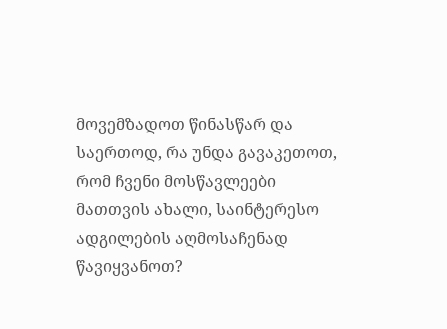მოვემზადოთ წინასწარ და საერთოდ, რა უნდა გავაკეთოთ, რომ ჩვენი მოსწავლეები მათთვის ახალი, საინტერესო ადგილების აღმოსაჩენად წავიყვანოთ?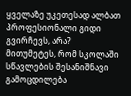ყველაზე უკეთესად ალბათ პროფესიონალი გიდი გვირჩევს, არა? მითუმეტეს, რომ სკოლაში სწავლების შესანიშნავი გამოცდილება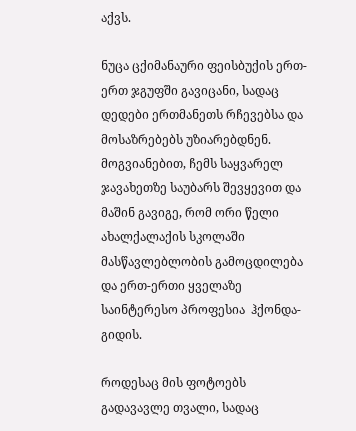აქვს.

ნუცა ცქიმანაური ფეისბუქის ერთ-ერთ ჯგუფში გავიცანი, სადაც დედები ერთმანეთს რჩევებსა და მოსაზრებებს უზიარებდნენ. მოგვიანებით, ჩემს საყვარელ ჯავახეთზე საუბარს შევყევით და მაშინ გავიგე, რომ ორი წელი ახალქალაქის სკოლაში მასწავლებლობის გამოცდილება და ერთ-ერთი ყველაზე საინტერესო პროფესია  ჰქონდა- გიდის.

როდესაც მის ფოტოებს გადავავლე თვალი, სადაც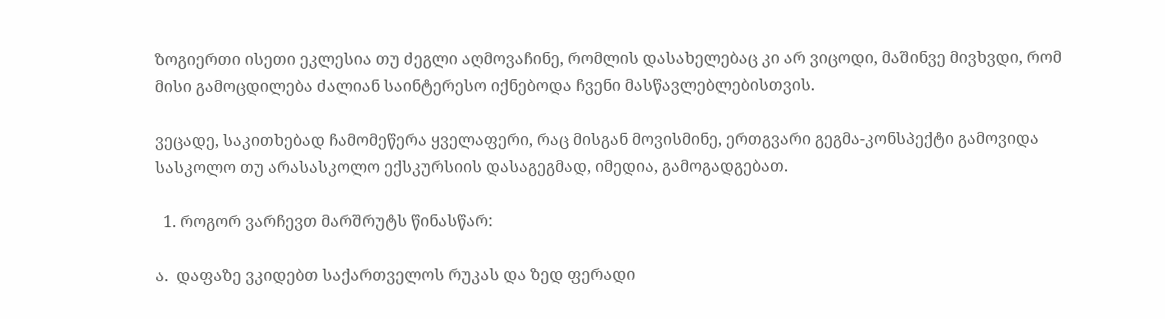ზოგიერთი ისეთი ეკლესია თუ ძეგლი აღმოვაჩინე, რომლის დასახელებაც კი არ ვიცოდი, მაშინვე მივხვდი, რომ მისი გამოცდილება ძალიან საინტერესო იქნებოდა ჩვენი მასწავლებლებისთვის.

ვეცადე, საკითხებად ჩამომეწერა ყველაფერი, რაც მისგან მოვისმინე, ერთგვარი გეგმა-კონსპექტი გამოვიდა სასკოლო თუ არასასკოლო ექსკურსიის დასაგეგმად, იმედია, გამოგადგებათ.

  1. როგორ ვარჩევთ მარშრუტს წინასწარ:

ა.  დაფაზე ვკიდებთ საქართველოს რუკას და ზედ ფერადი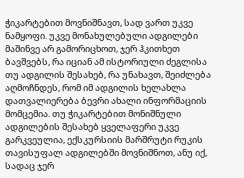ჭიკარტებით მოვნიშნავთ, სად ვართ უკვე ნამყოფი. უკვე მონახულებული ადგილები მაშინვე არ გამორიცხოთ, ჯერ ჰკითხეთ ბავშვებს, რა იციან ამ ისტორიული ძეგლისა თუ ადგილის შესახებ, რა უნახავთ, შეიძლება აღმოჩნდეს, რომ იმ ადგილის ხელახლა დათვალიერება ბევრი ახალი ინფორმაციის მომცემია. თუ ჭიკარტებით მონიშნული ადგილების შესახებ ყველაფერი უკვე გარკვეულია, ექსკურსიის მარშრუტი რუკის თავისუფალ ადგილებში მოვნიშნოთ, ანუ იქ, სადაც ჯერ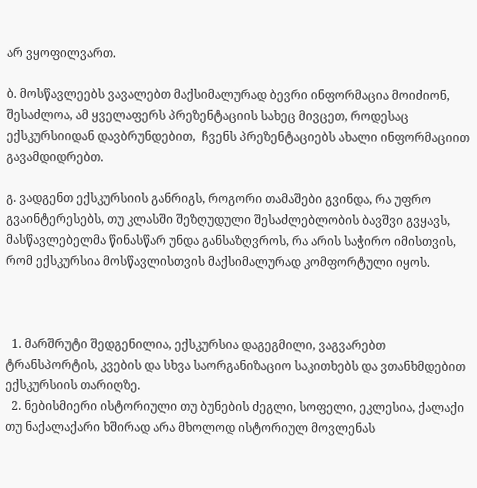არ ვყოფილვართ.

ბ. მოსწავლეებს ვავალებთ მაქსიმალურად ბევრი ინფორმაცია მოიძიონ, შესაძლოა, ამ ყველაფერს პრეზენტაციის სახეც მივცეთ, როდესაც ექსკურსიიდან დავბრუნდებით,  ჩვენს პრეზენტაციებს ახალი ინფორმაციით გავამდიდრებთ.

გ. ვადგენთ ექსკურსიის განრიგს, როგორი თამაშები გვინდა, რა უფრო გვაინტერესებს, თუ კლასში შეზღუდული შესაძლებლობის ბავშვი გვყავს, მასწავლებელმა წინასწარ უნდა განსაზღვროს, რა არის საჭირო იმისთვის, რომ ექსკურსია მოსწავლისთვის მაქსიმალურად კომფორტული იყოს.



  1. მარშრუტი შედგენილია, ექსკურსია დაგეგმილი, ვაგვარებთ ტრანსპორტის, კვების და სხვა საორგანიზაციო საკითხებს და ვთანხმდებით ექსკურსიის თარიღზე.
  2. ნებისმიერი ისტორიული თუ ბუნების ძეგლი, სოფელი, ეკლესია, ქალაქი თუ ნაქალაქარი ხშირად არა მხოლოდ ისტორიულ მოვლენას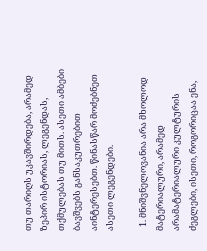თუ თარიღს უკავშირდება, არამედ ზეპირ ისტორიას, ლეგენდას, თქმულებას თუ მითს. ასეთი ამბები ბავშვებს განსაკუთრებით აინტერესებთ. წინასწარ მოძებნეთ ასეთი ლეგენდები.

  1. მნიშვნელოვანია არა მხოლოდ მატერიალური, არამედ არამატერიალური კულტურის ძეგლები, ისეთი, როგორიცაა ენა,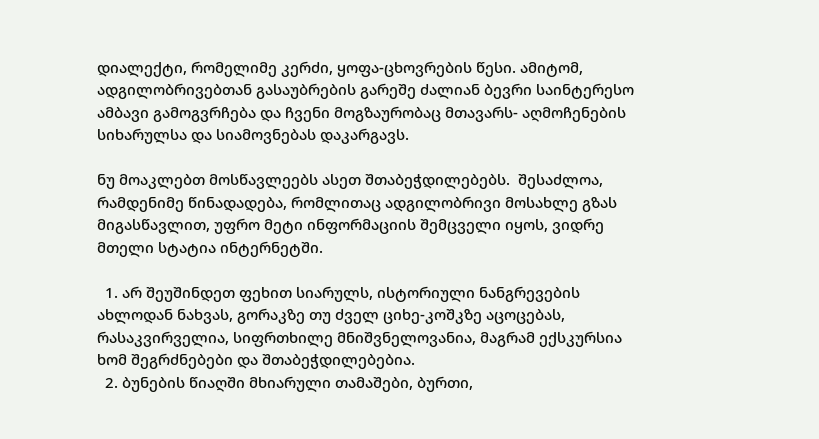დიალექტი, რომელიმე კერძი, ყოფა-ცხოვრების წესი. ამიტომ, ადგილობრივებთან გასაუბრების გარეშე ძალიან ბევრი საინტერესო ამბავი გამოგვრჩება და ჩვენი მოგზაურობაც მთავარს- აღმოჩენების სიხარულსა და სიამოვნებას დაკარგავს.

ნუ მოაკლებთ მოსწავლეებს ასეთ შთაბეჭდილებებს.  შესაძლოა, რამდენიმე წინადადება, რომლითაც ადგილობრივი მოსახლე გზას მიგასწავლით, უფრო მეტი ინფორმაციის შემცველი იყოს, ვიდრე მთელი სტატია ინტერნეტში.

  1. არ შეუშინდეთ ფეხით სიარულს, ისტორიული ნანგრევების ახლოდან ნახვას, გორაკზე თუ ძველ ციხე-კოშკზე აცოცებას, რასაკვირველია, სიფრთხილე მნიშვნელოვანია, მაგრამ ექსკურსია ხომ შეგრძნებები და შთაბეჭდილებებია.
  2. ბუნების წიაღში მხიარული თამაშები, ბურთი,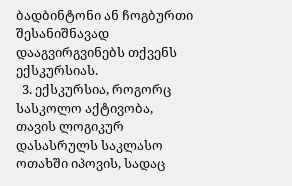ბადბინტონი ან ჩოგბურთი შესანიშნავად დააგვირგვინებს თქვენს ექსკურსიას.
  3. ექსკურსია, როგორც სასკოლო აქტივობა, თავის ლოგიკურ დასასრულს საკლასო ოთახში იპოვის, სადაც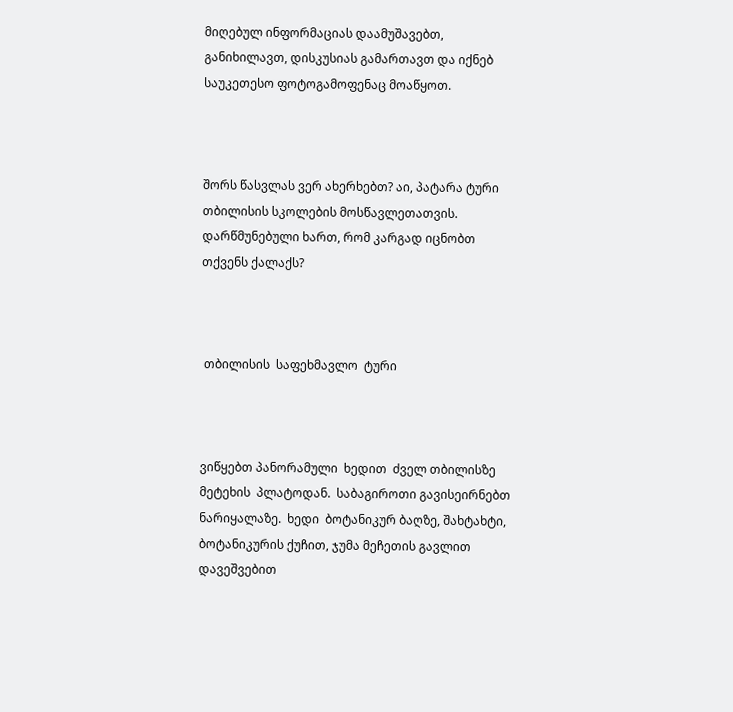მიღებულ ინფორმაციას დაამუშავებთ, განიხილავთ, დისკუსიას გამართავთ და იქნებ საუკეთესო ფოტოგამოფენაც მოაწყოთ.



შორს წასვლას ვერ ახერხებთ? აი, პატარა ტური თბილისის სკოლების მოსწავლეთათვის. დარწმუნებული ხართ, რომ კარგად იცნობთ თქვენს ქალაქს?



 თბილისის  საფეხმავლო  ტური



ვიწყებთ პანორამული  ხედით  ძველ თბილისზე  მეტეხის  პლატოდან.  საბაგიროთი გავისეირნებთ ნარიყალაზე.  ხედი  ბოტანიკურ ბაღზე, შახტახტი,  ბოტანიკურის ქუჩით, ჯუმა მეჩეთის გავლით დავეშვებით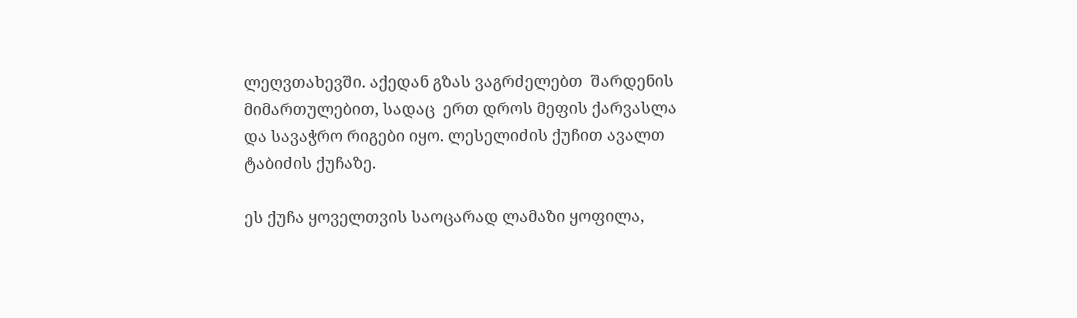ლეღვთახევში. აქედან გზას ვაგრძელებთ  შარდენის მიმართულებით, სადაც  ერთ დროს მეფის ქარვასლა და სავაჭრო რიგები იყო. ლესელიძის ქუჩით ავალთ ტაბიძის ქუჩაზე.

ეს ქუჩა ყოველთვის საოცარად ლამაზი ყოფილა,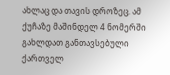ახლაც და თავის დროზეც. ამ ქუჩაზე მაშინდელ 4 ნომერში გახლდათ განთავსებული ქართველ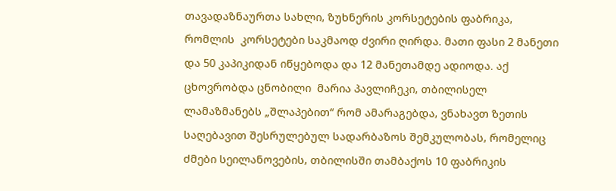თავადაზნაურთა სახლი, ზუხნერის კორსეტების ფაბრიკა, რომლის  კორსეტები საკმაოდ ძვირი ღირდა. მათი ფასი 2 მანეთი და 50 კაპიკიდან იწყებოდა და 12 მანეთამდე ადიოდა. აქ ცხოვრობდა ცნობილი  მარია პავლიჩეკი, თბილისელ ლამაზმანებს „შლაპებით“ რომ ამარაგებდა, ვნახავთ ზეთის საღებავით შესრულებულ სადარბაზოს შემკულობას, რომელიც ძმები სეილანოვების, თბილისში თამბაქოს 10 ფაბრიკის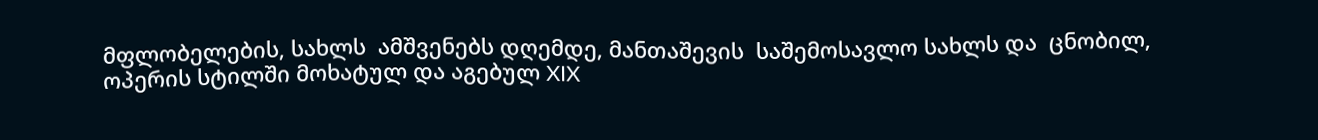მფლობელების, სახლს  ამშვენებს დღემდე, მანთაშევის  საშემოსავლო სახლს და  ცნობილ, ოპერის სტილში მოხატულ და აგებულ XIX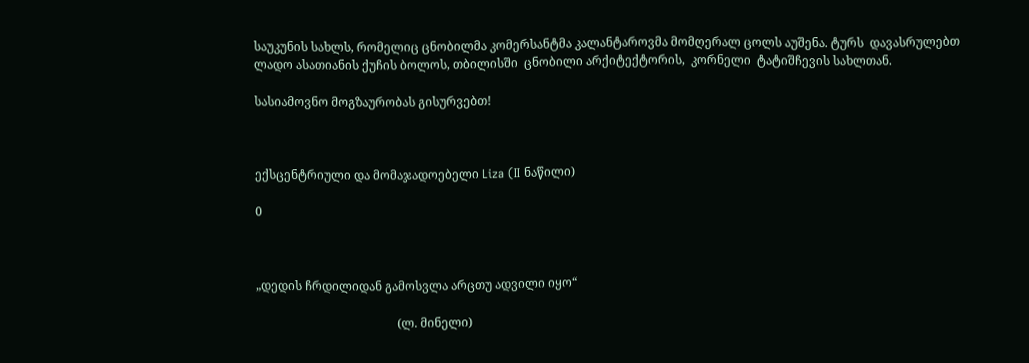საუკუნის სახლს, რომელიც ცნობილმა კომერსანტმა კალანტაროვმა მომღერალ ცოლს აუშენა. ტურს  დავასრულებთ  ლადო ასათიანის ქუჩის ბოლოს, თბილისში  ცნობილი არქიტექტორის,  კორნელი  ტატიშჩევის სახლთან.

სასიამოვნო მოგზაურობას გისურვებთ!



ექსცენტრიული და მომაჯადოებელი Liza (II ნაწილი)

0



„დედის ჩრდილიდან გამოსვლა არცთუ ადვილი იყო“

                                               (ლ. მინელი)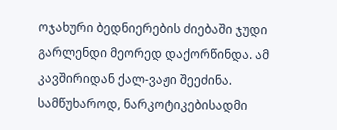ოჯახური ბედნიერების ძიებაში ჯუდი გარლენდი მეორედ დაქორწინდა. ამ კავშირიდან ქალ-ვაჟი შეეძინა. სამწუხაროდ, ნარკოტიკებისადმი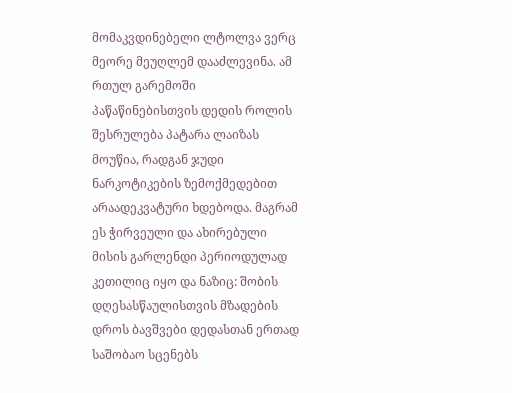მომაკვდინებელი ლტოლვა ვერც მეორე მეუღლემ დააძლევინა. ამ რთულ გარემოში პაწაწინებისთვის დედის როლის შესრულება პატარა ლაიზას მოუწია, რადგან ჯუდი ნარკოტიკების ზემოქმედებით არაადეკვატური ხდებოდა. მაგრამ ეს ჭირვეული და ახირებული მისის გარლენდი პერიოდულად კეთილიც იყო და ნაზიც: შობის დღესასწაულისთვის მზადების დროს ბავშვები დედასთან ერთად საშობაო სცენებს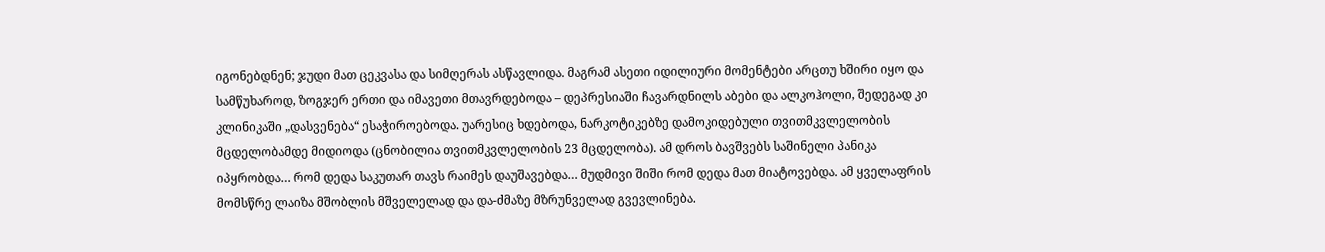იგონებდნენ; ჯუდი მათ ცეკვასა და სიმღერას ასწავლიდა. მაგრამ ასეთი იდილიური მომენტები არცთუ ხშირი იყო და სამწუხაროდ, ზოგჯერ ერთი და იმავეთი მთავრდებოდა – დეპრესიაში ჩავარდნილს აბები და ალკოჰოლი, შედეგად კი კლინიკაში „დასვენება“ ესაჭიროებოდა. უარესიც ხდებოდა, ნარკოტიკებზე დამოკიდებული თვითმკვლელობის მცდელობამდე მიდიოდა (ცნობილია თვითმკვლელობის 23 მცდელობა). ამ დროს ბავშვებს საშინელი პანიკა იპყრობდა… რომ დედა საკუთარ თავს რაიმეს დაუშავებდა… მუდმივი შიში რომ დედა მათ მიატოვებდა. ამ ყველაფრის მომსწრე ლაიზა მშობლის მშველელად და და-ძმაზე მზრუნველად გვევლინება.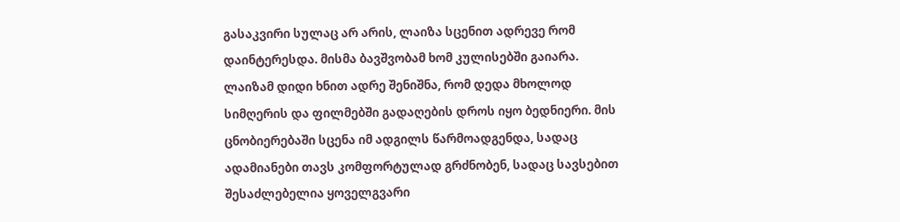გასაკვირი სულაც არ არის, ლაიზა სცენით ადრევე რომ დაინტერესდა. მისმა ბავშვობამ ხომ კულისებში გაიარა. ლაიზამ დიდი ხნით ადრე შენიშნა, რომ დედა მხოლოდ სიმღერის და ფილმებში გადაღების დროს იყო ბედნიერი. მის ცნობიერებაში სცენა იმ ადგილს წარმოადგენდა, სადაც ადამიანები თავს კომფორტულად გრძნობენ, სადაც სავსებით შესაძლებელია ყოველგვარი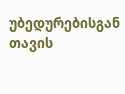უბედურებისგან თავის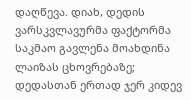დაღწევა. დიახ, დედის ვარსკვლავურმა ფაქტორმა საკმაო გავლენა მოახდინა ლაიზას ცხოვრებაზე; დედასთან ერთად ჯერ კიდევ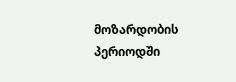მოზარდობის პერიოდში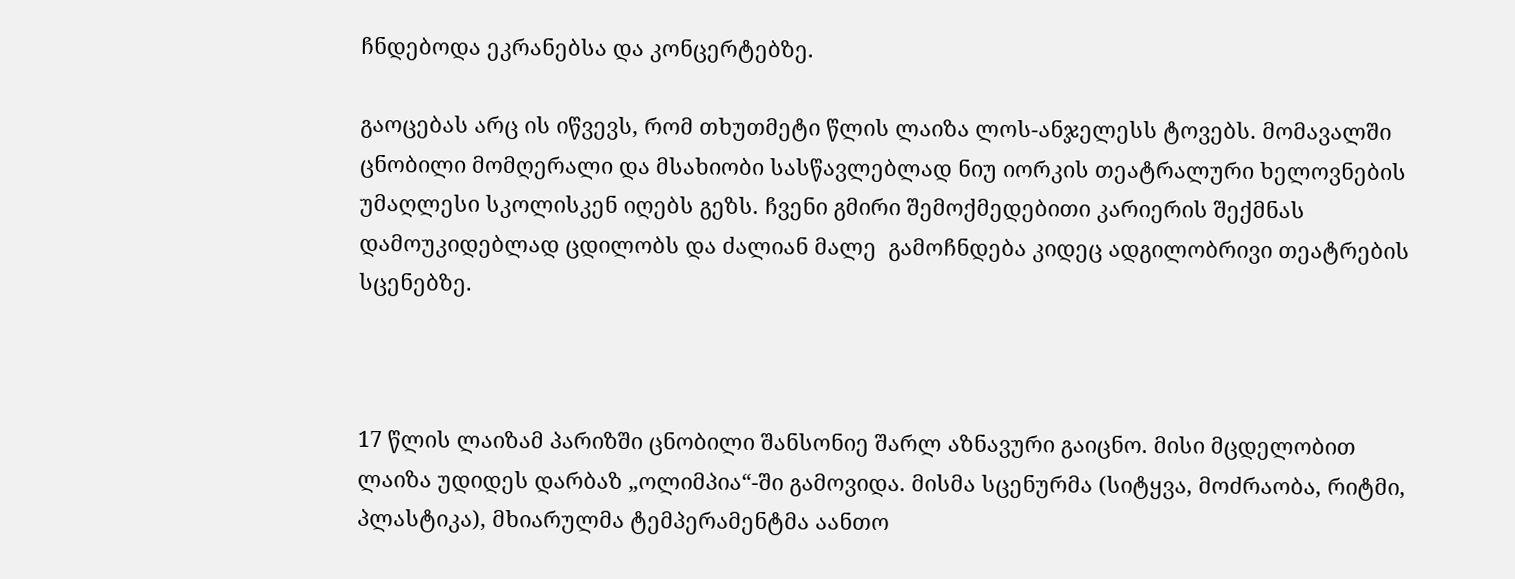ჩნდებოდა ეკრანებსა და კონცერტებზე.

გაოცებას არც ის იწვევს, რომ თხუთმეტი წლის ლაიზა ლოს-ანჯელესს ტოვებს. მომავალში ცნობილი მომღერალი და მსახიობი სასწავლებლად ნიუ იორკის თეატრალური ხელოვნების უმაღლესი სკოლისკენ იღებს გეზს. ჩვენი გმირი შემოქმედებითი კარიერის შექმნას დამოუკიდებლად ცდილობს და ძალიან მალე  გამოჩნდება კიდეც ადგილობრივი თეატრების სცენებზე.



17 წლის ლაიზამ პარიზში ცნობილი შანსონიე შარლ აზნავური გაიცნო. მისი მცდელობით ლაიზა უდიდეს დარბაზ „ოლიმპია“-ში გამოვიდა. მისმა სცენურმა (სიტყვა, მოძრაობა, რიტმი, პლასტიკა), მხიარულმა ტემპერამენტმა აანთო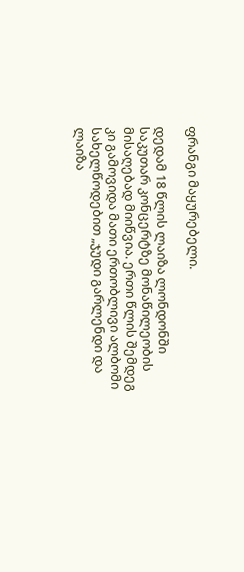ფრანგი მაყურებელი.

დედამ 18 წლის ლაიზა ლონდონში საკუთარ კონცერტზე მონაწილეობის მისაღებად მიიწვია. ერთი წლის შემდეგ კი გამოვიდა მათი ერთობლივი ალბომი სახელწოდებით „ჯუდი გარლენდი და ლაიზა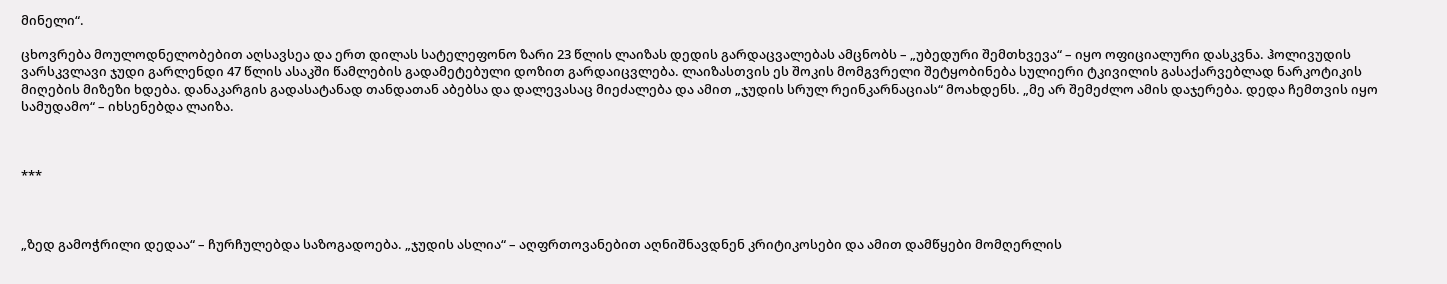მინელი“.

ცხოვრება მოულოდნელობებით აღსავსეა და ერთ დილას სატელეფონო ზარი 23 წლის ლაიზას დედის გარდაცვალებას ამცნობს – „უბედური შემთხვევა“ – იყო ოფიციალური დასკვნა. ჰოლივუდის ვარსკვლავი ჯუდი გარლენდი 47 წლის ასაკში წამლების გადამეტებული დოზით გარდაიცვლება. ლაიზასთვის ეს შოკის მომგვრელი შეტყობინება სულიერი ტკივილის გასაქარვებლად ნარკოტიკის მიღების მიზეზი ხდება. დანაკარგის გადასატანად თანდათან აბებსა და დალევასაც მიეძალება და ამით „ჯუდის სრულ რეინკარნაციას“ მოახდენს. „მე არ შემეძლო ამის დაჯერება. დედა ჩემთვის იყო სამუდამო“ – იხსენებდა ლაიზა.



***



„ზედ გამოჭრილი დედაა“ – ჩურჩულებდა საზოგადოება. „ჯუდის ასლია“ – აღფრთოვანებით აღნიშნავდნენ კრიტიკოსები და ამით დამწყები მომღერლის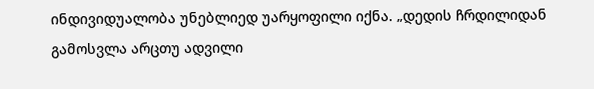ინდივიდუალობა უნებლიედ უარყოფილი იქნა. „დედის ჩრდილიდან გამოსვლა არცთუ ადვილი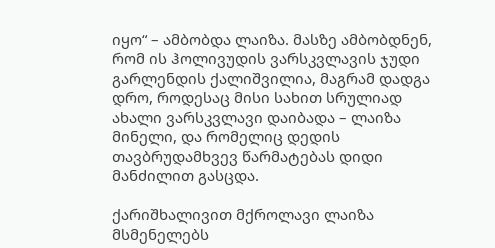იყო“ – ამბობდა ლაიზა. მასზე ამბობდნენ, რომ ის ჰოლივუდის ვარსკვლავის ჯუდი გარლენდის ქალიშვილია, მაგრამ დადგა დრო, როდესაც მისი სახით სრულიად ახალი ვარსკვლავი დაიბადა – ლაიზა მინელი, და რომელიც დედის თავბრუდამხვევ წარმატებას დიდი მანძილით გასცდა.

ქარიშხალივით მქროლავი ლაიზა მსმენელებს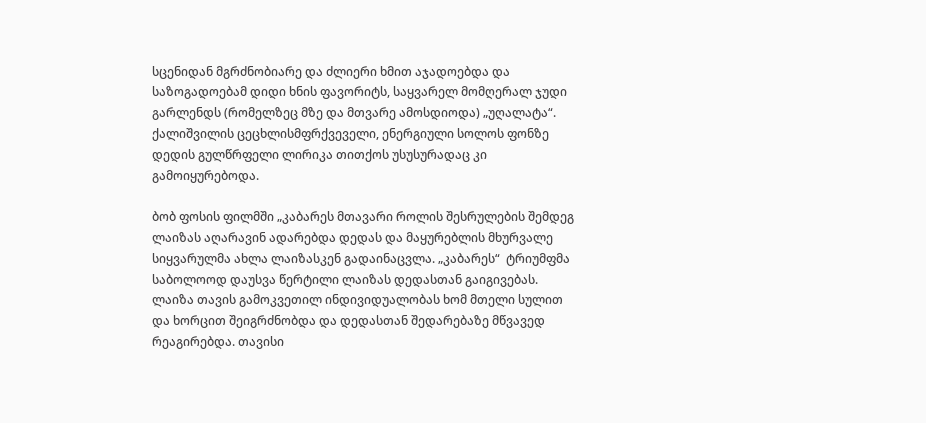სცენიდან მგრძნობიარე და ძლიერი ხმით აჯადოებდა და საზოგადოებამ დიდი ხნის ფავორიტს, საყვარელ მომღერალ ჯუდი გარლენდს (რომელზეც მზე და მთვარე ამოსდიოდა) „უღალატა“. ქალიშვილის ცეცხლისმფრქვეველი, ენერგიული სოლოს ფონზე დედის გულწრფელი ლირიკა თითქოს უსუსურადაც კი გამოიყურებოდა.

ბობ ფოსის ფილმში „კაბარეს მთავარი როლის შესრულების შემდეგ ლაიზას აღარავინ ადარებდა დედას და მაყურებლის მხურვალე სიყვარულმა ახლა ლაიზასკენ გადაინაცვლა. „კაბარეს“  ტრიუმფმა საბოლოოდ დაუსვა წერტილი ლაიზას დედასთან გაიგივებას. ლაიზა თავის გამოკვეთილ ინდივიდუალობას ხომ მთელი სულით და ხორცით შეიგრძნობდა და დედასთან შედარებაზე მწვავედ რეაგირებდა. თავისი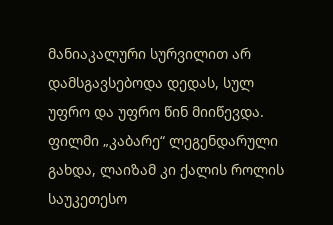მანიაკალური სურვილით არ დამსგავსებოდა დედას, სულ უფრო და უფრო წინ მიიწევდა. ფილმი „კაბარე“ ლეგენდარული გახდა, ლაიზამ კი ქალის როლის საუკეთესო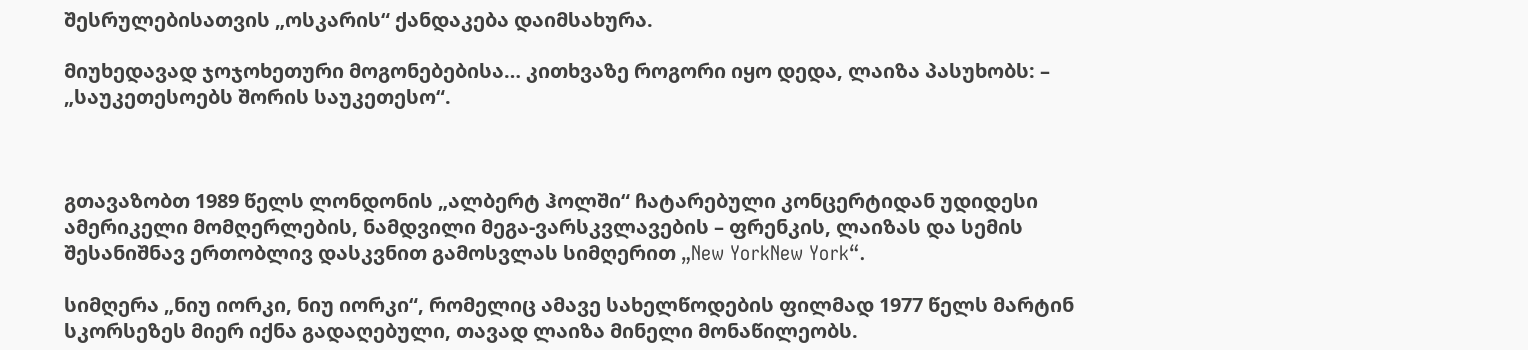შესრულებისათვის „ოსკარის“ ქანდაკება დაიმსახურა.

მიუხედავად ჯოჯოხეთური მოგონებებისა… კითხვაზე როგორი იყო დედა, ლაიზა პასუხობს: – „საუკეთესოებს შორის საუკეთესო“.



გთავაზობთ 1989 წელს ლონდონის „ალბერტ ჰოლში“ ჩატარებული კონცერტიდან უდიდესი ამერიკელი მომღერლების, ნამდვილი მეგა-ვარსკვლავების – ფრენკის, ლაიზას და სემის შესანიშნავ ერთობლივ დასკვნით გამოსვლას სიმღერით „New YorkNew York“.

სიმღერა „ნიუ იორკი, ნიუ იორკი“, რომელიც ამავე სახელწოდების ფილმად 1977 წელს მარტინ სკორსეზეს მიერ იქნა გადაღებული, თავად ლაიზა მინელი მონაწილეობს.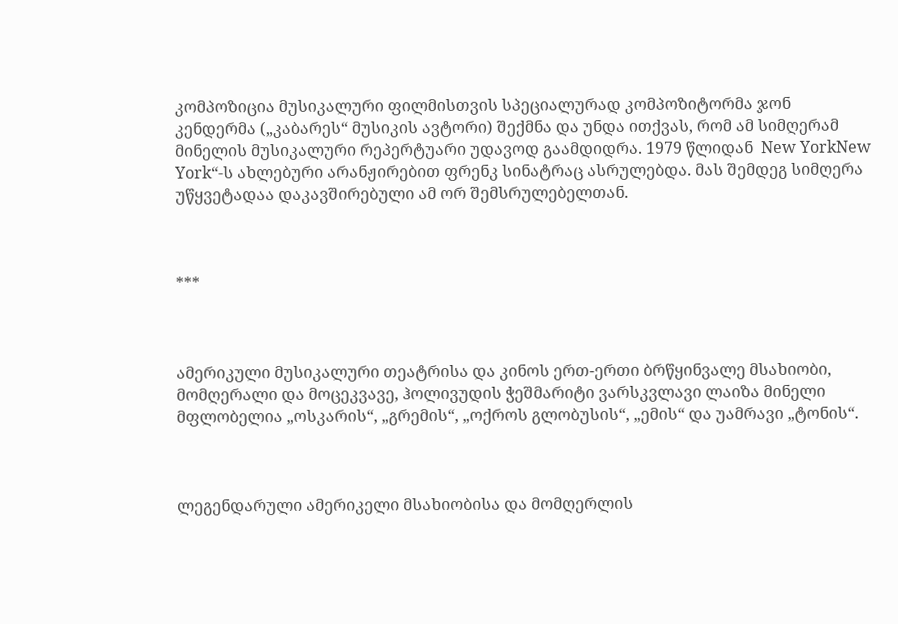კომპოზიცია მუსიკალური ფილმისთვის სპეციალურად კომპოზიტორმა ჯონ კენდერმა („კაბარეს“ მუსიკის ავტორი) შექმნა და უნდა ითქვას, რომ ამ სიმღერამ მინელის მუსიკალური რეპერტუარი უდავოდ გაამდიდრა. 1979 წლიდან  New YorkNew York“-ს ახლებური არანჟირებით ფრენკ სინატრაც ასრულებდა. მას შემდეგ სიმღერა უწყვეტადაა დაკავშირებული ამ ორ შემსრულებელთან.



***



ამერიკული მუსიკალური თეატრისა და კინოს ერთ-ერთი ბრწყინვალე მსახიობი, მომღერალი და მოცეკვავე, ჰოლივუდის ჭეშმარიტი ვარსკვლავი ლაიზა მინელი მფლობელია „ოსკარის“, „გრემის“, „ოქროს გლობუსის“, „ემის“ და უამრავი „ტონის“.



ლეგენდარული ამერიკელი მსახიობისა და მომღერლის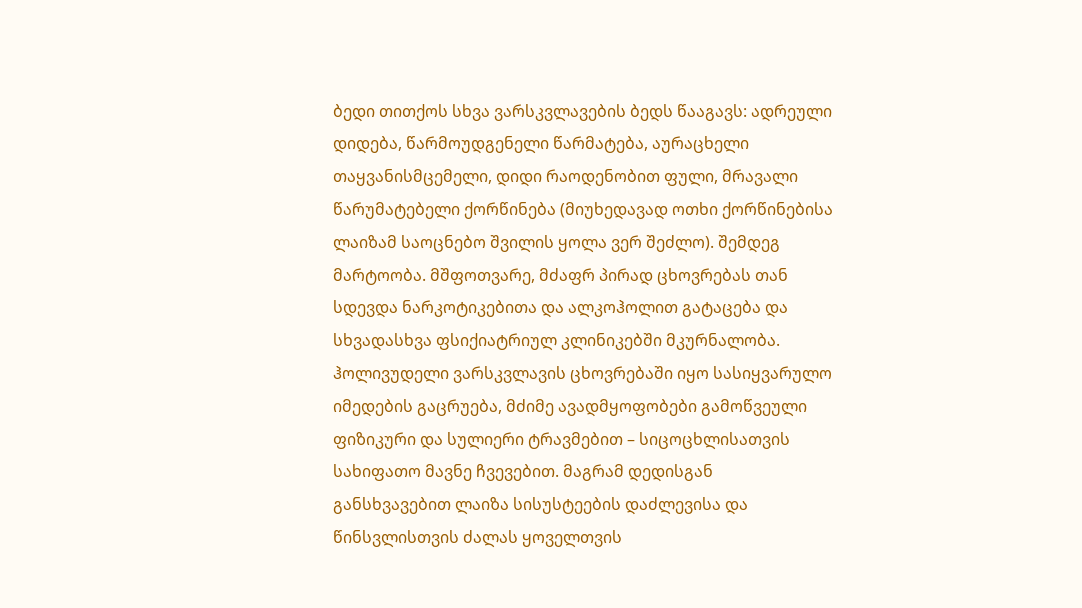ბედი თითქოს სხვა ვარსკვლავების ბედს წააგავს: ადრეული დიდება, წარმოუდგენელი წარმატება, აურაცხელი თაყვანისმცემელი, დიდი რაოდენობით ფული, მრავალი წარუმატებელი ქორწინება (მიუხედავად ოთხი ქორწინებისა ლაიზამ საოცნებო შვილის ყოლა ვერ შეძლო). შემდეგ მარტოობა. მშფოთვარე, მძაფრ პირად ცხოვრებას თან სდევდა ნარკოტიკებითა და ალკოჰოლით გატაცება და სხვადასხვა ფსიქიატრიულ კლინიკებში მკურნალობა. ჰოლივუდელი ვარსკვლავის ცხოვრებაში იყო სასიყვარულო იმედების გაცრუება, მძიმე ავადმყოფობები გამოწვეული ფიზიკური და სულიერი ტრავმებით – სიცოცხლისათვის სახიფათო მავნე ჩვევებით. მაგრამ დედისგან განსხვავებით ლაიზა სისუსტეების დაძლევისა და წინსვლისთვის ძალას ყოველთვის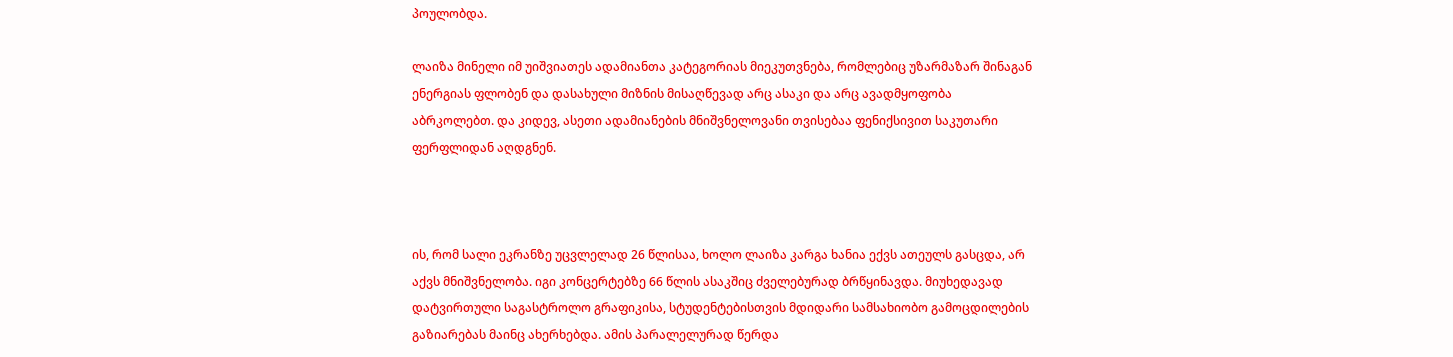პოულობდა.

ლაიზა მინელი იმ უიშვიათეს ადამიანთა კატეგორიას მიეკუთვნება, რომლებიც უზარმაზარ შინაგან ენერგიას ფლობენ და დასახული მიზნის მისაღწევად არც ასაკი და არც ავადმყოფობა აბრკოლებთ. და კიდევ, ასეთი ადამიანების მნიშვნელოვანი თვისებაა ფენიქსივით საკუთარი ფერფლიდან აღდგნენ.



ის, რომ სალი ეკრანზე უცვლელად 26 წლისაა, ხოლო ლაიზა კარგა ხანია ექვს ათეულს გასცდა, არ აქვს მნიშვნელობა. იგი კონცერტებზე 66 წლის ასაკშიც ძველებურად ბრწყინავდა. მიუხედავად დატვირთული საგასტროლო გრაფიკისა, სტუდენტებისთვის მდიდარი სამსახიობო გამოცდილების გაზიარებას მაინც ახერხებდა. ამის პარალელურად წერდა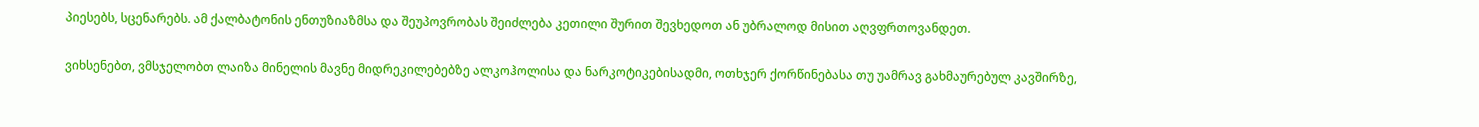პიესებს, სცენარებს. ამ ქალბატონის ენთუზიაზმსა და შეუპოვრობას შეიძლება კეთილი შურით შევხედოთ ან უბრალოდ მისით აღვფრთოვანდეთ.

ვიხსენებთ, ვმსჯელობთ ლაიზა მინელის მავნე მიდრეკილებებზე ალკოჰოლისა და ნარკოტიკებისადმი, ოთხჯერ ქორწინებასა თუ უამრავ გახმაურებულ კავშირზე,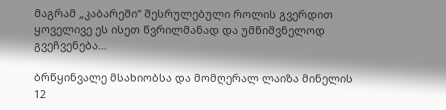მაგრამ „კაბარეში“ შესრულებული როლის გვერდით ყოველივე ეს ისეთ წვრილმანად და უმნიშვნელოდ გვეჩვენება…

ბრწყინვალე მსახიობსა და მომღერალ ლაიზა მინელის 12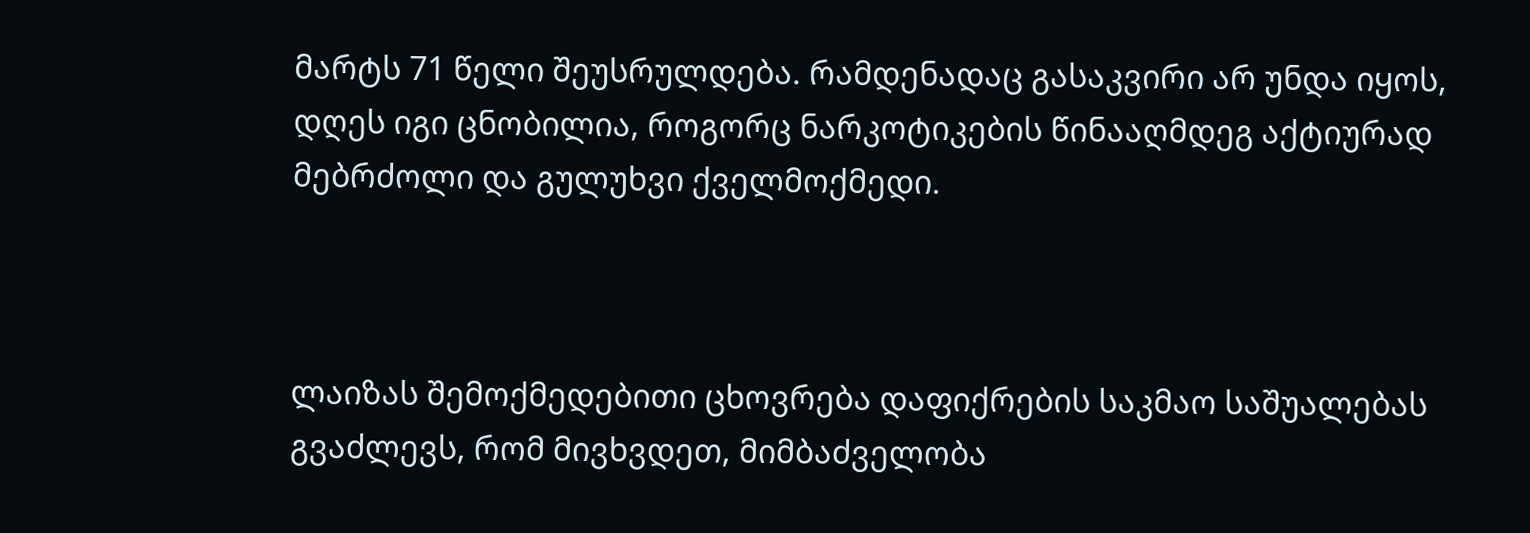მარტს 71 წელი შეუსრულდება. რამდენადაც გასაკვირი არ უნდა იყოს, დღეს იგი ცნობილია, როგორც ნარკოტიკების წინააღმდეგ აქტიურად მებრძოლი და გულუხვი ქველმოქმედი.



ლაიზას შემოქმედებითი ცხოვრება დაფიქრების საკმაო საშუალებას გვაძლევს, რომ მივხვდეთ, მიმბაძველობა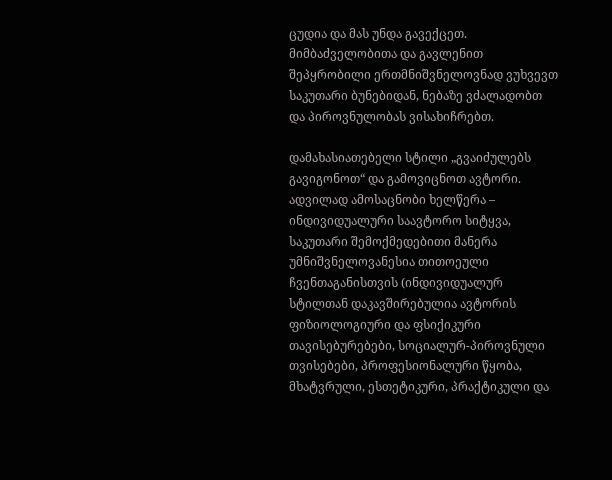ცუდია და მას უნდა გავექცეთ. მიმბაძველობითა და გავლენით შეპყრობილი ერთმნიშვნელოვნად ვუხვევთ საკუთარი ბუნებიდან, ნებაზე ვძალადობთ და პიროვნულობას ვისახიჩრებთ.

დამახასიათებელი სტილი „გვაიძულებს გავიგონოთ“ და გამოვიცნოთ ავტორი. ადვილად ამოსაცნობი ხელწერა – ინდივიდუალური საავტორო სიტყვა, საკუთარი შემოქმედებითი მანერა უმნიშვნელოვანესია თითოეული ჩვენთაგანისთვის (ინდივიდუალურ სტილთან დაკავშირებულია ავტორის ფიზიოლოგიური და ფსიქიკური თავისებურებები, სოციალურ-პიროვნული თვისებები, პროფესიონალური წყობა, მხატვრული, ესთეტიკური, პრაქტიკული და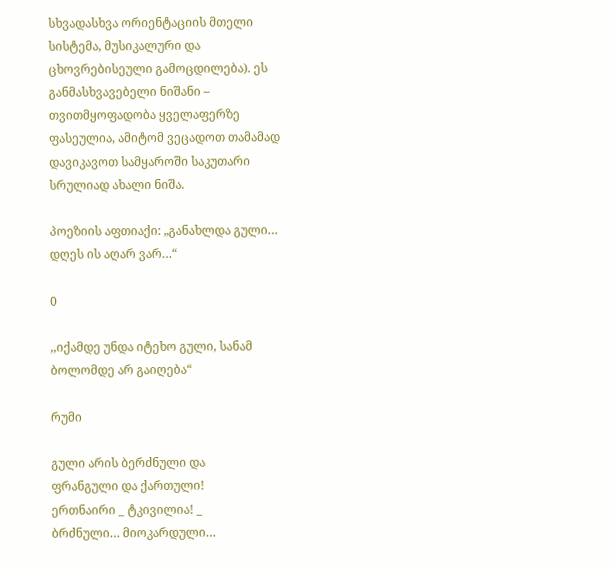სხვადასხვა ორიენტაციის მთელი სისტემა, მუსიკალური და ცხოვრებისეული გამოცდილება). ეს განმასხვავებელი ნიშანი – თვითმყოფადობა ყველაფერზე ფასეულია, ამიტომ ვეცადოთ თამამად დავიკავოთ სამყაროში საკუთარი სრულიად ახალი ნიშა.

პოეზიის აფთიაქი: „განახლდა გული… დღეს ის აღარ ვარ…“

0

,,იქამდე უნდა იტეხო გული, სანამ ბოლომდე არ გაიღება“

რუმი

გული არის ბერძნული და
ფრანგული და ქართული!
ერთნაირი _ ტკივილია! _
ბრძნული… მიოკარდული…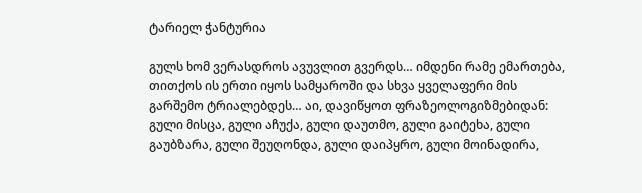ტარიელ ჭანტურია

გულს ხომ ვერასდროს ავუვლით გვერდს… იმდენი რამე ემართება, თითქოს ის ერთი იყოს სამყაროში და სხვა ყველაფერი მის გარშემო ტრიალებდეს… აი, დავიწყოთ ფრაზეოლოგიზმებიდან: გული მისცა, გული აჩუქა, გული დაუთმო, გული გაიტეხა, გული გაუბზარა, გული შეუღონდა, გული დაიპყრო, გული მოინადირა,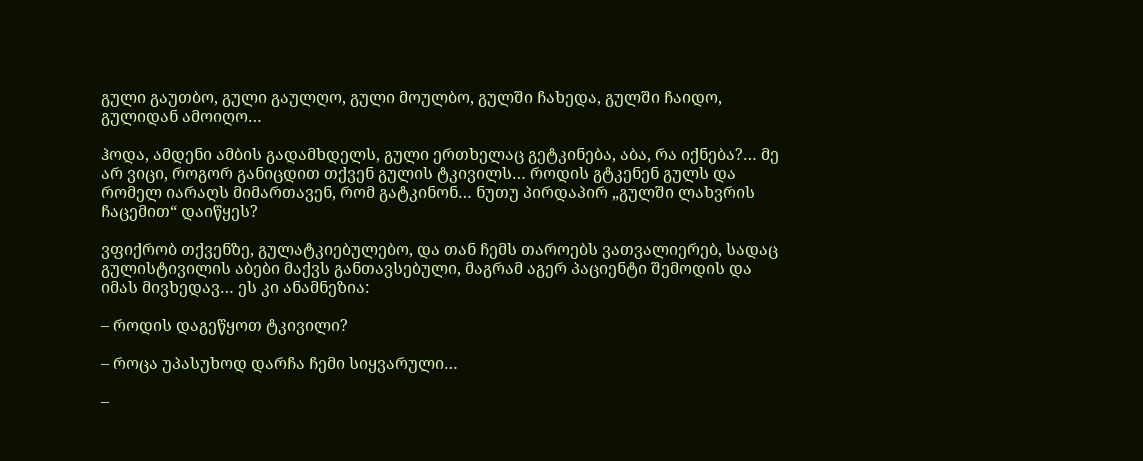გული გაუთბო, გული გაულღო, გული მოულბო, გულში ჩახედა, გულში ჩაიდო, გულიდან ამოიღო…

ჰოდა, ამდენი ამბის გადამხდელს, გული ერთხელაც გეტკინება, აბა, რა იქნება?… მე არ ვიცი, როგორ განიცდით თქვენ გულის ტკივილს… როდის გტკენენ გულს და რომელ იარაღს მიმართავენ, რომ გატკინონ… ნუთუ პირდაპირ „გულში ლახვრის ჩაცემით“ დაიწყეს?

ვფიქრობ თქვენზე, გულატკიებულებო, და თან ჩემს თაროებს ვათვალიერებ, სადაც გულისტივილის აბები მაქვს განთავსებული, მაგრამ აგერ პაციენტი შემოდის და  იმას მივხედავ… ეს კი ანამნეზია:

– როდის დაგეწყოთ ტკივილი?

– როცა უპასუხოდ დარჩა ჩემი სიყვარული…

–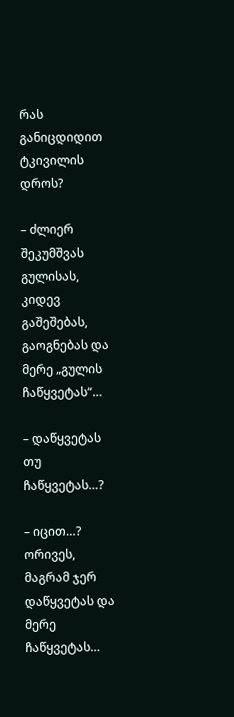რას განიცდიდით ტკივილის დროს?

– ძლიერ შეკუმშვას გულისას, კიდევ გაშეშებას, გაოგნებას და მერე „გულის ჩაწყვეტას“…

– დაწყვეტას თუ ჩაწყვეტას…?

– იცით…? ორივეს, მაგრამ ჯერ დაწყვეტას და მერე ჩაწყვეტას…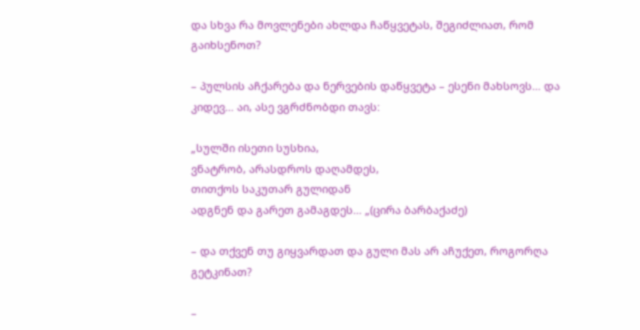და სხვა რა მოვლენები ახლდა ჩაწყვეტას, შეგიძლიათ, რომ გაიხსენოთ?

– პულსის აჩქარება და ნერვების დაწყვეტა – ესენი მახსოვს… და კიდევ… აი, ასე ვგრძნობდი თავს:

„სულში ისეთი სუსხია,
ვნატრობ, არასდროს დაღამდეს,
თითქოს საკუთარ გულიდან
ადგნენ და გარეთ გამაგდეს… „(ცირა ბარბაქაძე)

– და თქვენ თუ გიყვარდათ და გული მას არ აჩუქეთ, როგორღა გეტკინათ?

–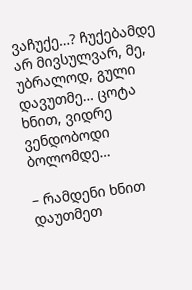ვაჩუქე…? ჩუქებამდე არ მივსულვარ, მე, უბრალოდ, გული დავუთმე… ცოტა ხნით, ვიდრე ვენდობოდი ბოლომდე…

– რამდენი ხნით დაუთმეთ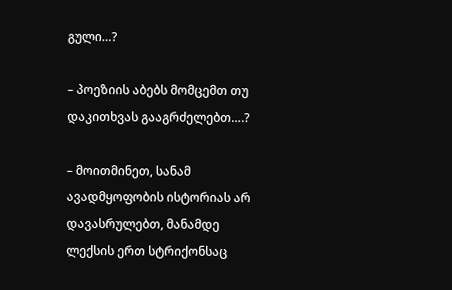გული…?

– პოეზიის აბებს მომცემთ თუ დაკითხვას გააგრძელებთ….?

– მოითმინეთ, სანამ ავადმყოფობის ისტორიას არ დავასრულებთ, მანამდე  ლექსის ერთ სტრიქონსაც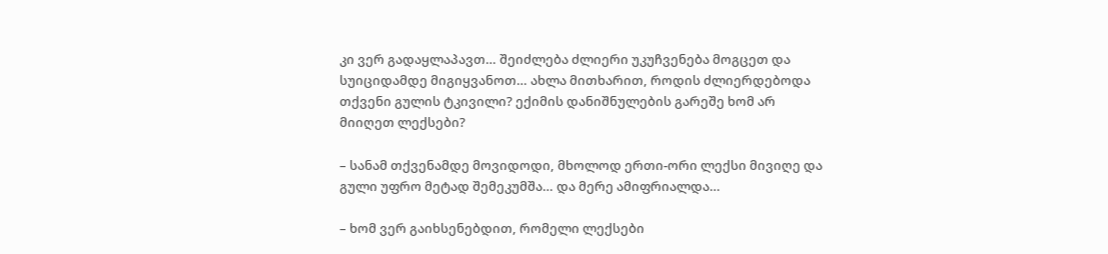კი ვერ გადაყლაპავთ… შეიძლება ძლიერი უკუჩვენება მოგცეთ და სუიციდამდე მიგიყვანოთ… ახლა მითხარით, როდის ძლიერდებოდა თქვენი გულის ტკივილი? ექიმის დანიშნულების გარეშე ხომ არ მიიღეთ ლექსები?

– სანამ თქვენამდე მოვიდოდი, მხოლოდ ერთი-ორი ლექსი მივიღე და გული უფრო მეტად შემეკუმშა… და მერე ამიფრიალდა…

– ხომ ვერ გაიხსენებდით, რომელი ლექსები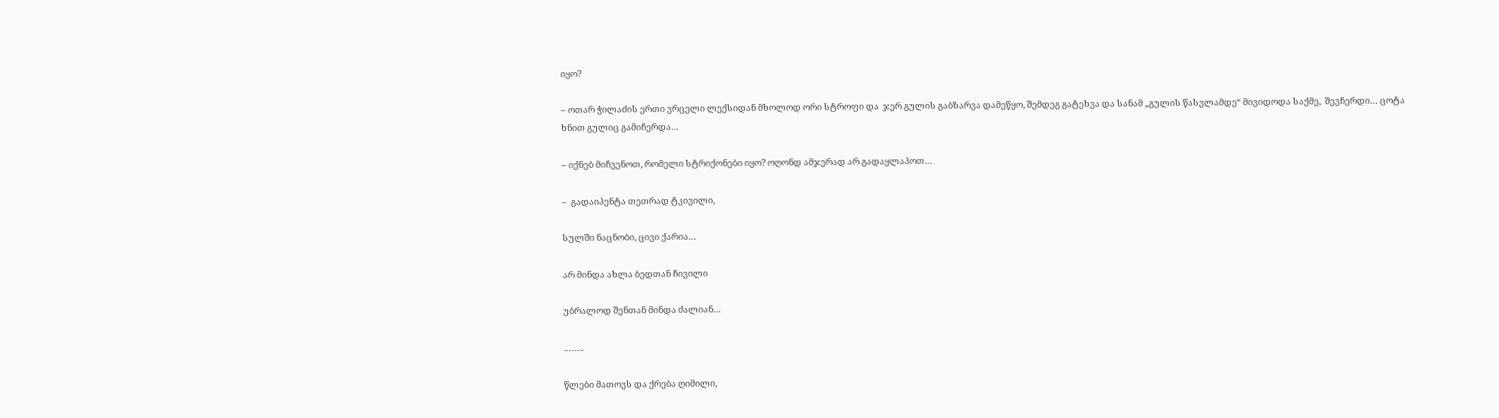იყო?

– ოთარ ჭილაძის ერთი ვრცელი ლექსიდან მხოლოდ ორი სტროფი და  ჯერ გულის გაბზარვა დამეწყო, შემდეგ გატეხვა და სანამ „გულის წასვლამდე“ მივიდოდა საქმე,  შევჩერდი… ცოტა ხნით გულიც გამიჩერდა…

– იქნებ მიჩვენოთ, რომელი სტრიქონები იყო? ოღონდ ამჯერად არ გადაყლაპოთ…

–  გადაიპენტა თეთრად ტკივილი,

სულში ნაცნობი, ცივი ქარია…

არ მინდა ახლა ბედთან ჩივილი

უბრალოდ შენთან მინდა ძალიან…

……..

წლები მათოვს და ქრება ღიმილი,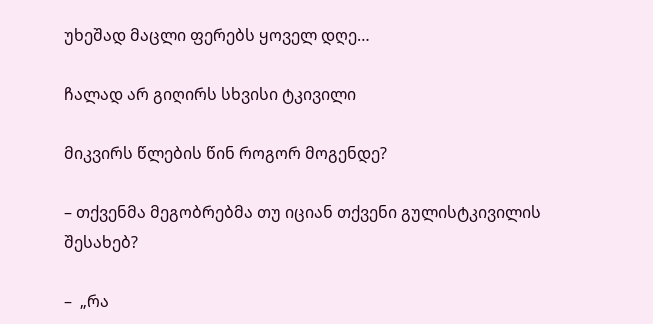უხეშად მაცლი ფერებს ყოველ დღე…

ჩალად არ გიღირს სხვისი ტკივილი

მიკვირს წლების წინ როგორ მოგენდე?

– თქვენმა მეგობრებმა თუ იციან თქვენი გულისტკივილის შესახებ?

–  „რა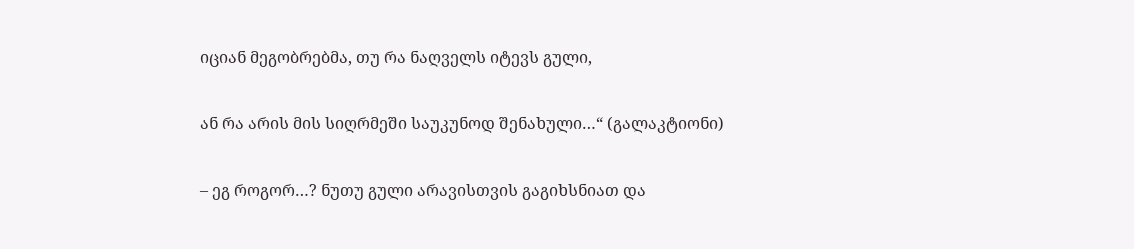იციან მეგობრებმა, თუ რა ნაღველს იტევს გული,

ან რა არის მის სიღრმეში საუკუნოდ შენახული…“ (გალაკტიონი)

– ეგ როგორ…? ნუთუ გული არავისთვის გაგიხსნიათ და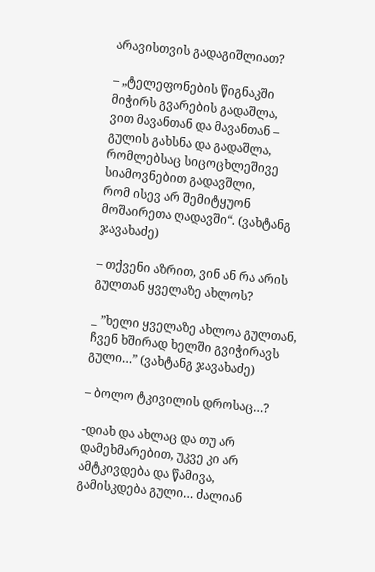არავისთვის გადაგიშლიათ?

– „ტელეფონების წიგნაკში მიჭირს გვარების გადაშლა,
ვით მავანთან და მავანთან – გულის გახსნა და გადაშლა,
რომლებსაც სიცოცხლეშივე სიამოვნებით გადავშლი,
რომ ისევ არ შემიტყუონ მოშაირეთა ღადავში“. (ვახტანგ ჯავახაძე)

– თქვენი აზრით, ვინ ან რა არის გულთან ყველაზე ახლოს?

_ ”ხელი ყველაზე ახლოა გულთან,
ჩვენ ხშირად ხელში გვიჭირავს გული…” (ვახტანგ ჯავახაძე)

– ბოლო ტკივილის დროსაც…?

-დიახ და ახლაც და თუ არ დამეხმარებით, უკვე კი არ ამტკივდება და წამივა, გამისკდება გული… ძალიან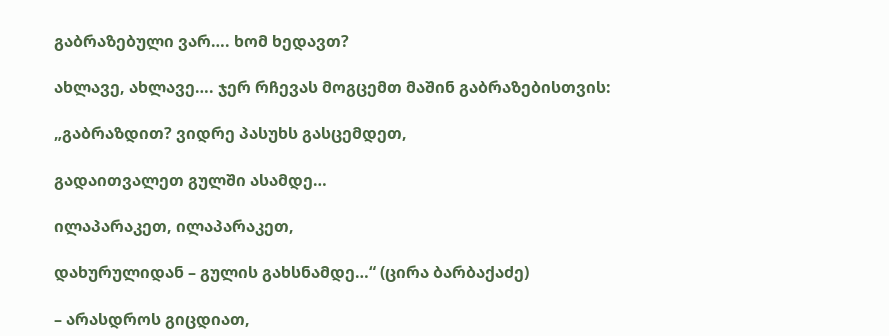გაბრაზებული ვარ…. ხომ ხედავთ?

ახლავე, ახლავე…. ჯერ რჩევას მოგცემთ მაშინ გაბრაზებისთვის:

„გაბრაზდით? ვიდრე პასუხს გასცემდეთ,

გადაითვალეთ გულში ასამდე…

ილაპარაკეთ, ილაპარაკეთ,

დახურულიდან – გულის გახსნამდე…“ (ცირა ბარბაქაძე)

– არასდროს გიცდიათ,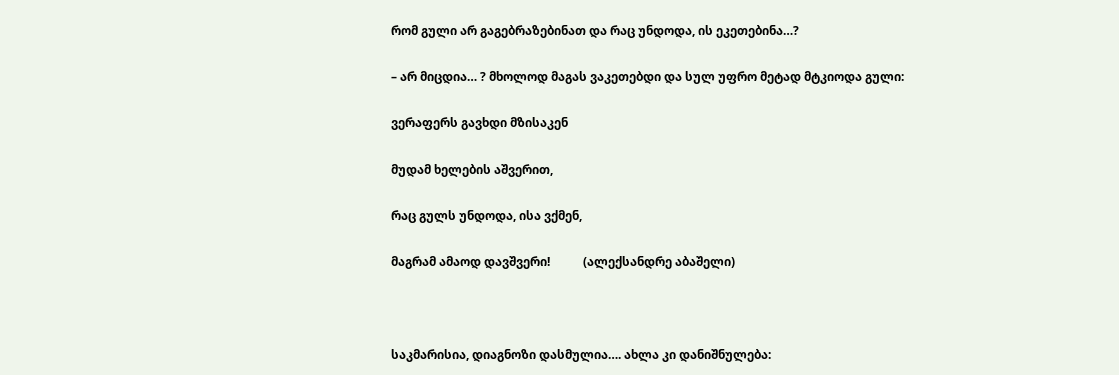რომ გული არ გაგებრაზებინათ და რაც უნდოდა, ის ეკეთებინა…?

– არ მიცდია… ? მხოლოდ მაგას ვაკეთებდი და სულ უფრო მეტად მტკიოდა გული:

ვერაფერს გავხდი მზისაკენ

მუდამ ხელების აშვერით,

რაც გულს უნდოდა, ისა ვქმენ,

მაგრამ ამაოდ დავშვერი!           (ალექსანდრე აბაშელი)



საკმარისია, დიაგნოზი დასმულია…. ახლა კი დანიშნულება: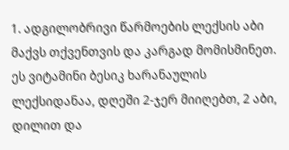1. ადგილობრივი წარმოების ლექსის აბი მაქვს თქვენთვის და კარგად მომისმინეთ. ეს ვიტამინი ბესიკ ხარანაულის ლექსიდანაა, დღეში 2-ჯერ მიიღებთ, 2 აბი, დილით და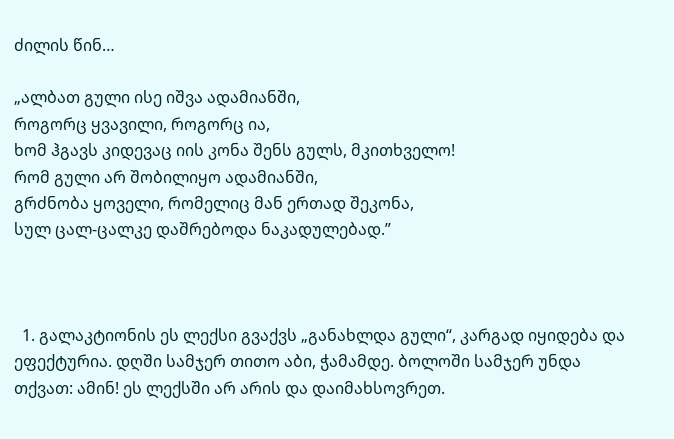ძილის წინ…

„ალბათ გული ისე იშვა ადამიანში,
როგორც ყვავილი, როგორც ია,
ხომ ჰგავს კიდევაც იის კონა შენს გულს, მკითხველო!
რომ გული არ შობილიყო ადამიანში,
გრძნობა ყოველი, რომელიც მან ერთად შეკონა,
სულ ცალ-ცალკე დაშრებოდა ნაკადულებად.”



  1. გალაკტიონის ეს ლექსი გვაქვს „განახლდა გული“, კარგად იყიდება და ეფექტურია. დღში სამჯერ თითო აბი, ჭამამდე. ბოლოში სამჯერ უნდა თქვათ: ამინ! ეს ლექსში არ არის და დაიმახსოვრეთ.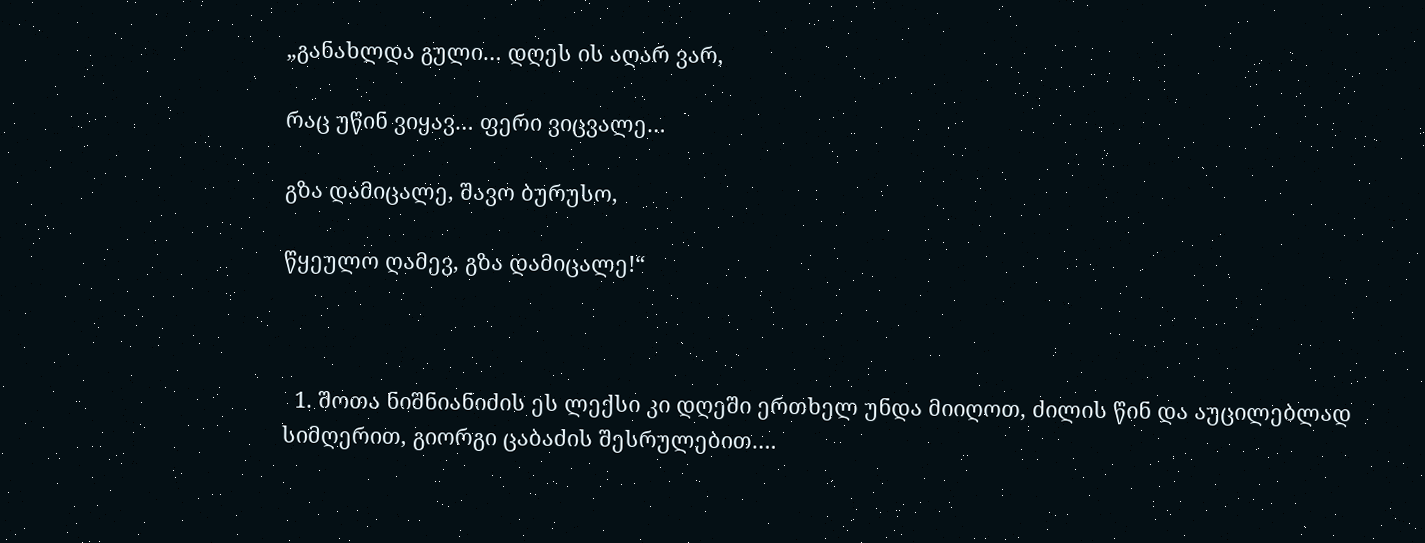„განახლდა გული… დღეს ის აღარ ვარ,

რაც უწინ ვიყავ… ფერი ვიცვალე…

გზა დამიცალე, შავო ბურუსო,

წყეულო ღამევ, გზა დამიცალე!“



  1. შოთა ნიშნიანიძის ეს ლექსი კი დღეში ერთხელ უნდა მიიღოთ, ძილის წინ და აუცილებლად სიმღერით, გიორგი ცაბაძის შესრულებით….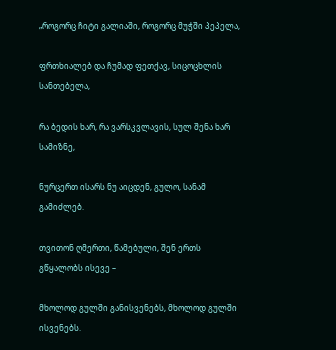„როგორც ჩიტი გალიაში, როგორც მუჭში პეპელა,

ფრთხიალებ და ჩუმად ფეთქავ, სიცოცხლის სანთებელა,

რა ბედის ხარ, რა ვარსკვლავის, სულ შენა ხარ სამიზნე,

ნურცერთ ისარს ნუ აიცდენ, გულო, სანამ გამიძლებ.

თვითონ ღმერთი, წამებული, შენ ერთს გწყალობს ისევე –

მხოლოდ გულში განისვენებს, მხოლოდ გულში ისვენებს.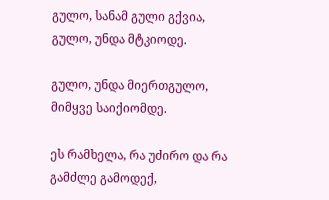გულო, სანამ გული გქვია, გულო, უნდა მტკიოდე.

გულო, უნდა მიერთგულო, მიმყვე საიქიომდე.

ეს რამხელა, რა უძირო და რა გამძლე გამოდექ,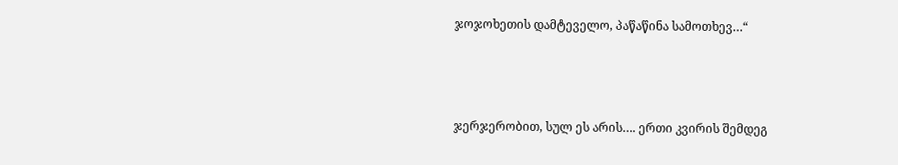ჯოჯოხეთის დამტეველო, პაწაწინა სამოთხევ…“



ჯერჯერობით, სულ ეს არის…. ერთი კვირის შემდეგ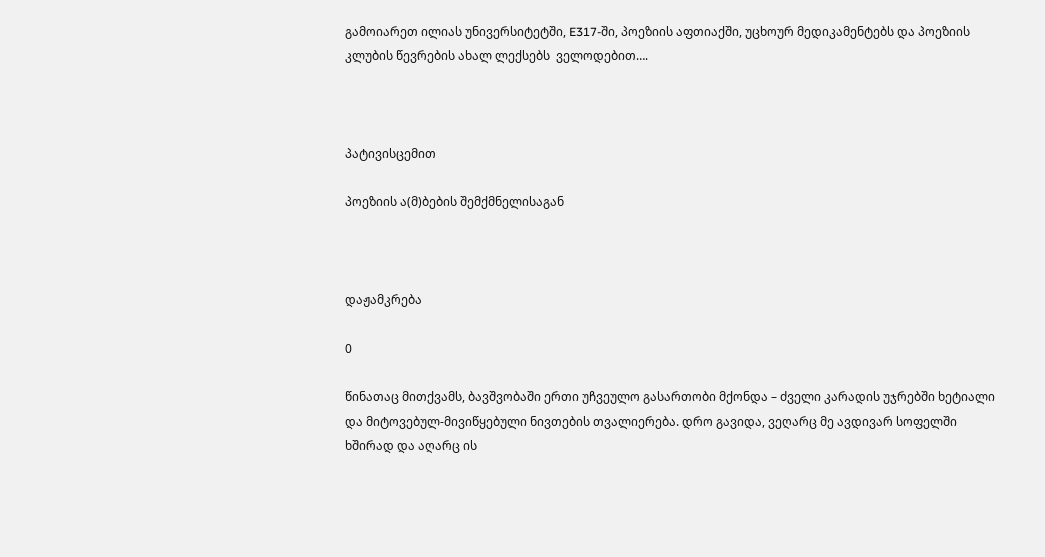გამოიარეთ ილიას უნივერსიტეტში, E317-ში, პოეზიის აფთიაქში, უცხოურ მედიკამენტებს და პოეზიის კლუბის წევრების ახალ ლექსებს  ველოდებით….



პატივისცემით

პოეზიის ა(მ)ბების შემქმნელისაგან



დაჟამკრება

0

წინათაც მითქვამს, ბავშვობაში ერთი უჩვეულო გასართობი მქონდა – ძველი კარადის უჯრებში ხეტიალი და მიტოვებულ-მივიწყებული ნივთების თვალიერება. დრო გავიდა, ვეღარც მე ავდივარ სოფელში ხშირად და აღარც ის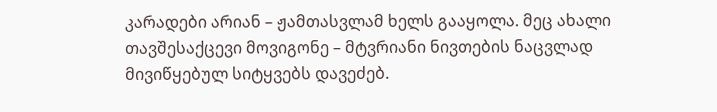კარადები არიან – ჟამთასვლამ ხელს გააყოლა. მეც ახალი თავშესაქცევი მოვიგონე – მტვრიანი ნივთების ნაცვლად მივიწყებულ სიტყვებს დავეძებ.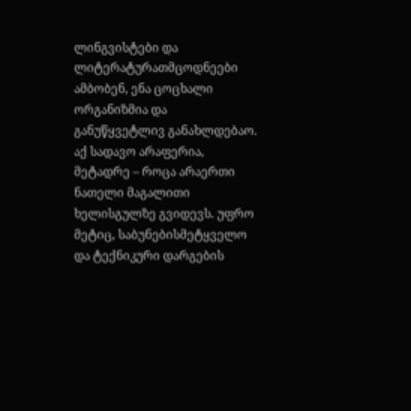ლინგვისტები და ლიტერატურათმცოდნეები ამბობენ, ენა ცოცხალი ორგანიზმია და განუწყვეტლივ განახლდებაო. აქ სადავო არაფერია, მეტადრე – როცა არაერთი ნათელი მაგალითი ხელისგულზე გვიდევს. უფრო მეტიც, საბუნებისმეტყველო და ტექნიკური დარგების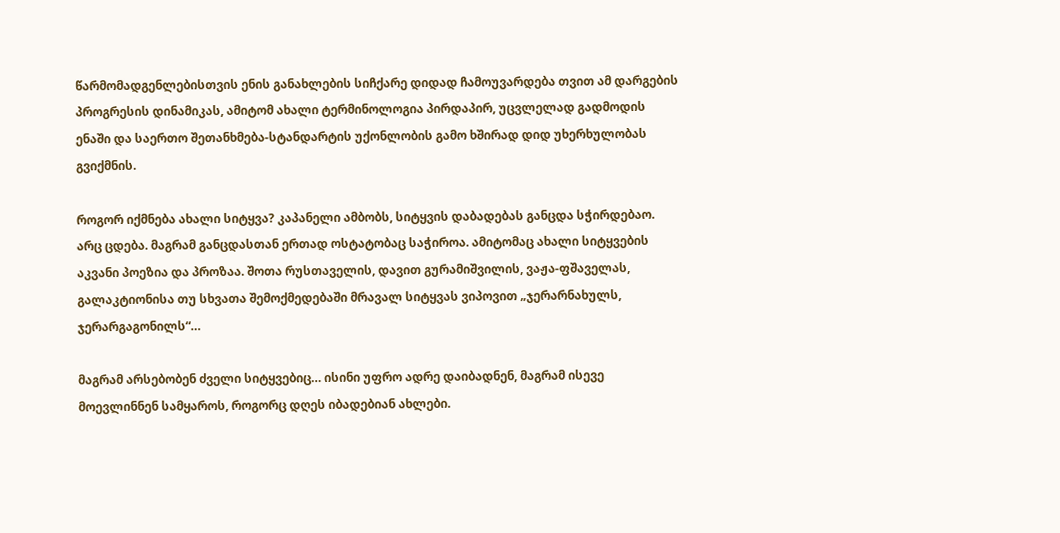წარმომადგენლებისთვის ენის განახლების სიჩქარე დიდად ჩამოუვარდება თვით ამ დარგების პროგრესის დინამიკას, ამიტომ ახალი ტერმინოლოგია პირდაპირ, უცვლელად გადმოდის ენაში და საერთო შეთანხმება-სტანდარტის უქონლობის გამო ხშირად დიდ უხერხულობას გვიქმნის.

როგორ იქმნება ახალი სიტყვა? კაპანელი ამბობს, სიტყვის დაბადებას განცდა სჭირდებაო. არც ცდება. მაგრამ განცდასთან ერთად ოსტატობაც საჭიროა. ამიტომაც ახალი სიტყვების აკვანი პოეზია და პროზაა. შოთა რუსთაველის, დავით გურამიშვილის, ვაჟა-ფშაველას, გალაკტიონისა თუ სხვათა შემოქმედებაში მრავალ სიტყვას ვიპოვით „ჯერარნახულს, ჯერარგაგონილს“…

მაგრამ არსებობენ ძველი სიტყვებიც… ისინი უფრო ადრე დაიბადნენ, მაგრამ ისევე მოევლინნენ სამყაროს, როგორც დღეს იბადებიან ახლები.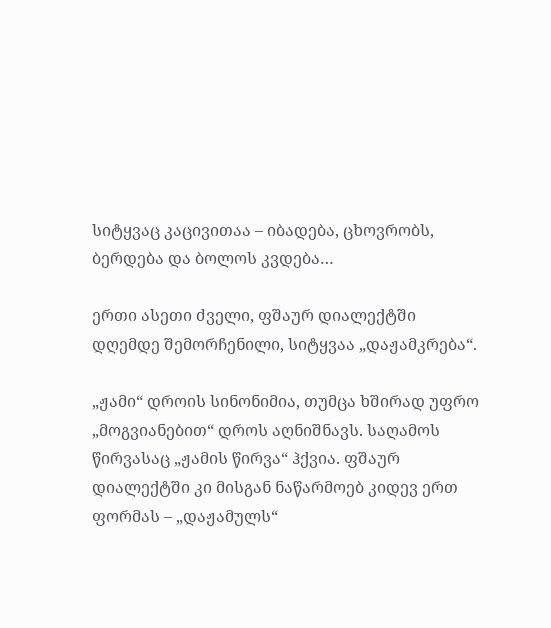სიტყვაც კაცივითაა – იბადება, ცხოვრობს, ბერდება და ბოლოს კვდება…

ერთი ასეთი ძველი, ფშაურ დიალექტში დღემდე შემორჩენილი, სიტყვაა „დაჟამკრება“.

„ჟამი“ დროის სინონიმია, თუმცა ხშირად უფრო „მოგვიანებით“ დროს აღნიშნავს. საღამოს წირვასაც „ჟამის წირვა“ ჰქვია. ფშაურ დიალექტში კი მისგან ნაწარმოებ კიდევ ერთ ფორმას – „დაჟამულს“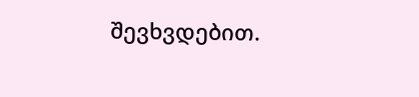შევხვდებით.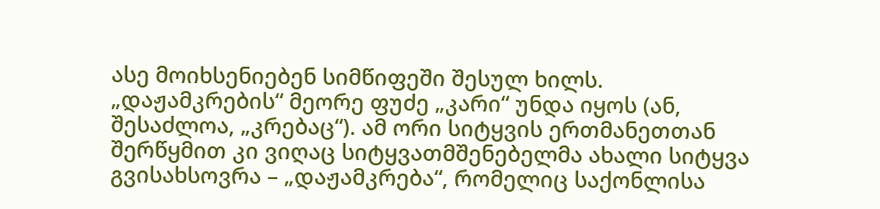ასე მოიხსენიებენ სიმწიფეში შესულ ხილს. „დაჟამკრების“ მეორე ფუძე „კარი“ უნდა იყოს (ან, შესაძლოა, „კრებაც“). ამ ორი სიტყვის ერთმანეთთან შერწყმით კი ვიღაც სიტყვათმშენებელმა ახალი სიტყვა გვისახსოვრა – „დაჟამკრება“, რომელიც საქონლისა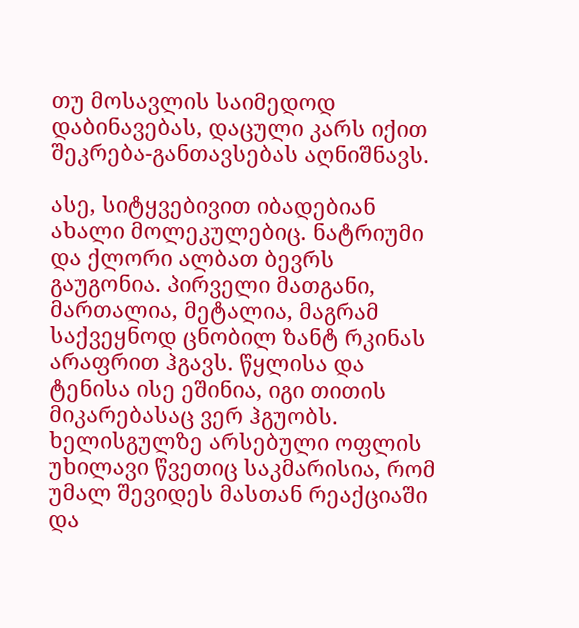თუ მოსავლის საიმედოდ დაბინავებას, დაცული კარს იქით შეკრება-განთავსებას აღნიშნავს.

ასე, სიტყვებივით იბადებიან ახალი მოლეკულებიც. ნატრიუმი და ქლორი ალბათ ბევრს გაუგონია. პირველი მათგანი, მართალია, მეტალია, მაგრამ საქვეყნოდ ცნობილ ზანტ რკინას არაფრით ჰგავს. წყლისა და ტენისა ისე ეშინია, იგი თითის მიკარებასაც ვერ ჰგუობს. ხელისგულზე არსებული ოფლის უხილავი წვეთიც საკმარისია, რომ უმალ შევიდეს მასთან რეაქციაში და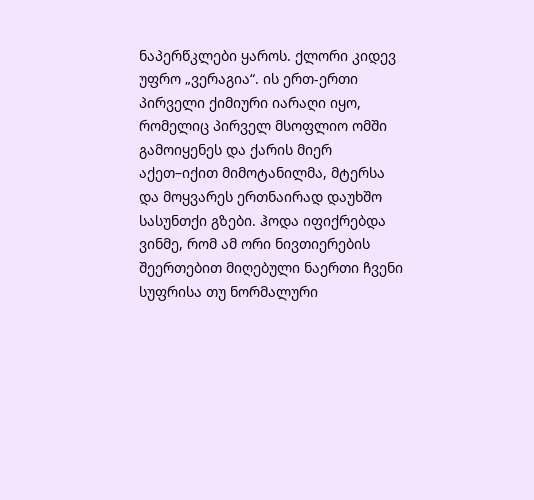ნაპერწკლები ყაროს. ქლორი კიდევ უფრო „ვერაგია“. ის ერთ-ერთი პირველი ქიმიური იარაღი იყო, რომელიც პირველ მსოფლიო ომში გამოიყენეს და ქარის მიერ აქეთ–იქით მიმოტანილმა, მტერსა და მოყვარეს ერთნაირად დაუხშო სასუნთქი გზები. ჰოდა იფიქრებდა ვინმე, რომ ამ ორი ნივთიერების შეერთებით მიღებული ნაერთი ჩვენი სუფრისა თუ ნორმალური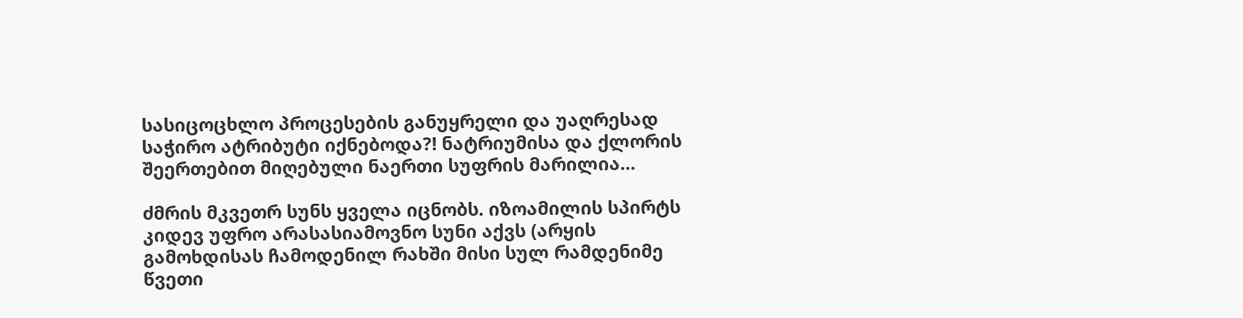სასიცოცხლო პროცესების განუყრელი და უაღრესად საჭირო ატრიბუტი იქნებოდა?! ნატრიუმისა და ქლორის შეერთებით მიღებული ნაერთი სუფრის მარილია…

ძმრის მკვეთრ სუნს ყველა იცნობს. იზოამილის სპირტს კიდევ უფრო არასასიამოვნო სუნი აქვს (არყის გამოხდისას ჩამოდენილ რახში მისი სულ რამდენიმე წვეთი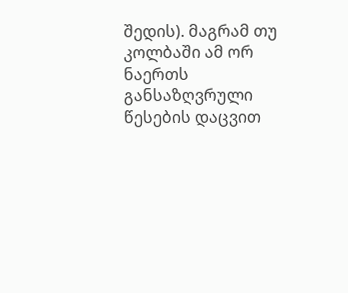შედის). მაგრამ თუ კოლბაში ამ ორ ნაერთს განსაზღვრული წესების დაცვით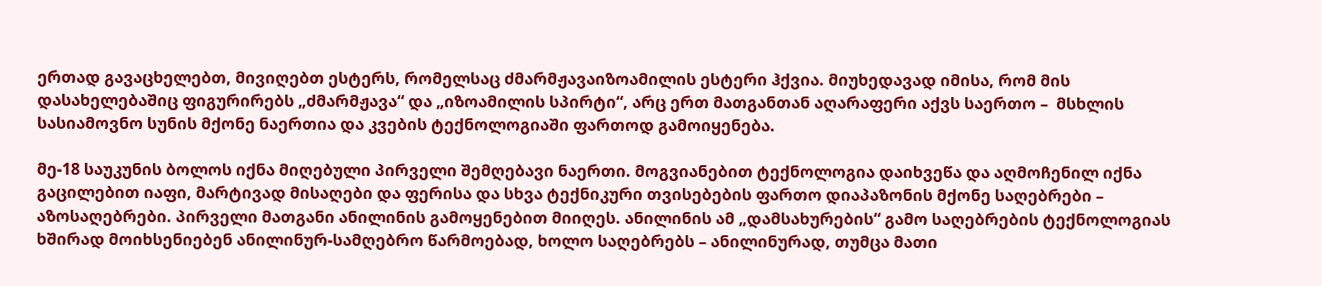ერთად გავაცხელებთ, მივიღებთ ესტერს, რომელსაც ძმარმჟავაიზოამილის ესტერი ჰქვია. მიუხედავად იმისა, რომ მის დასახელებაშიც ფიგურირებს „ძმარმჟავა“ და „იზოამილის სპირტი“, არც ერთ მათგანთან აღარაფერი აქვს საერთო –  მსხლის სასიამოვნო სუნის მქონე ნაერთია და კვების ტექნოლოგიაში ფართოდ გამოიყენება.

მე-18 საუკუნის ბოლოს იქნა მიღებული პირველი შემღებავი ნაერთი. მოგვიანებით ტექნოლოგია დაიხვეწა და აღმოჩენილ იქნა გაცილებით იაფი, მარტივად მისაღები და ფერისა და სხვა ტექნიკური თვისებების ფართო დიაპაზონის მქონე საღებრები – აზოსაღებრები. პირველი მათგანი ანილინის გამოყენებით მიიღეს. ანილინის ამ „დამსახურების“ გამო საღებრების ტექნოლოგიას ხშირად მოიხსენიებენ ანილინურ-სამღებრო წარმოებად, ხოლო საღებრებს – ანილინურად, თუმცა მათი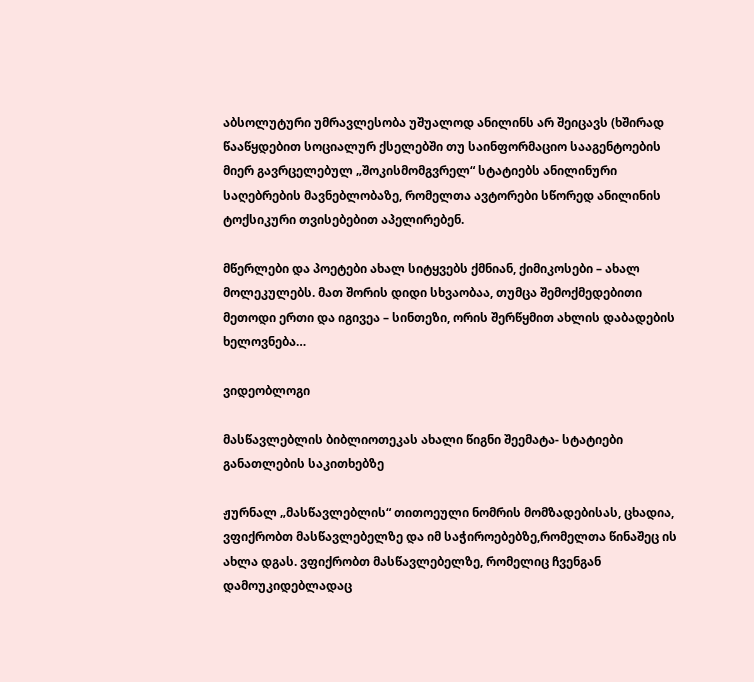აბსოლუტური უმრავლესობა უშუალოდ ანილინს არ შეიცავს (ხშირად წააწყდებით სოციალურ ქსელებში თუ საინფორმაციო სააგენტოების მიერ გავრცელებულ „შოკისმომგვრელ“ სტატიებს ანილინური საღებრების მავნებლობაზე, რომელთა ავტორები სწორედ ანილინის ტოქსიკური თვისებებით აპელირებენ.

მწერლები და პოეტები ახალ სიტყვებს ქმნიან, ქიმიკოსები – ახალ მოლეკულებს. მათ შორის დიდი სხვაობაა, თუმცა შემოქმედებითი მეთოდი ერთი და იგივეა – სინთეზი, ორის შერწყმით ახლის დაბადების ხელოვნება…

ვიდეობლოგი

მასწავლებლის ბიბლიოთეკას ახალი წიგნი შეემატა- სტატიები განათლების საკითხებზე

ჟურნალ „მასწავლებლის“ თითოეული ნომრის მომზადებისას, ცხადია, ვფიქრობთ მასწავლებელზე და იმ საჭიროებებზე,რომელთა წინაშეც ის ახლა დგას. ვფიქრობთ მასწავლებელზე, რომელიც ჩვენგან დამოუკიდებლადაც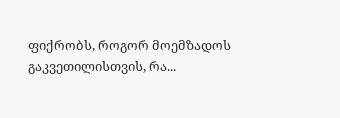ფიქრობს, როგორ მოემზადოს გაკვეთილისთვის, რა...